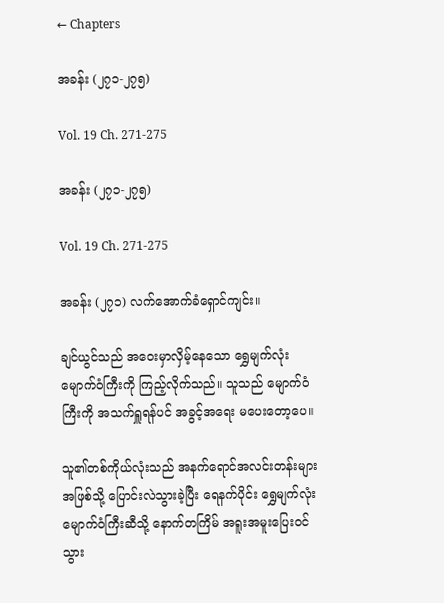← Chapters

အခန်း (၂၇၁-၂၇၅)

Vol. 19 Ch. 271-275

အခန်း (၂၇၁-၂၇၅)

Vol. 19 Ch. 271-275

အခန်း (၂၇၁) လက်အောက်ခံရှောင်ကျင်း။

ချင်ယွင်သည် အဝေးမှာလှိမ့်နေသော ရွှေမျက်လုံးမျောက်ဝံကြီးကို ကြည့်လိုက်သည်။ သူသည် မျောက်ဝံကြီးကို အသက်ရှူရန်ပင် အခွင့်အရေး မပေးတော့ပေ။

သူ၏တစ်ကိုယ်လုံးသည် အနက်ရောင်အလင်းတန်းများအဖြစ်သို့ ပြောင်းလဲသွားခဲ့ပြီး ရေနက်ပိုင်း ရွှေမျက်လုံးမျောက်ဝံကြီးဆီသို့ နောက်တကြိမ် အရူးအမူးပြေးဝင်သွား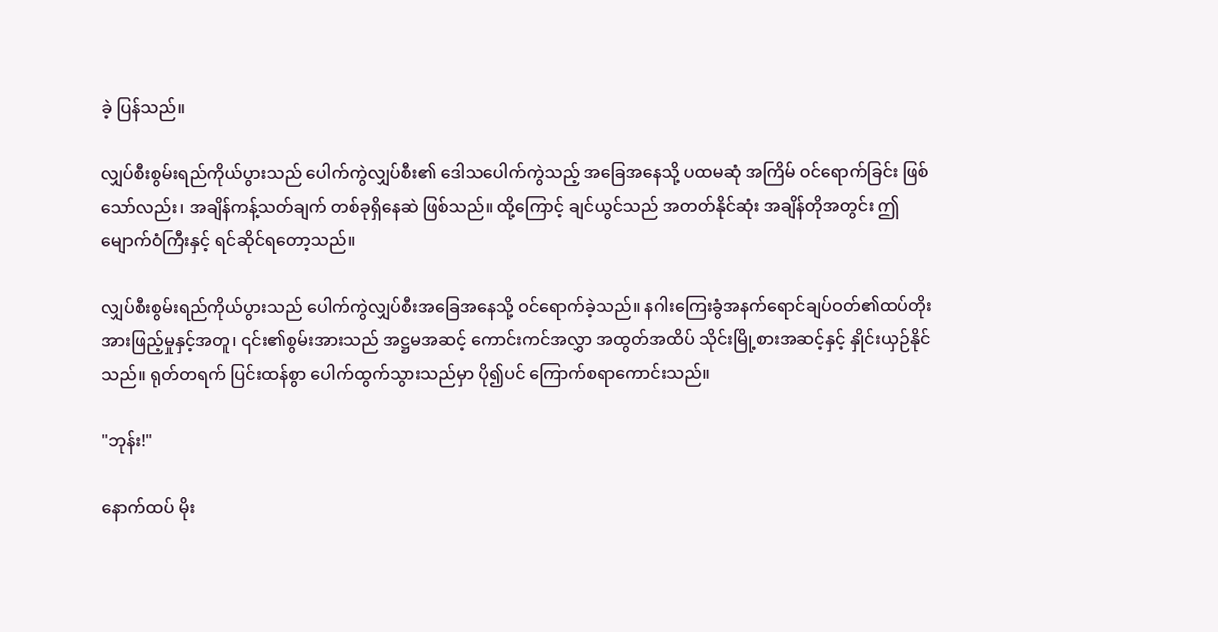ခဲ့ ပြန်သည်။

လျှပ်စီးစွမ်းရည်ကိုယ်ပွားသည် ပေါက်ကွဲလျှပ်စီး၏ ဒေါသပေါက်ကွဲသည့် အခြေအနေသို့ ပထမဆုံ အကြိမ် ဝင်ရောက်ခြင်း ဖြစ်သော်လည်း၊ အချိန်ကန့်သတ်ချက် တစ်ခုရှိနေဆဲ ဖြစ်သည်။ ထို့ကြောင့် ချင်ယွင်သည် အတတ်နိုင်ဆုံး အချိန်တိုအတွင်း ဤမျောက်ဝံကြီးနှင့် ရင်ဆိုင်ရတော့သည်။

လျှပ်စီးစွမ်းရည်ကိုယ်ပွားသည် ပေါက်ကွဲလျှပ်စီးအခြေအနေသို့ ဝင်ရောက်ခဲ့သည်။ နဂါးကြေးခွံအနက်ရောင်ချပ်ဝတ်၏ထပ်တိုးအားဖြည့်မှုနှင့်အတူ၊ ၎င်း၏စွမ်းအားသည် အဋ္ဌမအဆင့် ကောင်းကင်အလွှာ အထွတ်အထိပ် သိုင်းမြို့စားအဆင့်နှင့် နှိုင်းယှဉ်နိုင်သည်။ ရုတ်တရက် ပြင်းထန်စွာ ပေါက်ထွက်သွားသည်မှာ ပို၍ပင် ကြောက်စရာကောင်းသည်။

"ဘုန်း!"

နောက်ထပ် မိုး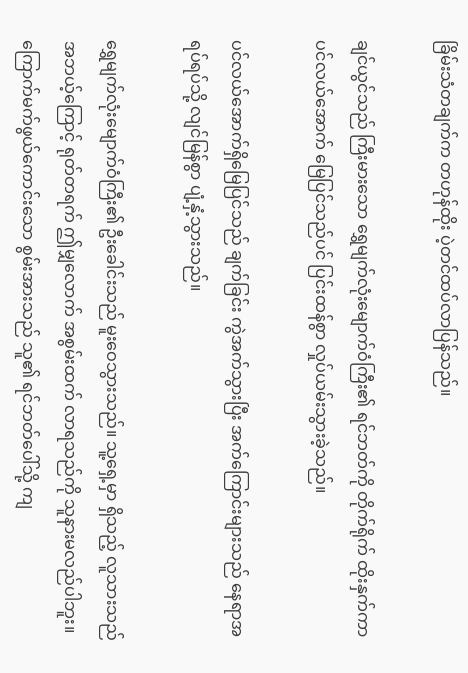ခြိမ်းသံတချက်က တဟုန်ထိုး ပဲ့တင်ထပ်လာပြန်သည်။

ချင်ယွင်သည် ကြီးမားသော ရွှေမျက်လုံးမျောက်ဝံကြီး၏ ရင်ဘတ်ကို တိုက်ရိုက် ထိုးနှက်ကာ ပင်လယ်အောက် မြေပြင်သည်ပင် ပြင်းထန်စွာ လှုပ်ယမ်းသွားခဲ့သည်။

ပင်လယ်အောက်ရှိမြေပြင်သည် ချက်ခြင်း ကွဲအက်သွားပြီး အက်ကြောင်းများသည် နေရာအရပ်ရပ်သို့ လျင်မြန်စွာ ပျံ့နှံ့သွားသည်။

ရွှေမျက်လုံးမျောက်ဝံကြီး၏ ဦးခေါင်းသည် မူးဝေသွားသည်။ သူ့ရှေ့မှာ ရှိသည့် လူသားသည် အဘယ့်ကြောင့် ရုတ်တရက် ဤမျှလောက် အစွမ်းထက် လာရသည်ကို သူနားမလည်ပါဘူး။ ကြောက်မက်ဖွယ်ကောင်းသော စွမ်းအားသည် သူ၏ ရင်ဘတ်ပေါ်သို့ ကျ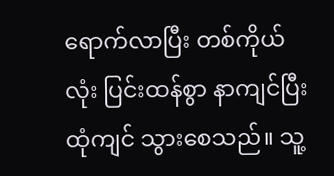ရောက်လာပြီး တစ်ကိုယ်လုံး ပြင်းထန်စွာ နာကျင်ပြီး ထုံကျင် သွားစေသည်။ သူ့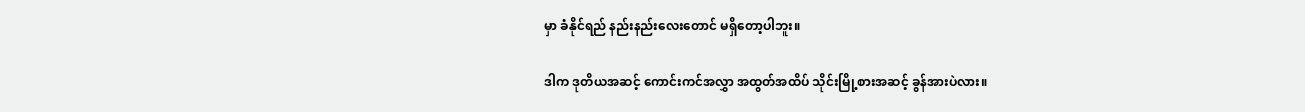မှာ ခံနိုင်ရည် နည်းနည်းလေးတောင် မရှိတော့ပါဘူး။

ဒါက ဒုတိယအဆင့် ကောင်းကင်အလွှာ အထွတ်အထိပ် သိုင်းမြို့စားအဆင့် ခွန်အားပဲလား။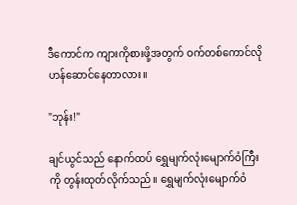ဒီကောင်က ကျားကိုစားဖို့အတွက် ဝက်တစ်ကောင်လို ဟန်ဆောင်နေတာလား။

"ဘုန်း!"

ချင်ယွင်သည် နောက်ထပ် ရွှေမျက်လုံးမျောက်ဝံကြီးကို တွန်းထုတ်လိုက်သည်။ ရွှေမျက်လုံးမျောက်ဝံ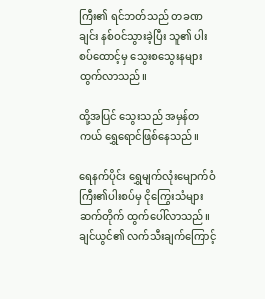ကြီး၏ ရင်ဘတ်သည် တခဏချင်း နစ်ဝင်သွားခဲ့ပြီး သူ၏ ပါးစပ်ထောင့်မှ သွေးစသွေးနများ ထွက်လာသည်။

ထို့အပြင် သွေးသည် အမှန်တကယ် ရွှေရောင်ဖြစ်နေသည်။

ရေနက်ပိုင်း ရွှေမျက်လုံးမျောက်ဝံကြီး၏ပါးစပ်မှ ငိုကြွေးသံများ ဆက်တိုက် ထွက်ပေါ်လာသည်။ ချင်ယွင်၏ လက်သီးချက်ကြောင့်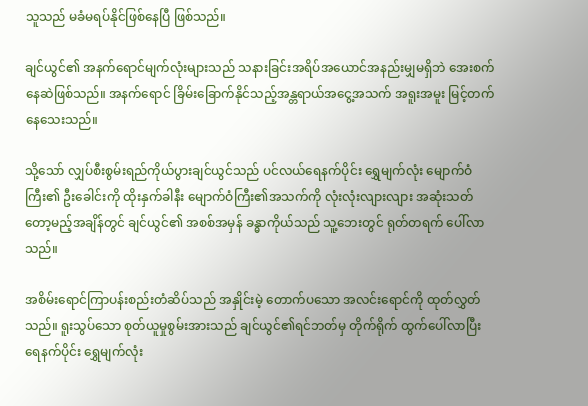သူသည် မခံမရပ်နိုင်ဖြစ်နေပြီ ဖြစ်သည်။

ချင်ယွင်၏ အနက်ရောင်မျက်လုံးများသည် သနားခြင်းအရိပ်အယောင်အနည်းမျှမရှိဘဲ အေးစက်နေဆဲဖြစ်သည်။ အနက်ရောင် ခြိမ်းခြောက်နိုင်သည့်အန္တရာယ်အငွေ့အသက် အရူးအမူး မြင့်တက်နေသေးသည်။

သို့သော် လျှပ်စီးစွမ်းရည်ကိုယ်ပွားချင်ယွင်သည် ပင်လယ်ရေနက်ပိုင်း ရွှေမျက်လုံး မျောက်ဝံကြီး၏ ဦးခေါင်းကို ထိုးနှက်ခါနီး မျောက်ဝံကြီး၏အသက်ကို လုံးလုံးလျားလျား အဆုံးသတ်တော့မည့်အချိန်တွင် ချင်ယွင်၏ အစစ်အမှန် ခန္ဓာကိုယ်သည် သူ့ဘေးတွင် ရုတ်တရက် ပေါ်လာသည်။

အစိမ်းရောင်ကြာပန်းစည်းတံဆိပ်သည် အနှိုင်းမဲ့ တောက်ပသော အလင်းရောင်ကို ထုတ်လွှတ်သည်။ ရူးသွပ်သော စုတ်ယူမှုစွမ်းအားသည် ချင်ယွင်၏ရင်ဘတ်မှ တိုက်ရိုက် ထွက်ပေါ်လာပြီး ရေနက်ပိုင်း ရွှေမျက်လုံး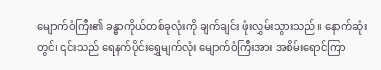မျောက်ဝံကြီး၏ ခန္ဓာကိုယ်တစ်ခုလုံးကို ချက်ချင်း ဖုံးလွှမ်းသွားသည်။ နောက်ဆုံးတွင်၊ ၎င်းသည် ရေနက်ပိုင်းရွှေမျက်လုံး မျောက်ဝံကြီးအား အစိမ်းရောင်ကြာ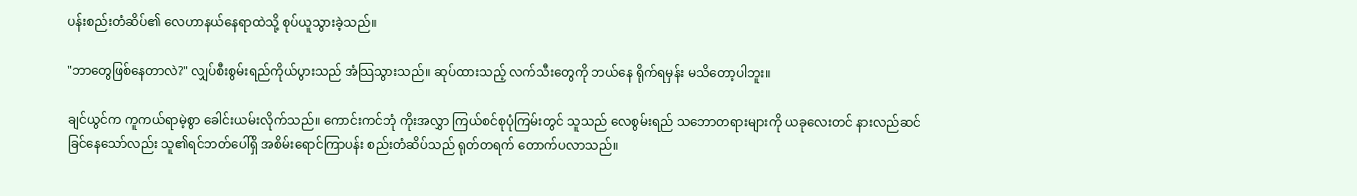ပန်းစည်းတံဆိပ်၏ လေဟာနယ်နေရာထဲသို့ စုပ်ယူသွားခဲ့သည်။

"ဘာတွေဖြစ်နေတာလဲ?" လျှပ်စီးစွမ်းရည်ကိုယ်ပွားသည် အံသြသွားသည်။ ဆုပ်ထားသည့် လက်သီးတွေကို ဘယ်နေ ရိုက်ရမှန်း မသိတော့ပါဘူး။

ချင်ယွင်က ကူကယ်ရာမဲ့စွာ ခေါင်းယမ်းလိုက်သည်။ ကောင်းကင်ဘုံ ကိုးအလွှာ ကြယ်စင်စုပုံကြမ်းတွင် သူသည် လေစွမ်းရည် သဘောတရားများကို ယခုလေးတင် နားလည်ဆင်ခြင်နေသော်လည်း သူ၏ရင်ဘတ်ပေါ်ရှိ အစိမ်းရောင်ကြာပန်း စည်းတံဆိပ်သည် ရုတ်တရက် တောက်ပလာသည်။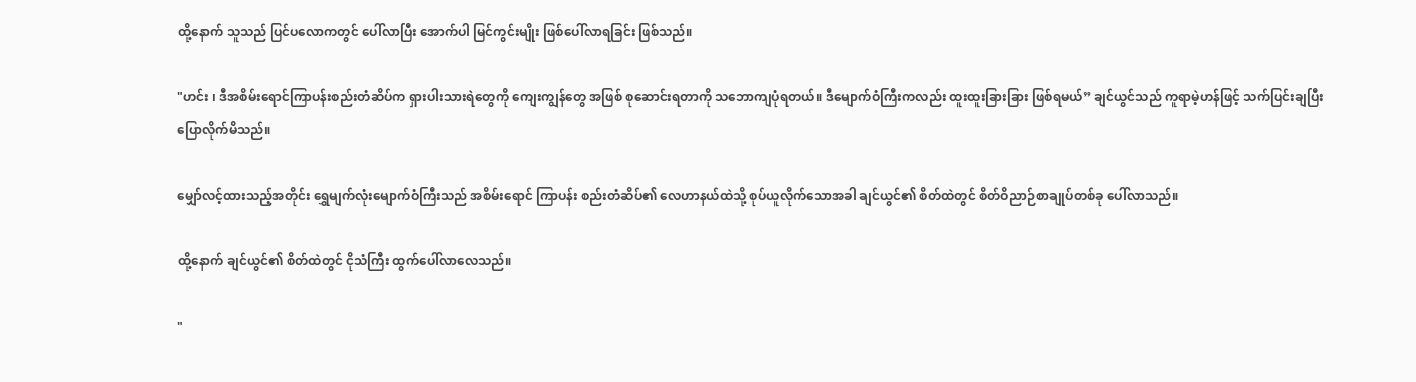ထို့နောက် သူသည် ပြင်ပလောကတွင် ပေါ်လာပြီး အောက်ပါ မြင်ကွင်းမျိုး ဖြစ်ပေါ်လာရခြင်း ဖြစ်သည်။

"ဟင်း ၊ ဒီအစိမ်းရောင်ကြာပန်းစည်းတံဆိပ်က ရှားပါးသားရဲတွေကို ကျေးကျွန်တွေ အဖြစ် စုဆောင်းရတာကို သဘောကျပုံရတယ်။ ဒီမျောက်ဝံကြီးကလည်း ထူးထူးခြားခြား ဖြစ်ရမယ်” ချင်ယွင်သည် ကူရာမဲ့ဟန်ဖြင့် သက်ပြင်းချပြီး ပြောလိုက်မိသည်။

မျှော်လင့်ထားသည့်အတိုင်း ရွှေမျက်လုံးမျောက်ဝံကြီးသည် အစိမ်းရောင် ကြာပန်း စည်းတံဆိပ်၏ လေဟာနယ်ထဲသို့ စုပ်ယူလိုက်သောအခါ ချင်ယွင်၏ စိတ်ထဲတွင် စိတ်ဝိညာဉ်စာချုပ်တစ်ခု ပေါ်လာသည်။

ထို့နောက် ချင်ယွင်၏ စိတ်ထဲတွင် ငိုသံကြီး ထွက်ပေါ်လာလေသည်။

"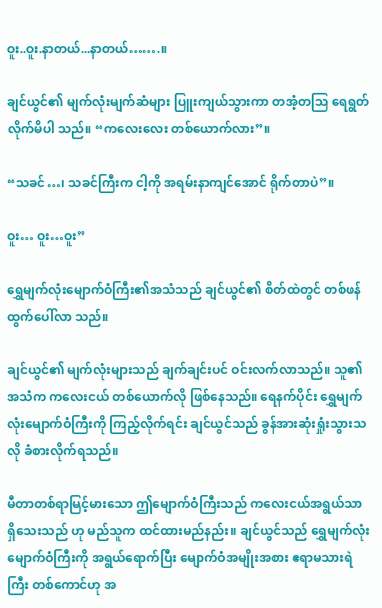ဝူး..ဝူး.နာတယ်...နာတယ်…….။

ချင်ယွင်၏ မျက်လုံးမျက်ဆံများ ပြူးကျယ်သွားကာ တအံ့တသြ ရေရွတ်လိုက်မိပါ သည်။ “ကလေးလေး တစ်ယောက်လား”။

“သခင်…၊ သခင်ကြီးက ငါ့ကို အရမ်းနာကျင်အောင် ရိုက်တာပဲ”။

ဝူး… ဝူး…ဝူး”

ရွှေမျက်လုံးမျောက်ဝံကြီး၏အသံသည် ချင်ယွင်၏ စိတ်ထဲတွင် တစ်ဖန် ထွက်ပေါ်လာ သည်။

ချင်ယွင်၏ မျက်လုံးများသည် ချက်ချင်းပင် ဝင်းလက်လာသည်။ သူ၏အသံက ကလေးငယ် တစ်ယောက်လို ဖြစ်နေသည်။ ရေနက်ပိုင်း ရွှေမျက်လုံးမျောက်ဝံကြီးကို ကြည့်လိုက်ရင်း ချင်ယွင်သည် ခွန်အားဆုံးရှုံးသွားသလို ခံစားလိုက်ရသည်။

မီတာတစ်ရာမြင့်မားသော ဤမျောက်ဝံကြီးသည် ကလေးငယ်အရွယ်သာ ရှိသေးသည် ဟု မည်သူက ထင်ထားမည်နည်း။ ချင်ယွင်သည် ရွှေမျက်လုံးမျောက်ဝံကြီးကို အရွယ်ရောက်ပြီး မျောက်ဝံအမျိုးအစား ဧရာမသားရဲကြီး တစ်ကောင်ဟု အ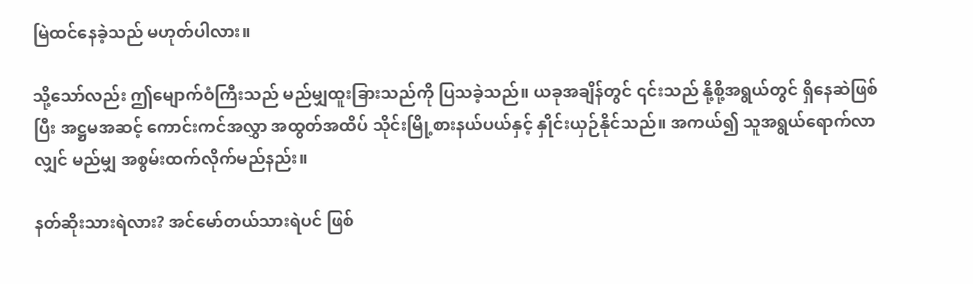မြဲထင်နေခဲ့သည် မဟုတ်ပါလား။

သို့သော်လည်း ဤမျောက်ဝံကြီးသည် မည်မျှထူးခြားသည်ကို ပြသခဲ့သည်။ ယခုအချိန်တွင် ၎င်းသည် နို့စို့အရွယ်တွင် ရှိနေဆဲဖြစ်ပြီး အဋ္ဌမအဆင့် ကောင်းကင်အလွှာ အထွတ်အထိပ် သိုင်းမြို့စားနယ်ပယ်နှင့် နှိုင်းယှဉ်နိုင်သည်။ အကယ်၍ သူအရွယ်ရောက်လာလျှင် မည်မျှ အစွမ်းထက်လိုက်မည်နည်း။

နတ်ဆိုးသားရဲလား? အင်မော်တယ်သားရဲပင် ဖြစ်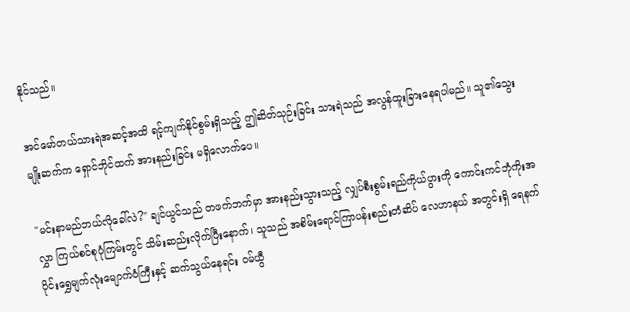နိုင်သည်။

အင်မော်တယ်သားရဲအဆင့်အထိ ရင့်ကျက်နိုင်စွမ်းရှိသည့် ဤဆိတ်သုဉ်းခြင်း သားရဲသည် အလွန်ထူးခြားနေရပါမည်။ သူ၏သွေးမျိုးဆက်က ရှောင်ဘိုင်ထက် အားနည်းခြင်း မရှိလောက်ပေ။

"မင်းနာမည်ဘယ်လိုခေါ်လဲ?" ချင်ယွင်သည် တဖက်ဘက်မှာ အားနည်းသွားသည့် လျှပ်စီးစွမ်းရည်ကိုယ်ပွားကို ကောင်းကင်ဘုံကိုးအလွှာ ကြယ်စင်စုပုံကြမ်းတွင် သိမ်းဆည်းလိုက်ပြီးနောက်၊ သူသည် အစိမ်းရောင်ကြာပန်းစည်းတံဆိပ် လေဟာနယ် အတွင်းရှိ ရေနက်ပိုင်းရွှေမျက်လုံးမျောက်ဝံကြီးနှင့် ဆက်သွယ်နေရင်း ဝမ်ယွီ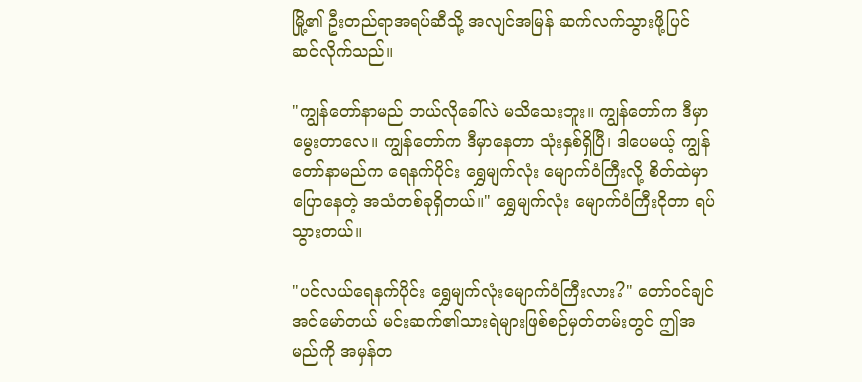မြို့၏ ဦးတည်ရာအရပ်ဆီသို့ အလျင်အမြန် ဆက်လက်သွားဖို့ပြင်ဆင်လိုက်သည်။

"ကျွန်တော်နာမည် ဘယ်လိုခေါ်လဲ မသိသေးဘူး။ ကျွန်တော်က ဒီမှာမွေးတာလေ။ ကျွန်တော်က ဒီမှာနေတာ သုံးနှစ်ရှိပြီ၊ ဒါပေမယ့် ကျွန်တော်နာမည်က ရေနက်ပိုင်း ရွှေမျက်လုံး မျောက်ဝံကြီးလို့ စိတ်ထဲမှာပြောနေတဲ့ အသံတစ်ခုရှိတယ်။" ရွှေမျက်လုံး မျောက်ဝံကြီးငိုတာ ရပ်သွားတယ်။

"ပင်လယ်ရေနက်ပိုင်း ရွှေမျက်လုံးမျောက်ဝံကြီးလား?" တော်ဝင်ချင် အင်မော်တယ် မင်းဆက်၏သားရဲများဖြစ်စဉ်မှတ်တမ်းတွင် ဤအမည်ကို အမှန်တ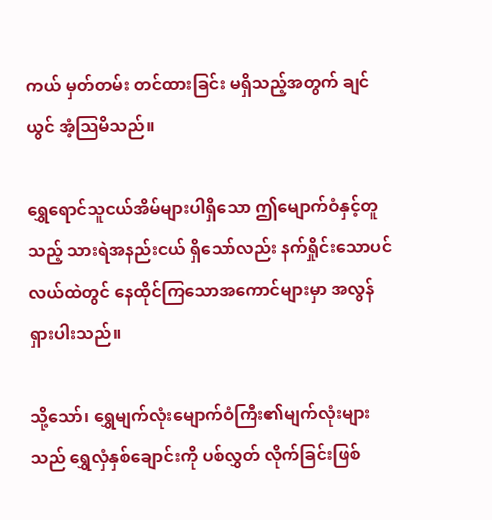ကယ် မှတ်တမ်း တင်ထားခြင်း မရှိသည့်အတွက် ချင်ယွင် အံ့သြမိသည်။

ရွှေရောင်သူငယ်အိမ်များပါရှိသော ဤမျောက်ဝံနှင့်တူသည့် သားရဲအနည်းငယ် ရှိသော်လည်း နက်ရှိုင်းသောပင်လယ်ထဲတွင် နေထိုင်ကြသောအကောင်များမှာ အလွန် ရှားပါးသည်။

သို့သော်၊ ရွှေမျက်လုံးမျောက်ဝံကြီး၏မျက်လုံးများသည် ရွှေလှံနှစ်ချောင်းကို ပစ်လွှတ် လိုက်ခြင်းဖြစ်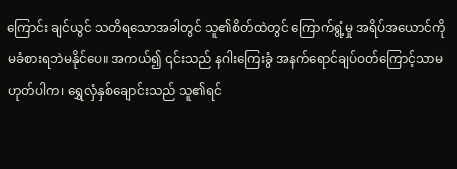ကြောင်း ချင်ယွင် သတိရသောအခါတွင် သူ၏စိတ်ထဲတွင် ကြောက်ရွံ့မှု အရိပ်အယောင်ကို မခံစားရဘဲမနိုင်ပေ။ အကယ်၍ ၎င်းသည် နဂါးကြေးခွံ အနက်ရောင်ချပ်ဝတ်ကြောင့်သာမဟုတ်ပါက၊ ရွှေလှံနှစ်ချောင်းသည် သူ၏ရင်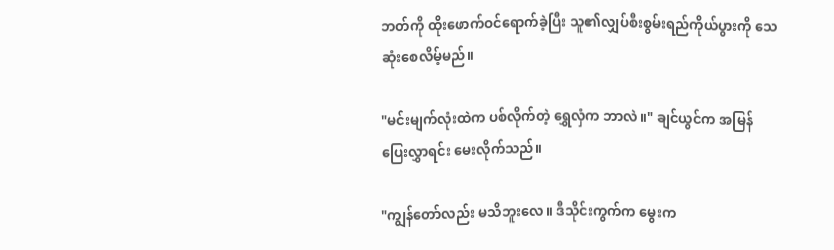ဘတ်ကို ထိုးဖောက်ဝင်ရောက်ခဲ့ပြီး သူ၏လျှပ်စီးစွမ်းရည်ကိုယ်ပွားကို သေဆုံးစေလိမ့်မည်။

"မင်းမျက်လုံးထဲက ပစ်လိုက်တဲ့ ရွှေလှံက ဘာလဲ။" ချင်ယွင်က အမြန်ပြေးလွှာရင်း မေးလိုက်သည်။

"ကျွန်တော်လည်း မသိဘူးလေ။ ဒီသိုင်းကွက်က မွေးက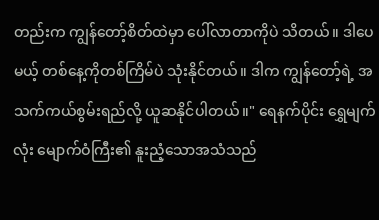တည်းက ကျွန်တော့်စိတ်ထဲမှာ ပေါ်လာတာကိုပဲ သိတယ်။ ဒါပေမယ့် တစ်နေ့ကိုတစ်ကြိမ်ပဲ သုံးနိုင်တယ်။ ဒါက ကျွန်တော့်ရဲ့ အသက်ကယ်စွမ်းရည်လို့ ယူဆနိုင်ပါတယ်။" ရေနက်ပိုင်း ရွှေမျက်လုံး မျောက်ဝံကြီး၏ နူးညံ့သောအသံသည်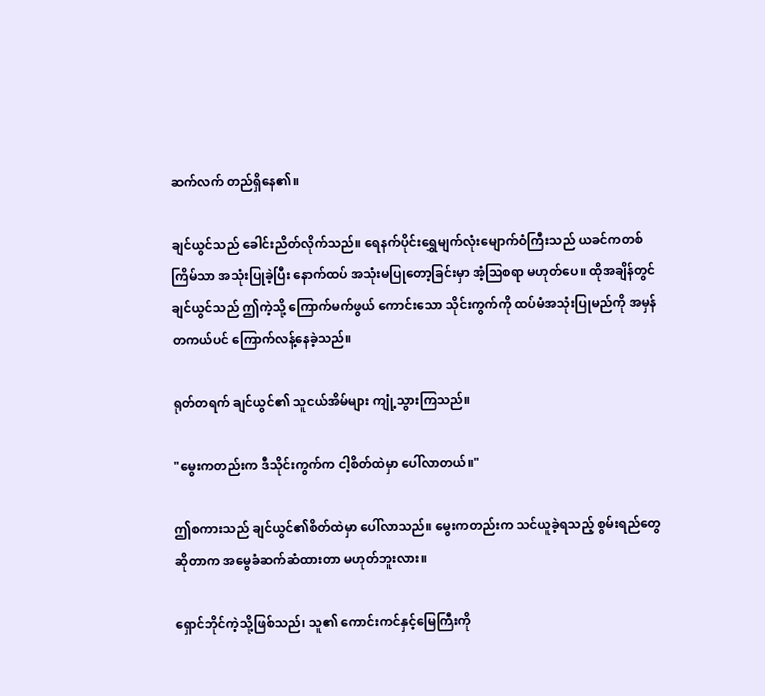ဆက်လက် တည်ရှိနေ၏။

ချင်ယွင်သည် ခေါင်းညိတ်လိုက်သည်။ ရေနက်ပိုင်းရွှေမျက်လုံးမျောက်ဝံကြီးသည် ယခင်ကတစ်ကြိမ်သာ အသုံးပြုခဲ့ပြီး နောက်ထပ် အသုံးမပြုတော့ခြင်းမှာ အံ့သြစရာ မဟုတ်ပေ။ ထိုအချိန်တွင် ချင်ယွင်သည် ဤကဲ့သို့ ကြောက်မက်ဖွယ် ကောင်းသော သိုင်းကွက်ကို ထပ်မံအသုံးပြုမည်ကို အမှန်တကယ်ပင် ကြောက်လန့်နေခဲ့သည်။

ရုတ်တရက် ချင်ယွင်၏ သူငယ်အိမ်များ ကျုံ့သွားကြသည်။

"မွေးကတည်းက ဒီသိုင်းကွက်က ငါ့စိတ်ထဲမှာ ပေါ်လာတယ်။"

ဤစကားသည် ချင်ယွင်၏စိတ်ထဲမှာ ပေါ်လာသည်။ မွေးကတည်းက သင်ယူခဲ့ရသည့် စွမ်းရည်တွေဆိုတာက အမွေခံဆက်ဆံထားတာ မဟုတ်ဘူးလား။

ရှောင်ဘိုင်ကဲ့သို့ဖြစ်သည်၊ သူ၏ ကောင်းကင်နှင့်မြေကြီးကို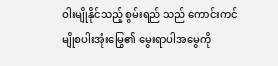ဝါးမျိုနိုင်သည့် စွမ်းရည် သည် ကောင်းကင်မျိုစပါးအုံးမြွေ၏ မွေးရာပါအမွေကို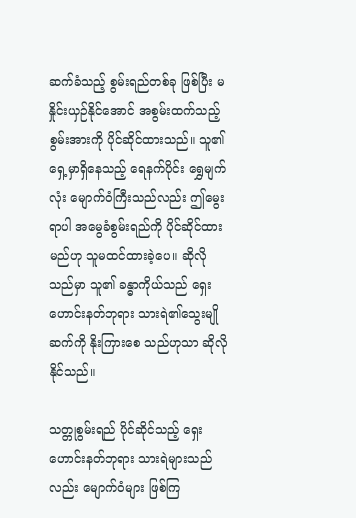ဆက်ခံသည့် စွမ်းရည်တစ်ခု ဖြစ်ပြီး မနှိုင်းယှဉ်နိုင်အောင် အစွမ်းထက်သည့် စွမ်းအားကို ပိုင်ဆိုင်ထားသည်။ သူ၏ရှေ့မှာရှိနေသည့် ရေနက်ပိုင်း ရွှေမျက်လုံး မျောက်ဝံကြီးသည်လည်း ဤမွေးရာပါ အမွေခံစွမ်းရည်ကို ပိုင်ဆိုင်ထားမည်ဟု သူမထင်ထားခဲ့ပေ။ ဆိုလိုသည်မှာ သူ၏ ခန္ဓာကိုယ်သည် ရှေးဟောင်းနတ်ဘုရား သားရဲ၏သွေးမျိုဆက်ကို နိုးကြားစေ သည်ဟုသာ ဆိုလိုနိုင်သည်။

သတ္တုစွမ်းရည် ပိုင်ဆိုင်သည့် ရှေးဟောင်းနတ်ဘုရား သားရဲများသည်လည်း မျောက်ဝံများ ဖြစ်ကြ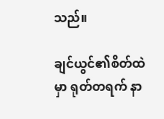သည်။

ချင်ယွင်၏စိတ်ထဲမှာ ရုတ်တရက် နာ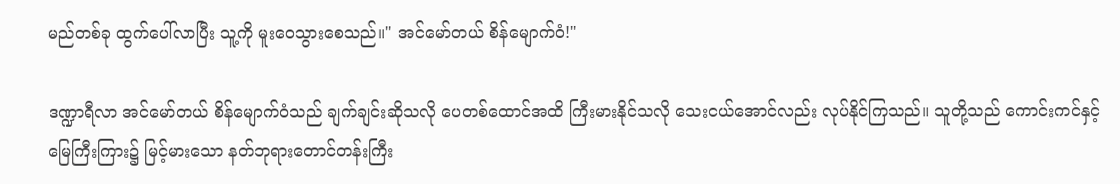မည်တစ်ခု ထွက်ပေါ်လာပြီး သူ့ကို မူးဝေသွားစေသည်။" အင်မော်တယ် စိန်မျောက်ဝံ!"

ဒဏ္ဍာရီလာ အင်မော်တယ် စိန်မျောက်ဝံသည် ချက်ချင်းဆိုသလို ပေတစ်ထောင်အထိ ကြီးမားနိုင်သလို သေးငယ်အောင်လည်း လုပ်နိုင်ကြသည်။ သူတို့သည် ကောင်းကင်နှင့် မြေကြီးကြား၌ မြင့်မားသော နတ်ဘုရားတောင်တန်းကြီး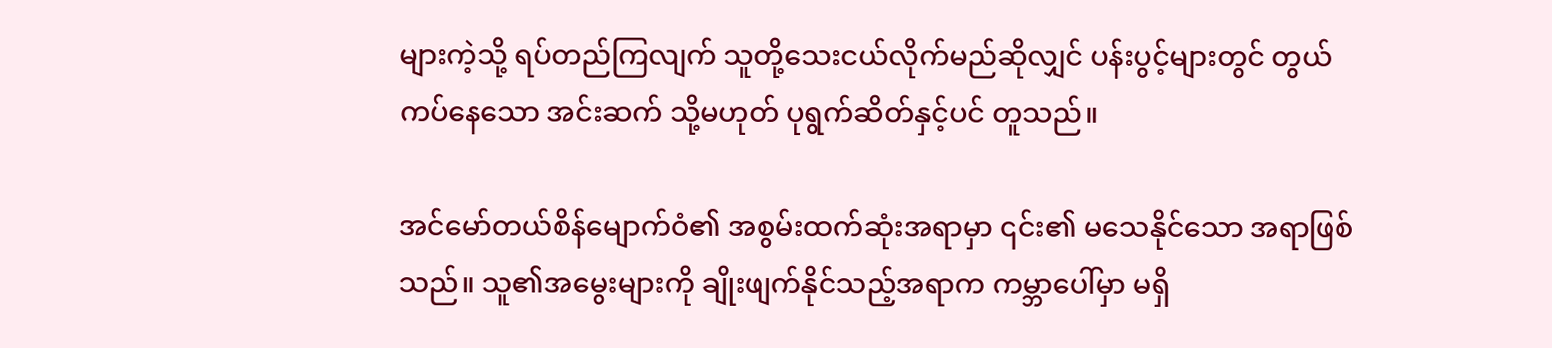များကဲ့သို့ ရပ်တည်ကြလျက် သူတို့သေးငယ်လိုက်မည်ဆိုလျှင် ပန်းပွင့်များတွင် တွယ်ကပ်နေသော အင်းဆက် သို့မဟုတ် ပုရွက်ဆိတ်နှင့်ပင် တူသည်။

အင်မော်တယ်စိန်မျောက်ဝံ၏ အစွမ်းထက်ဆုံးအရာမှာ ၎င်း၏ မသေနိုင်သော အရာဖြစ်သည်။ သူ၏အမွေးများကို ချိုးဖျက်နိုင်သည့်အရာက ကမ္ဘာပေါ်မှာ မရှိ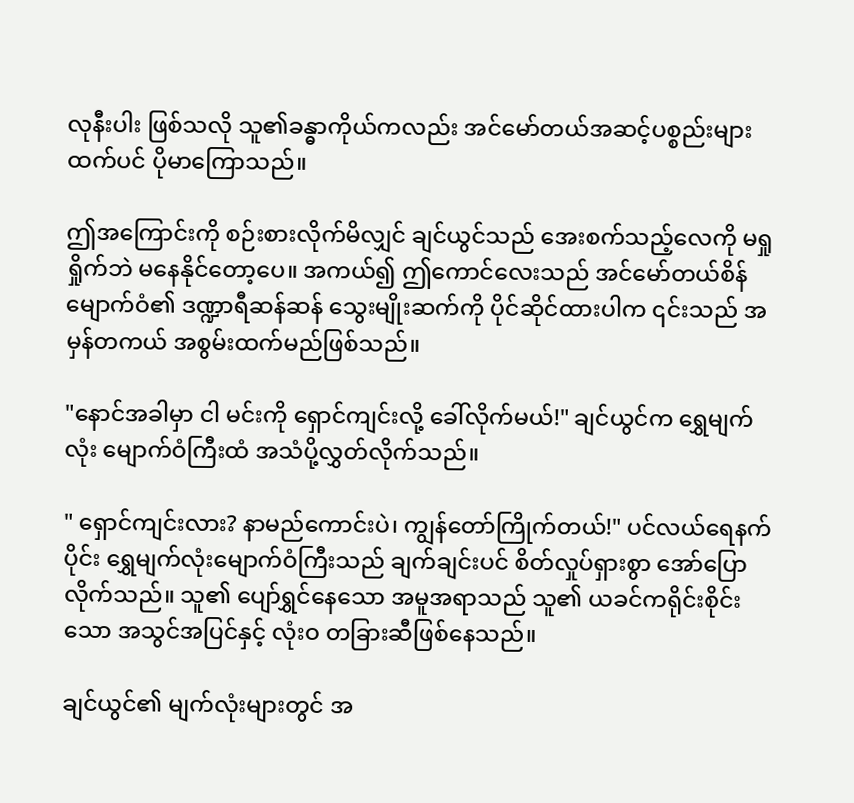လုနီးပါး ဖြစ်သလို သူ၏ခန္ဓာကိုယ်ကလည်း အင်မော်တယ်အဆင့်ပစ္စည်းများထက်ပင် ပိုမာကြောသည်။

ဤအကြောင်းကို စဉ်းစားလိုက်မိလျှင် ချင်ယွင်သည် အေးစက်သည့်လေကို မရှုရှိုက်ဘဲ မနေနိုင်တော့ပေ။ အကယ်၍ ဤကောင်လေးသည် အင်မော်တယ်စိန်မျောက်ဝံ၏ ဒဏ္ဍာရီဆန်ဆန် သွေးမျိုးဆက်ကို ပိုင်ဆိုင်ထားပါက ၎င်းသည် အမှန်တကယ် အစွမ်းထက်မည်ဖြစ်သည်။

"နောင်အခါမှာ ငါ မင်းကို ရှောင်ကျင်းလို့ ခေါ်လိုက်မယ်!" ချင်ယွင်က ရွှေမျက်လုံး မျောက်ဝံကြီးထံ အသံပို့လွှတ်လိုက်သည်။

" ရှောင်ကျင်းလား? နာမည်ကောင်းပဲ၊ ကျွန်တော်ကြိုက်တယ်!" ပင်လယ်ရေနက်ပိုင်း ရွှေမျက်လုံးမျောက်ဝံကြီးသည် ချက်ချင်းပင် စိတ်လှုပ်ရှားစွာ အော်ပြောလိုက်သည်။ သူ၏ ပျော်ရွှင်နေသော အမူအရာသည် သူ၏ ယခင်ကရိုင်းစိုင်းသော အသွင်အပြင်နှင့် လုံးဝ တခြားဆီဖြစ်နေသည်။

ချင်ယွင်၏ မျက်လုံးများတွင် အ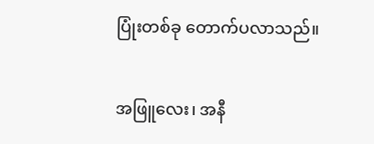ပြုံးတစ်ခု တောက်ပလာသည်။

အဖြူလေး၊ အနီ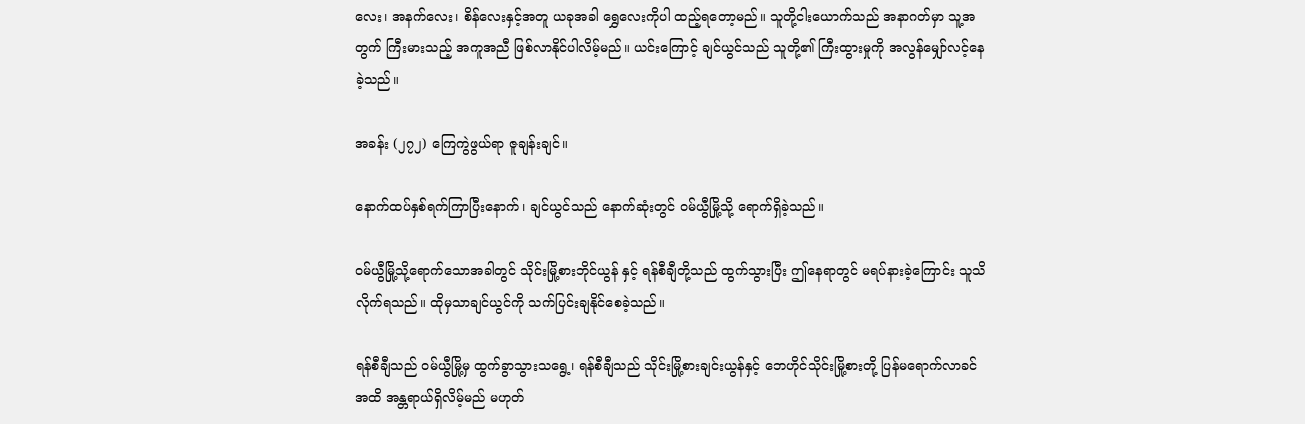လေး၊ အနက်လေး၊ စိန်လေးနှင့်အတူ ယခုအခါ ရွှေလေးကိုပါ ထည့်ရတော့မည်။ သူတို့ငါးယောက်သည် အနာဂတ်မှာ သူ့အတွက် ကြီးမားသည့် အကူအညီ ဖြစ်လာနိုင်ပါလိမ့်မည်။ ယင်းကြောင့် ချင်ယွင်သည် သူတို့၏ ကြီးထွားမှုကို အလွန်မျှော်လင့်နေခဲ့သည်။

အခန်း (၂၇၂) ကြေကွဲဖွယ်ရာ ဇူချန်းချင်။

နောက်ထပ်နှစ်ရက်ကြာပြီးနောက်၊ ချင်ယွင်သည် နောက်ဆုံးတွင် ဝမ်ယွီမြို့သို့ ရောက်ရှိခဲ့သည်။

ဝမ်ယွီမြို့သို့ရောက်သောအခါတွင် သိုင်းမြို့စားဘိုင်ယွန် နှင့် ရန်စီချီတို့သည် ထွက်သွားပြီး ဤနေရာတွင် မရပ်နားခဲ့ကြောင်း သူသိလိုက်ရသည်။ ထိုမှသာချင်ယွင်ကို သက်ပြင်းချနိုင်စေခဲ့သည်။

ရန်စီချီသည် ဝမ်ယွီမြို့မှ ထွက်ခွာသွားသရွေ့၊ ရန်စီချီသည် သိုင်းမြို့စားချင်းယွန်နှင့် ဘေဟိုင်သိုင်းမြို့စားတို့ ပြန်မရောက်လာခင်အထိ အန္တရာယ်ရှိလိမ့်မည် မဟုတ်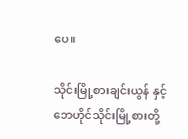ပေ။

သိုင်းမြို့စားချင်းယွန် နှင့် ဘေဟိုင်သိုင်းမြို့စားတို့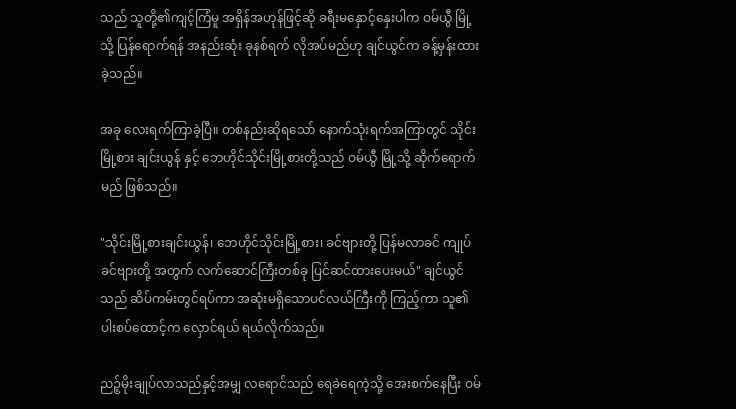သည် သူတို့၏ကျင့်ကြံမူ အရှိန်အဟုန်ဖြင့်ဆို ခရီးမနှောင့်နှေးပါက ဝမ်ယွီ မြို့သို့ ပြန်ရောက်ရန် အနည်းဆုံး ခုနစ်ရက် လိုအပ်မည်ဟု ချင်ယွင်က ခန့်မှန်းထားခဲ့သည်။

အခု လေးရက်ကြာခဲ့ပြီ။ တစ်နည်းဆိုရသော် နောက်သုံးရက်အကြာတွင် သိုင်းမြို့စား ချင်းယွန် နှင့် ဘေဟိုင်သိုင်းမြို့စားတို့သည် ဝမ်ယွီ မြို့သို့ ဆိုက်ရောက်မည် ဖြစ်သည်။

"သိုင်းမြို့စားချင်းယွန်၊ ဘေဟိုင်သိုင်းမြို့စား၊ ခင်ဗျားတို့ ပြန်မလာခင် ကျုပ် ခင်ဗျားတို့ အတွက် လက်ဆောင်ကြီးတစ်ခု ပြင်ဆင်ထားပေးမယ်" ချင်ယွင်သည် ဆိပ်ကမ်းတွင်ရပ်ကာ အဆုံးမရှိသောပင်လယ်ကြီးကို ကြည့်ကာ သူ၏ပါးစပ်ထောင့်က လှောင်ရယ် ရယ်လိုက်သည်။

ညဉ့်မိုးချုပ်လာသည်နှင့်အမျှ လရောင်သည် ရေခဲရေကဲ့သို့ အေးစက်နေပြီး ဝမ်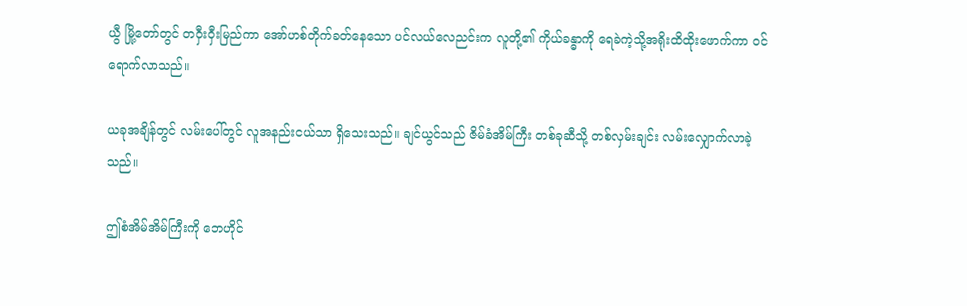ယွီ မြို့တော်တွင် တဝှီးဝှီးမြည်ကာ အော်ဟစ်တိုက်ခတ်နေသော ပင်လယ်လေညင်းက လူတို့၏ ကိုယ်ခန္ဓာကို ရေခဲကဲ့သို့အရိုးထိထိုးဖောက်ကာ ဝင်ရောက်လာသည်။

ယခုအချိန်တွင် လမ်းပေါ်တွင် လူအနည်းငယ်သာ ရှိသေးသည်။ ချင်ယွင်သည် ဇိမ်ခံအိမ်ကြီး တစ်ခုဆီသို့ တစ်လှမ်းချင်း လမ်းလျှောက်လာခဲ့သည်။

ဤစံအိမ်အိမ်ကြီးကို ဘေဟိုင်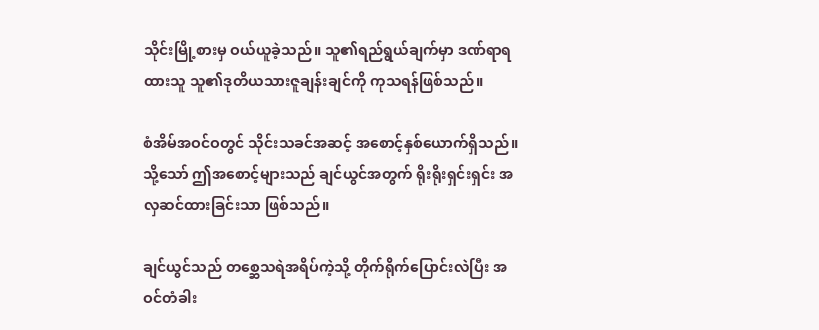သိုင်းမြို့စားမှ ဝယ်ယူခဲ့သည်။ သူ၏ရည်ရွယ်ချက်မှာ ဒဏ်ရာရထားသူ သူ၏ဒုတိယသားဇူချန်းချင်ကို ကုသရန်ဖြစ်သည်။

စံအိမ်အဝင်ဝတွင် သိုင်းသခင်အဆင့် အစောင့်နှစ်ယောက်ရှိသည်။ သို့သော် ဤအစောင့်များသည် ချင်ယွင်အတွက် ရိုးရိုးရှင်းရှင်း အလှဆင်ထားခြင်းသာ ဖြစ်သည်။

ချင်ယွင်သည် တစ္ဆေသရဲအရိပ်ကဲ့သို့ တိုက်ရိုက်ပြောင်းလဲပြီး အဝင်တံခါး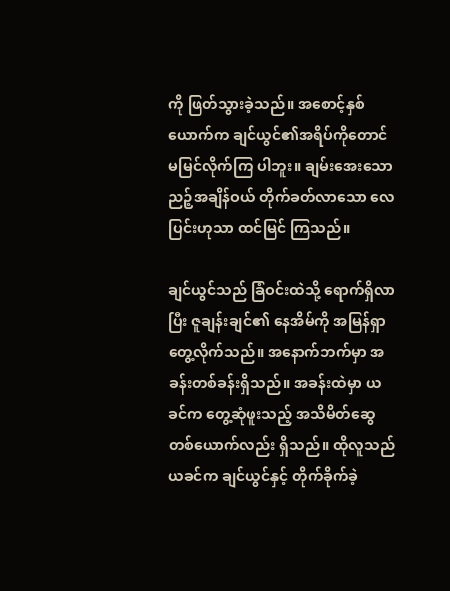ကို ဖြတ်သွားခဲ့သည်။ အစောင့်နှစ်ယောက်က ချင်ယွင်၏အရိပ်ကိုတောင် မမြင်လိုက်ကြ ပါဘူး။ ချမ်းအေးသောညဉ့်အချိန်ဝယ် တိုက်ခတ်လာသော လေပြင်းဟုသာ ထင်မြင် ကြသည်။

ချင်ယွင်သည် ခြံဝင်းထဲသို့ ရောက်ရှိလာပြီး ဇူချန်းချင်၏ နေအိမ်ကို အမြန်ရှာ တွေ့လိုက်သည်။ အနောက်ဘက်မှာ အခန်းတစ်ခန်းရှိသည်။ အခန်းထဲမှာ ယခင်က တွေ့ဆုံဖူးသည့် အသိမိတ်ဆွေတစ်ယောက်လည်း ရှိသည်။ ထိုလူသည် ယခင်က ချင်ယွင်နှင့် တိုက်ခိုက်ခဲ့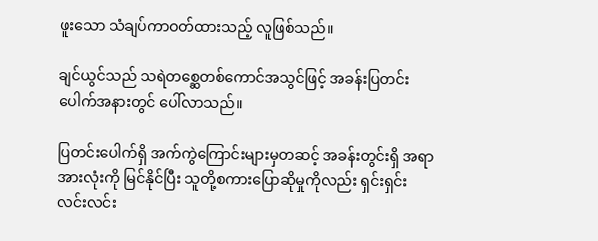ဖူးသော သံချပ်ကာဝတ်ထားသည့် လူဖြစ်သည်။

ချင်ယွင်သည် သရဲတစ္ဆေတစ်ကောင်အသွင်ဖြင့် အခန်းပြတင်းပေါက်အနားတွင် ပေါ်လာသည်။

ပြတင်းပေါက်ရှိ အက်ကွဲကြောင်းများမှတဆင့် အခန်းတွင်းရှိ အရာအားလုံးကို မြင်နိုင်ပြီး သူတို့စကားပြောဆိုမှုကိုလည်း ရှင်းရှင်းလင်းလင်း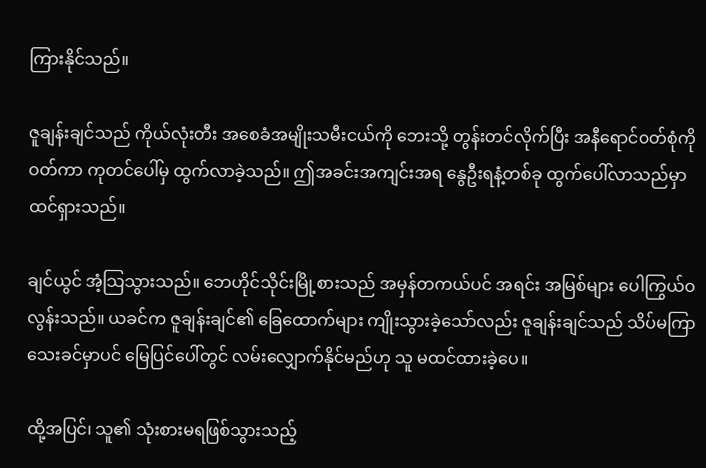ကြားနိုင်သည်။

ဇူချန်းချင်သည် ကိုယ်လုံးတီး အစေခံအမျိုးသမီးငယ်ကို ဘေးသို့ တွန်းတင်လိုက်ပြီး အနီရောင်၀တ်စုံကို ဝတ်ကာ ကုတင်ပေါ်မှ ထွက်လာခဲ့သည်။ ဤအခင်းအကျင်းအရ နွေဦးရနံ့တစ်ခု ထွက်ပေါ်လာသည်မှာ ထင်ရှားသည်။

ချင်ယွင် အံ့သြသွားသည်။ ဘေဟိုင်သိုင်းမြို့စားသည် အမှန်တကယ်ပင် အရင်း အမြစ်များ ပေါကြွယ်ဝလွန်းသည်။ ယခင်က ဇူချန်းချင်၏ ခြေထောက်များ ကျိုးသွားခဲ့သော်လည်း ဇူချန်းချင်သည် သိပ်မကြာသေးခင်မှာပင် မြေပြင်ပေါ်တွင် လမ်းလျှောက်နိုင်မည်ဟု သူ မထင်ထားခဲ့ပေ။

ထို့အပြင်၊ သူ၏ သုံးစားမရဖြစ်သွားသည့်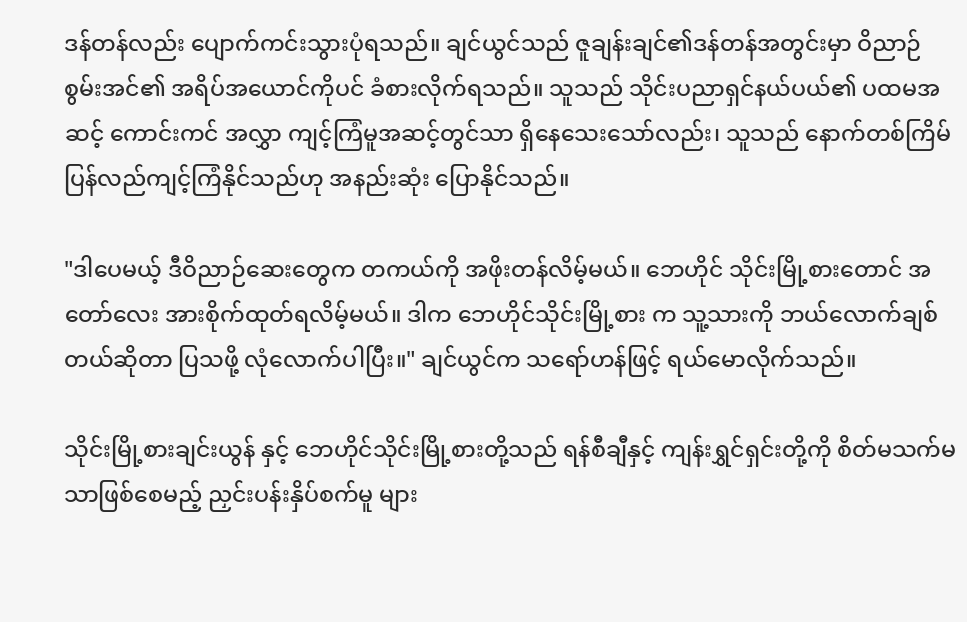ဒန်တန်လည်း ပျောက်ကင်းသွားပုံရသည်။ ချင်ယွင်သည် ဇူချန်းချင်၏ဒန်တန်အတွင်းမှာ ဝိညာဉ်စွမ်းအင်၏ အရိပ်အယောင်ကိုပင် ခံစားလိုက်ရသည်။ သူသည် သိုင်းပညာရှင်နယ်ပယ်၏ ပထမအဆင့် ကောင်းကင် အလွှာ ကျင့်ကြံမူအဆင့်တွင်သာ ရှိနေသေးသော်လည်း၊ သူသည် နောက်တစ်ကြိမ် ပြန်လည်ကျင့်ကြံနိုင်သည်ဟု အနည်းဆုံး ပြောနိုင်သည်။

"ဒါပေမယ့် ဒီဝိညာဉ်ဆေးတွေက တကယ်ကို အဖိုးတန်လိမ့်မယ်။ ဘေဟိုင် သိုင်းမြို့စားတောင် အတော်လေး အားစိုက်ထုတ်ရလိမ့်မယ်။ ဒါက ဘေဟိုင်သိုင်းမြို့စား က သူ့သားကို ဘယ်လောက်ချစ်တယ်ဆိုတာ ပြသဖို့ လုံလောက်ပါပြီး။" ချင်ယွင်က သရော်ဟန်ဖြင့် ရယ်မောလိုက်သည်။

သိုင်းမြို့စားချင်းယွန် နှင့် ဘေဟိုင်သိုင်းမြို့စားတို့သည် ရန်စီချီနှင့် ကျန်းရွှင်ရှင်းတို့ကို စိတ်မသက်မသာဖြစ်စေမည့် ညှင်းပန်းနှိပ်စက်မူ များ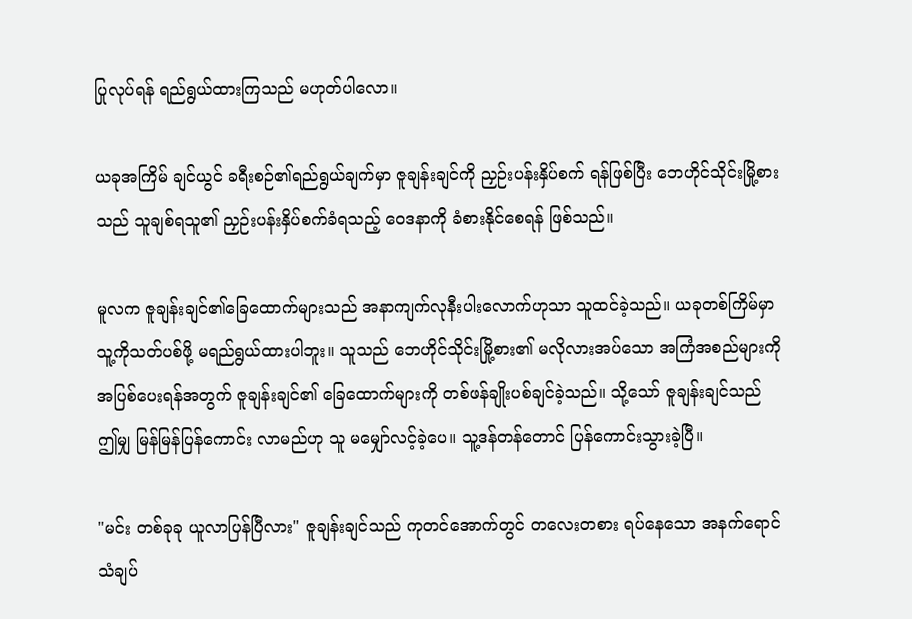ပြုလုပ်ရန် ရည်ရွယ်ထားကြသည် မဟုတ်ပါလော။

ယခုအကြိမ် ချင်ယွင် ခရီးစဉ်၏ရည်ရွယ်ချက်မှာ ဇူချန်းချင်ကို ညှဉ်းပန်းနှိပ်စက် ရန်ဖြစ်ပြီး ဘေဟိုင်သိုင်းမြို့စားသည် သူချစ်ရသူ၏ ညှဉ်းပန်းနှိပ်စက်ခံရသည့် ဝေဒနာကို ခံစားနိုင်စေရန် ဖြစ်သည်။

မူလက ဇူချန်းချင်၏ခြေထောက်များသည် အနာကျက်လုနီးပါးလောက်ဟုသာ သူထင်ခဲ့သည်။ ယခုတစ်ကြိမ်မှာ သူ့ကိုသတ်ပစ်ဖို့ မရည်ရွယ်ထားပါဘူး။ သူသည် ဘေဟိုင်သိုင်းမြို့စား၏ မလိုလားအပ်သော အကြံအစည်များကို အပြစ်ပေးရန်အတွက် ဇူချန်းချင်၏ ခြေထောက်များကို တစ်ဖန်ချိုးပစ်ချင်ခဲ့သည်။ သို့သော် ဇူချန်းချင်သည် ဤမျှ မြန်မြန်ပြန်ကောင်း လာမည်ဟု သူ မမျှော်လင့်ခဲ့ပေ။ သူ့ဒန်တန်တောင် ပြန်ကောင်းသွားခဲ့ပြီ။

"မင်း တစ်ခုခု ယူလာပြန်ပြီလား" ဇူချန်းချင်သည် ကုတင်အောက်တွင် တလေးတစား ရပ်နေသော အနက်ရောင်သံချပ်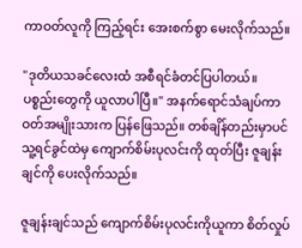ကာဝတ်လူကို ကြည့်ရင်း အေးစက်စွာ မေးလိုက်သည်။

"ဒုတိယသခင်လေးထံ အစီရင်ခံတင်ပြပါတယ်။ ပစ္စည်းတွေကို ယူလာပါပြီ။" အနက်ရောင်သံချပ်ကာဝတ်အမျိုးသားက ပြန်ဖြေသည်။ တစ်ချိန်တည်းမှာပင် သူ့ရင်ခွင်ထဲမှ ကျောက်စိမ်းပုလင်းကို ထုတ်ပြီး ဇူချန်းချင်ကို ပေးလိုက်သည်။

ဇူချန်းချင်သည် ကျောက်စိမ်းပုလင်းကိုယူကာ စိတ်လှုပ်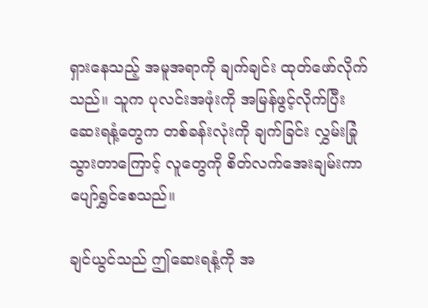ရှားနေသည့် အမူအရာကို ချက်ချင်း ထုတ်ဖော်လိုက်သည်။ သူက ပုလင်းအဖုံးကို အမြန်ဖွင့်လိုက်ပြီး ဆေးရနံ့တွေက တစ်ခန်းလုံးကို ချက်ခြင်း လွှမ်းခြုံသွားတာကြောင့် လူတွေကို စိတ်လက်အေးချမ်းကာ ပျော်ရွှင်စေသည်။

ချင်ယွင်သည် ဤဆေးရနံ့ကို အ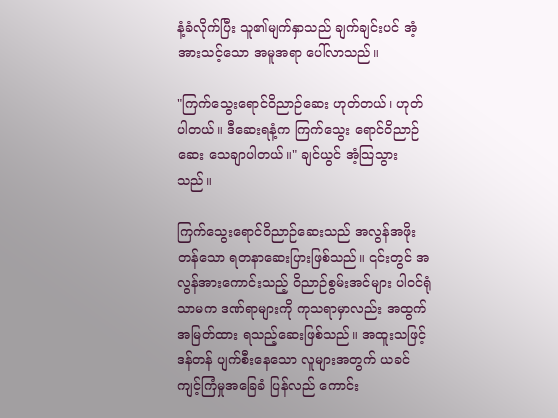နံ့ခံလိုက်ပြီး သူ၏မျက်နှာသည် ချက်ချင်းပင် အံ့အားသင့်သော အမူအရာ ပေါ်လာသည်။

"ကြက်သွေးရောင်ဝိညာဉ်ဆေး ဟုတ်တယ်၊ ဟုတ်ပါတယ်။ ဒီဆေးရနံ့က ကြက်သွေး ရောင်ဝိညာဉ်ဆေး သေချာပါတယ်။" ချင်ယွင် အံ့သြသွားသည်။

ကြက်သွေးရောင်ဝိညာဉ်ဆေးသည် အလွန်အဖိုးတန်သော ရတနာဆေးပြားဖြစ်သည်။ ၎င်းတွင် အလွန်အားကောင်းသည့် ဝိညာဉ်စွမ်းအင်များ ပါ၀င်ရုံသာမက ဒဏ်ရာများကို ကုသရာမှာလည်း အထွက်အမြတ်ထား ရသည့်ဆေးဖြစ်သည်။ အထူးသဖြင့် ဒန်တန် ပျက်စီးနေသော လူများအတွက် ယခင်ကျင့်ကြံမှုအခြေခံ ပြန်လည် ကောင်း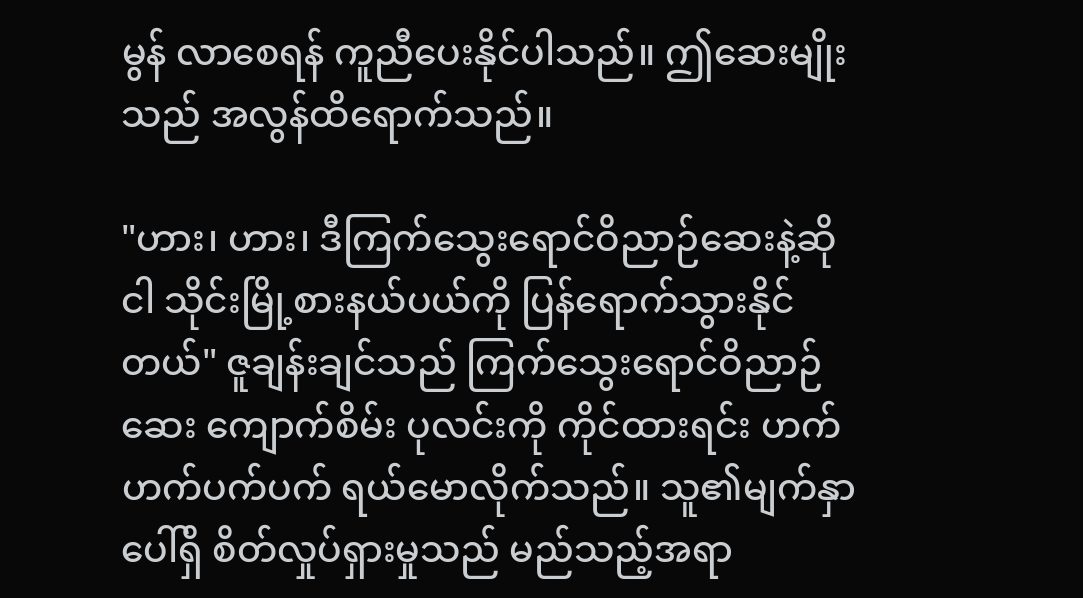မွန် လာစေရန် ကူညီပေးနိုင်ပါသည်။ ဤဆေးမျိုးသည် အလွန်ထိရောက်သည်။

"ဟား၊ ဟား၊ ဒီကြက်သွေးရောင်ဝိညာဉ်ဆေးနဲ့ဆို ငါ သိုင်းမြို့စားနယ်ပယ်ကို ပြန်ရောက်သွားနိုင်တယ်" ဇူချန်းချင်သည် ကြက်သွေးရောင်ဝိညာဉ်ဆေး ကျောက်စိမ်း ပုလင်းကို ကိုင်ထားရင်း ဟက်ဟက်ပက်ပက် ရယ်မောလိုက်သည်။ သူ၏မျက်နှာပေါ်ရှိ စိတ်လှုပ်ရှားမှုသည် မည်သည့်အရာ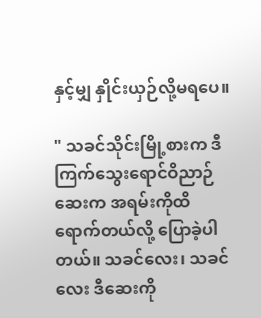နှင့်မျှ နှိုင်းယှဉ်လို့မရပေ။

" သခင်သိုင်းမြို့စားက ဒီကြက်သွေးရောင်ဝိညာဉ်ဆေးက အရမ်းကိုထိရောက်တယ်လို့ ပြောခဲ့ပါတယ်။ သခင်လေး၊ သခင်လေး ဒီဆေးကို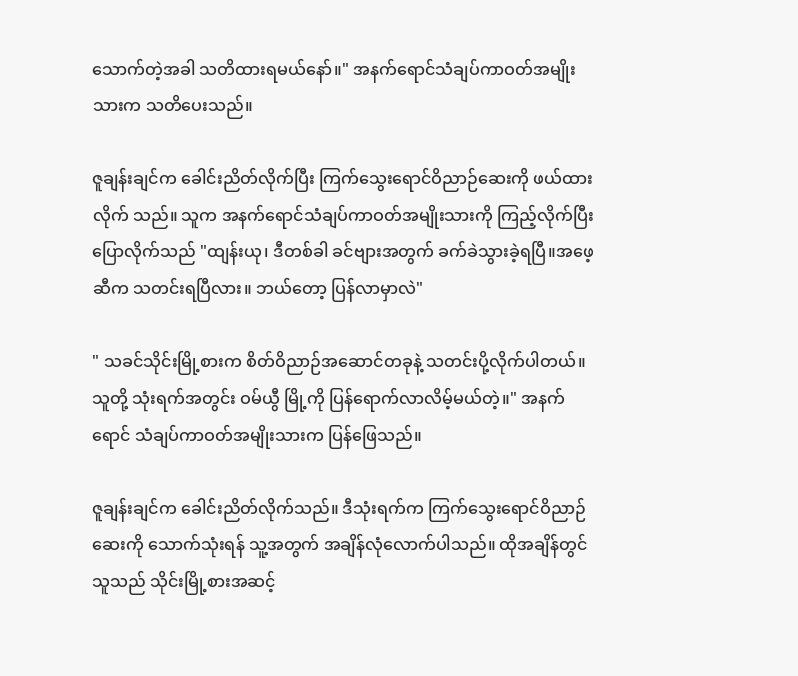သောက်တဲ့အခါ သတိထားရမယ်နော်။" အနက်ရောင်သံချပ်ကာဝတ်အမျိုးသားက သတိပေးသည်။

ဇူချန်းချင်က ခေါင်းညိတ်လိုက်ပြီး ကြက်သွေးရောင်ဝိညာဉ်ဆေးကို ဖယ်ထားလိုက် သည်။ သူက အနက်ရောင်သံချပ်ကာဝတ်အမျိုးသားကို ကြည့်လိုက်ပြီး ပြောလိုက်သည် "ထျန်းယု၊ ဒီတစ်ခါ ခင်ဗျားအတွက် ခက်ခဲသွားခဲ့ရပြီ။အဖေ့ဆီက သတင်းရပြီလား။ ဘယ်တော့ ပြန်လာမှာလဲ"

" သခင်သိုင်းမြို့စားက စိတ်ဝိညာဉ်အဆောင်တခုနဲ့ သတင်းပို့လိုက်ပါတယ်။ သူတို့ သုံးရက်အတွင်း ဝမ်ယွီ မြို့ကို ပြန်ရောက်လာလိမ့်မယ်တဲ့။" အနက်ရောင် သံချပ်ကာဝတ်အမျိုးသားက ပြန်ဖြေသည်။

ဇူချန်းချင်က ခေါင်းညိတ်လိုက်သည်။ ဒီသုံးရက်က ကြက်သွေးရောင်ဝိညာဉ်ဆေးကို သောက်သုံးရန် သူ့အတွက် အချိန်လုံလောက်ပါသည်။ ထိုအချိန်တွင် သူသည် သိုင်းမြို့စားအဆင့်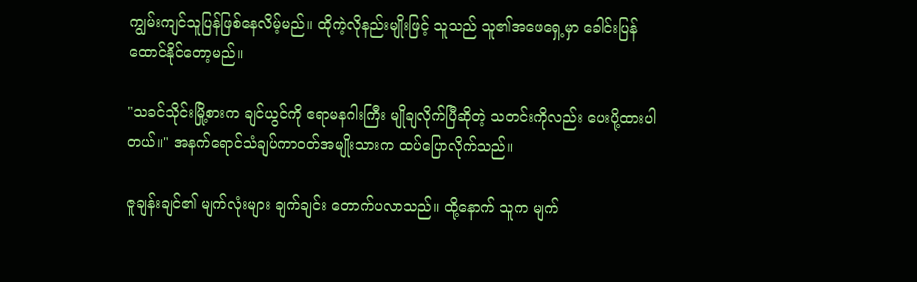ကျွမ်းကျင်သူပြန်ဖြစ်နေလိမ့်မည်။ ထိုကဲ့လိုနည်းမျိုးဖြင့် သူသည် သူ၏အဖေရှေ့မှာ ခေါင်းပြန်ထောင်နိုင်တော့မည်။

"သခင်သိုင်းမြို့စားက ချင်ယွင်ကို ဧရာမနဂါးကြီး မျိုချလိုက်ပြီဆိုတဲ့ သတင်းကိုလည်း ပေးပို့ထားပါတယ်။" အနက်ရောင်သံချပ်ကာဝတ်အမျိုးသားက ထပ်ပြောလိုက်သည်။

ဇူချန်းချင်၏ မျက်လုံးများ ချက်ချင်း တောက်ပလာသည်။ ထို့နောက် သူက မျက်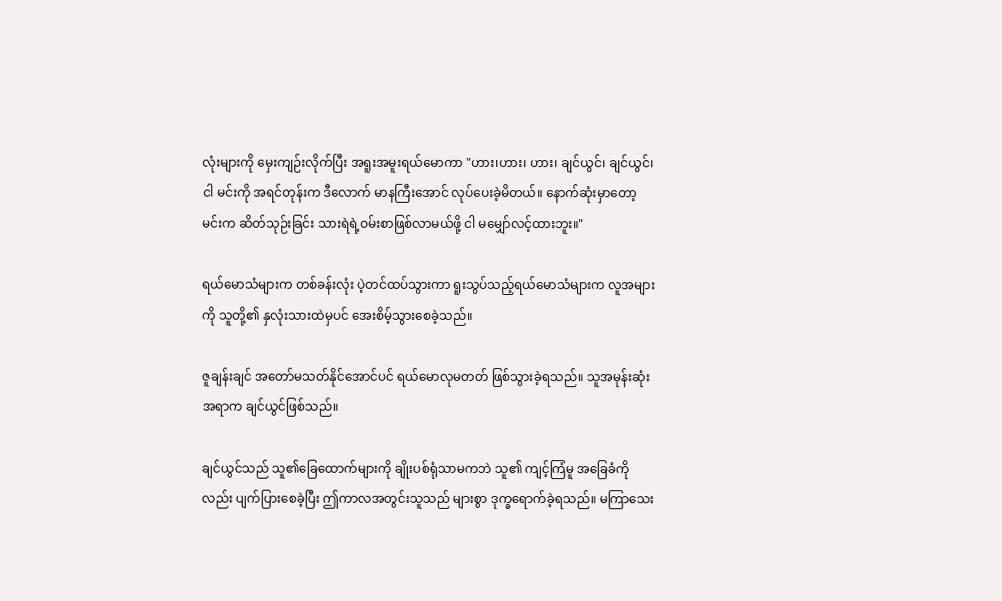လုံးများကို မှေးကျဉ်းလိုက်ပြီး အရူးအမူးရယ်မောကာ "ဟား၊ဟား၊ ဟား၊ ချင်ယွင်၊ ချင်ယွင်၊ ငါ မင်းကို အရင်တုန်းက ဒီလောက် မာနကြီးအောင် လုပ်ပေးခဲ့မိတယ်။ နောက်ဆုံးမှာတော့ မင်းက ဆိတ်သုဉ်းခြင်း သားရဲရဲ့ဝမ်းစာဖြစ်လာမယ်ဖို့ ငါ မမျှော်လင့်ထားဘူး။"

ရယ်မောသံများက တစ်ခန်းလုံး ပဲ့တင်ထပ်သွားကာ ရူးသွပ်သည့်ရယ်မောသံများက လူအများကို သူတို့၏ နှလုံးသားထဲမှပင် အေးစိမ့်သွားစေခဲ့သည်။

ဇူချန်းချင် အတော်မသတ်နိုင်အောင်ပင် ရယ်မောလုမတတ် ဖြစ်သွားခဲ့ရသည်။ သူအမုန်းဆုံးအရာက ချင်ယွင်ဖြစ်သည်။

ချင်ယွင်သည် သူ၏ခြေထောက်များကို ချိုးပစ်ရုံသာမကဘဲ သူ၏ ကျင့်ကြံမူ အခြေခံကို လည်း ပျက်ပြားစေခဲ့ပြီး ဤကာလအတွင်းသူသည် များစွာ ဒုက္ခရောက်ခဲ့ရသည်။ မကြာသေး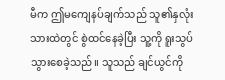မီက ဤမကျေနပ်ချက်သည် သူ၏နှလုံးသားထဲတွင် စွဲထင်နေခဲ့ပြီး သူ့ကို ရူးသွပ်သွားစေခဲ့သည်။ သူသည် ချင်ယွင်ကို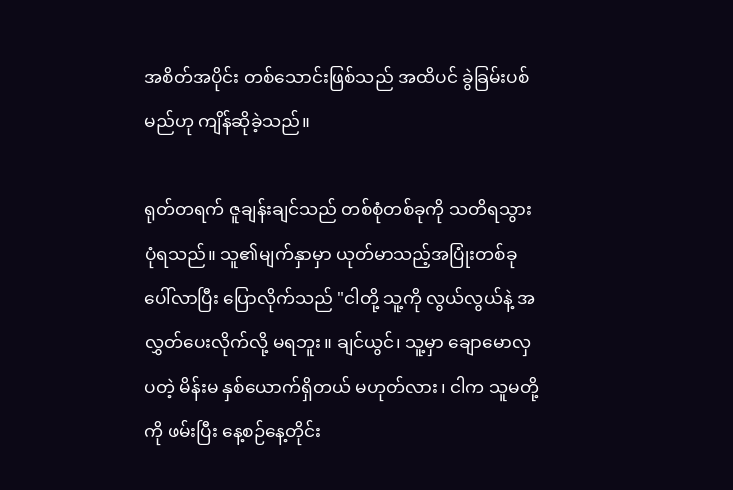အစိတ်အပိုင်း တစ်သောင်းဖြစ်သည် အထိပင် ခွဲခြမ်းပစ်မည်ဟု ကျိန်ဆိုခဲ့သည်။

ရုတ်တရက် ဇူချန်းချင်သည် တစ်စုံတစ်ခုကို သတိရသွားပုံရသည်။ သူ၏မျက်နှာမှာ ယုတ်မာသည့်အပြုံးတစ်ခု ပေါ်လာပြီး ပြောလိုက်သည် "ငါတို့ သူ့ကို လွယ်လွယ်နဲ့ အလွှတ်ပေးလိုက်လို့ မရဘူး။ ချင်ယွင်၊ သူ့မှာ ချောမောလှပတဲ့ မိန်းမ နှစ်ယောက်ရှိတယ် မဟုတ်လား၊ ငါက သူမတို့ကို ဖမ်းပြီး နေ့စဉ်နေ့တိုင်း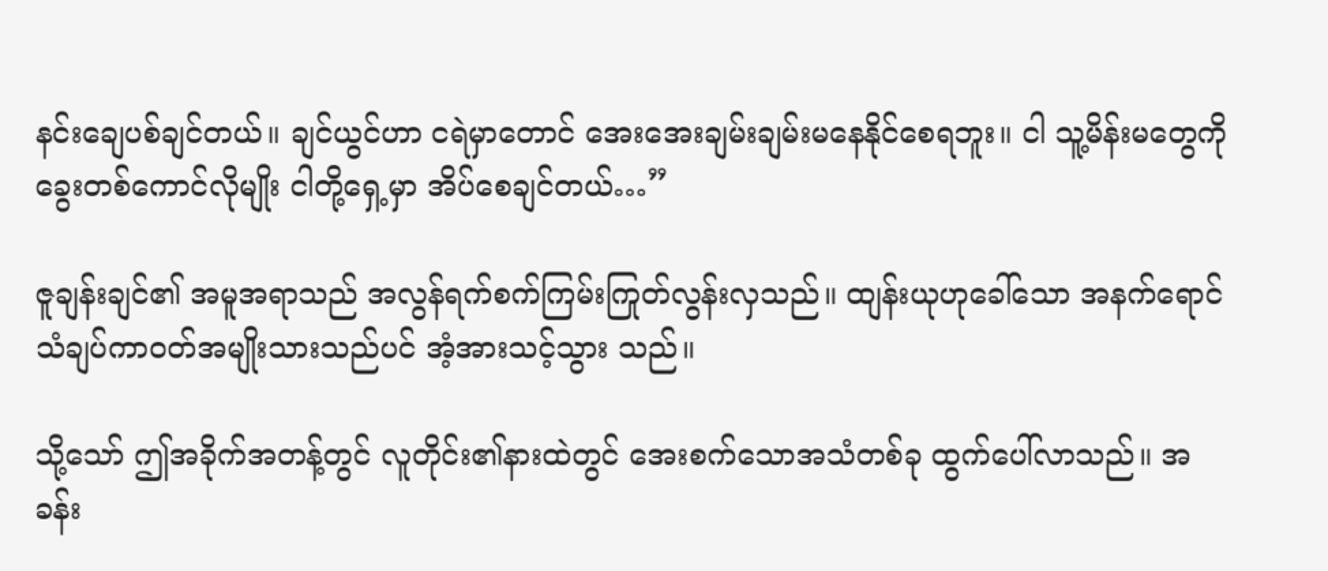နင်းချေပစ်ချင်တယ်။ ချင်ယွင်ဟာ ငရဲမှာတောင် အေးအေးချမ်းချမ်းမနေနိုင်စေရဘူး။ ငါ သူ့မိန်းမတွေကို ခွေးတစ်ကောင်လိုမျိုး ငါတို့ရှေ့မှာ အိပ်စေချင်တယ်…”

ဇူချန်းချင်၏ အမူအရာသည် အလွန်ရက်စက်ကြမ်းကြုတ်လွန်းလှသည်။ ထျန်းယုဟုခေါ်သော အနက်ရောင်သံချပ်ကာဝတ်အမျိုးသားသည်ပင် အံ့အားသင့်သွား သည်။

သို့သော် ဤအခိုက်အတန့်တွင် လူတိုင်း၏နားထဲတွင် အေးစက်သောအသံတစ်ခု ထွက်ပေါ်လာသည်။ အခန်း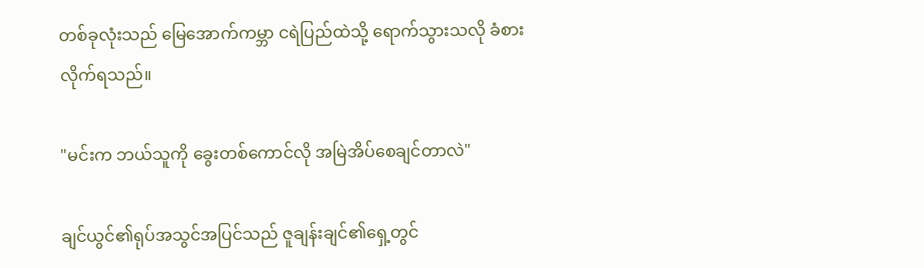တစ်ခုလုံးသည် မြေအောက်ကမ္ဘာ ငရဲပြည်ထဲသို့ ရောက်သွားသလို ခံစားလိုက်ရသည်။

"မင်းက ဘယ်သူကို ခွေးတစ်ကောင်လို အမြဲအိပ်စေချင်တာလဲ"

ချင်ယွင်၏ရုပ်အသွင်အပြင်သည် ဇူချန်းချင်၏ရှေ့တွင်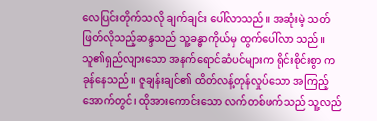လေပြင်းတိုက်သလို ချက်ချင်း ပေါ်လာသည်။ အဆုံးမဲ့ သတ်ဖြတ်လိုသည့်ဆန္ဒသည် သူ့ခန္ဓာကိုယ်မှ ထွက်ပေါ်လာ သည်။ သူ၏ရှည်လျားသော အနက်ရောင်ဆံပင်များက ရိုင်းစိုင်းစွာ ကခုန်နေသည်။ ဇူချန်းချင်၏ ထိတ်လန့်တုန်လှုပ်သော အကြည့်အောက်တွင်၊ ထိုအားကောင်းသော လက်တစ်ဖက်သည် သူ့လည်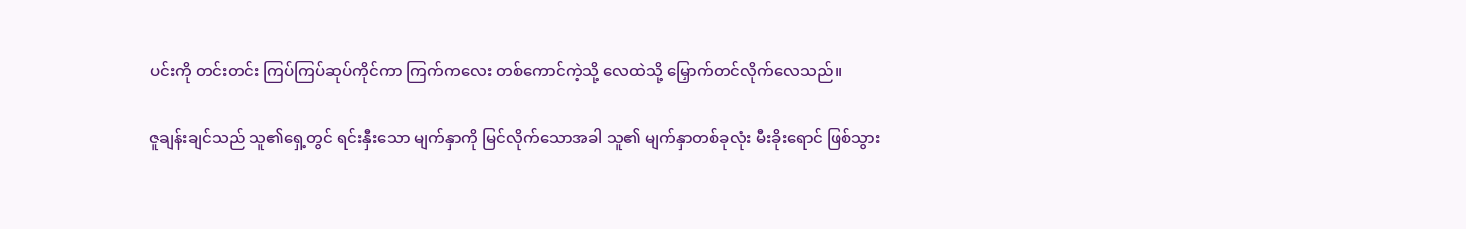ပင်းကို တင်းတင်း ကြပ်ကြပ်ဆုပ်ကိုင်ကာ ကြက်ကလေး တစ်ကောင်ကဲ့သို့ လေထဲသို့ မြှောက်တင်လိုက်လေသည်။

ဇူချန်းချင်သည် သူ၏ရှေ့တွင် ရင်းနှီးသော မျက်နှာကို မြင်လိုက်သောအခါ သူ၏ မျက်နှာတစ်ခုလုံး မီးခိုးရောင် ဖြစ်သွား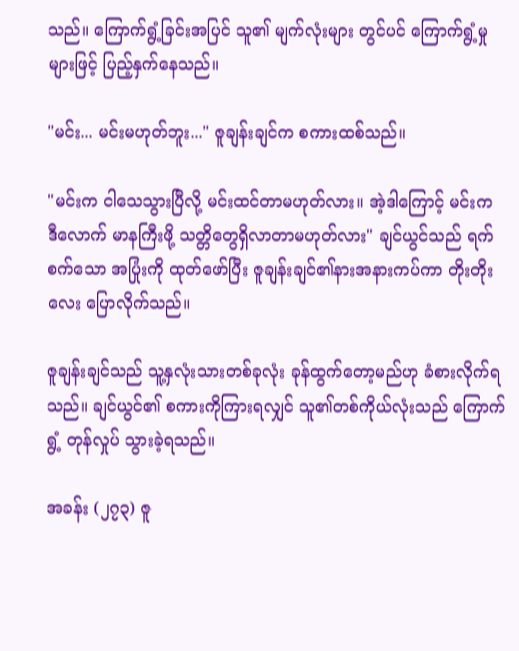သည်။ ကြောက်ရွံ့ခြင်းအပြင် သူ၏ မျက်လုံးများ တွင်ပင် ကြောက်ရွံ့မှုများဖြင့် ပြည့်နှက်နေသည်။

"မင်း... မင်းမဟုတ်ဘူး..." ဇူချန်းချင်က စကားထစ်သည်။

"မင်းက ငါသေသွားပြီလို့ မင်းထင်တာမဟုတ်လား။ အဲ့ဒါကြောင့် မင်းက ဒီလောက် မာနကြီးဖို့ သတ္တိတွေရှိလာတာမဟုတ်လား" ချင်ယွင်သည် ရက်စက်သော အပြုံးကို ထုတ်ဖော်ပြီး ဇူချန်းချင်၏နားအနားကပ်ကာ တိုးတိုးလေး ပြောလိုက်သည်။

ဇူချန်းချင်သည် သူ့နှလုံးသားတစ်ခုလုံး ခုန်ထွက်တော့မည်ဟု ခံစားလိုက်ရသည်။ ချင်ယွင်၏ စကားကိုကြားရလျှင် သူ၏တစ်ကိုယ်လုံးသည် ကြောက်ရွံ့ တုန်လှုပ် သွားခဲ့ရသည်။

အခန်း (၂၇၃) ဇူ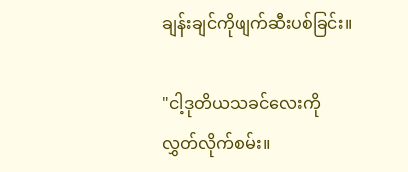ချန်းချင်ကိုဖျက်ဆီးပစ်ခြင်း။

"ငါ့ဒုတိယသခင်လေးကို လွှတ်လိုက်စမ်း။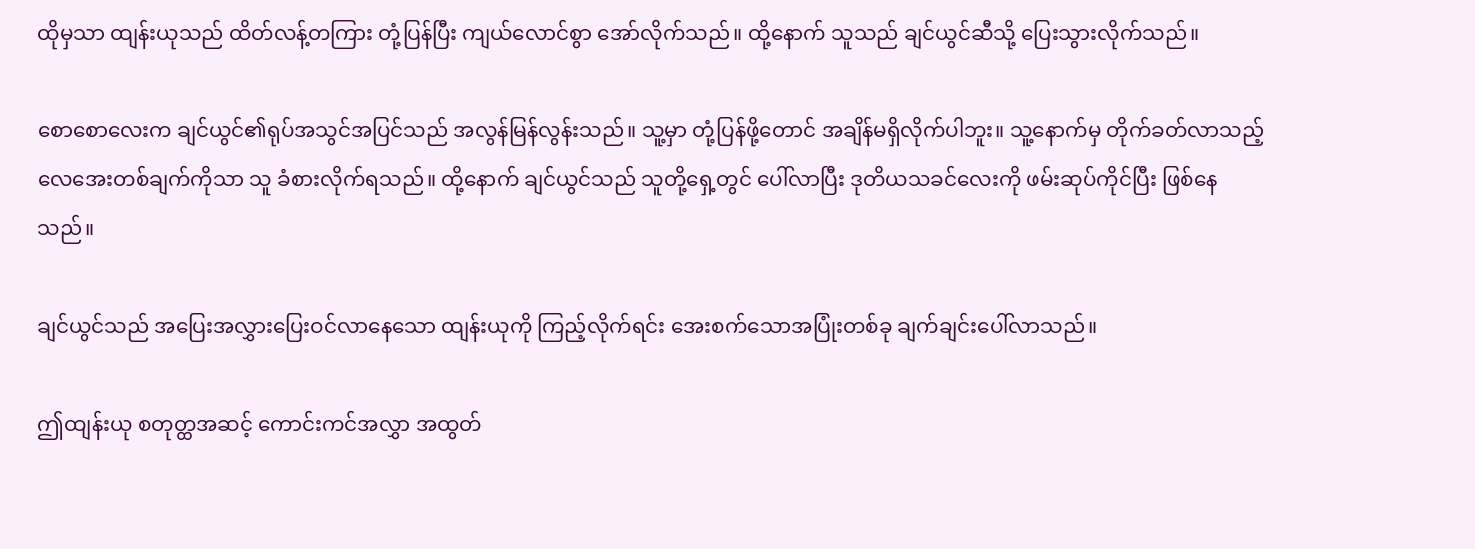ထိုမှသာ ထျန်းယုသည် ထိတ်လန့်တကြား တုံ့ပြန်ပြီး ကျယ်လောင်စွာ အော်လိုက်သည်။ ထို့နောက် သူသည် ချင်ယွင်ဆီသို့ ပြေးသွားလိုက်သည်။

စောစောလေးက ချင်ယွင်၏ရုပ်အသွင်အပြင်သည် အလွန်မြန်လွန်းသည်။ သူ့မှာ တုံ့ပြန်ဖို့တောင် အချိန်မရှိလိုက်ပါဘူး။ သူ့နောက်မှ တိုက်ခတ်လာသည့် လေအေးတစ်ချက်ကိုသာ သူ ခံစားလိုက်ရသည်။ ထို့နောက် ချင်ယွင်သည် သူတို့ရှေ့တွင် ပေါ်လာပြီး ဒုတိယသခင်လေးကို ဖမ်းဆုပ်ကိုင်ပြီး ဖြစ်နေသည်။

ချင်ယွင်သည် အပြေးအလွှားပြေးဝင်လာနေသော ထျန်းယုကို ကြည့်လိုက်ရင်း အေးစက်သောအပြုံးတစ်ခု ချက်ချင်းပေါ်လာသည်။

ဤထျန်းယု စတုတ္ထအဆင့် ကောင်းကင်အလွှာ အထွတ်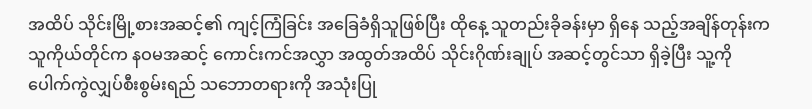အထိပ် သိုင်းမြို့စားအဆင့်၏ ကျင့်ကြံခြင်း အခြေခံရှိသူဖြစ်ပြီး ထိုနေ့ သူတည်းခိုခန်းမှာ ရှိနေ သည့်အချိန်တုန်းက သူကိုယ်တိုင်က နဝမအဆင့် ကောင်းကင်အလွှာ အထွတ်အထိပ် သိုင်းဂိုဏ်းချုပ် အဆင့်တွင်သာ ရှိခဲ့ပြီး သူ့ကို ပေါက်ကွဲလျှပ်စီးစွမ်းရည် သဘောတရားကို အသုံးပြု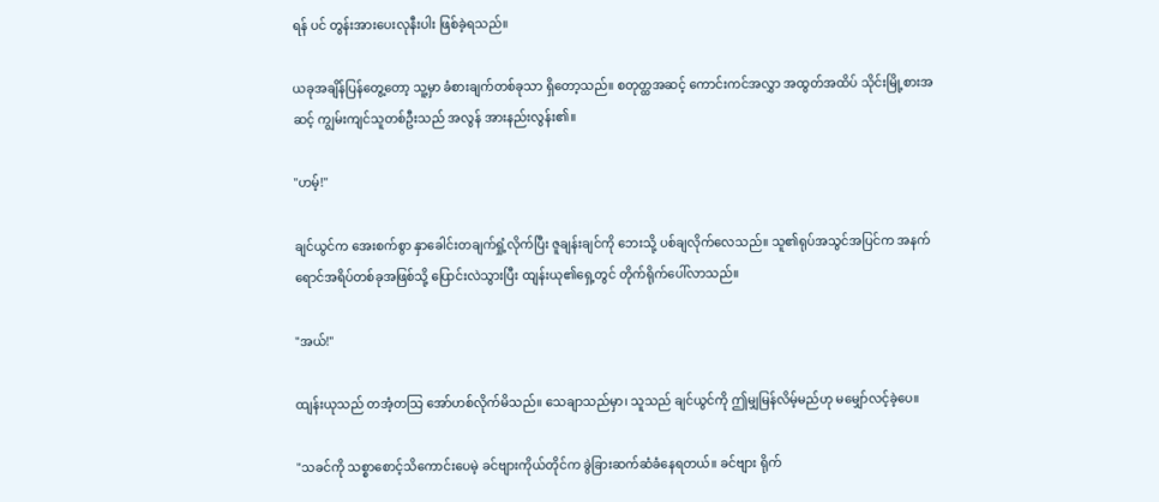ရန် ပင် တွန်းအားပေးလုနီးပါး ဖြစ်ခဲ့ရသည်။

ယခုအချိန်ပြန်တွေ့တော့ သူ့မှာ ခံစားချက်တစ်ခုသာ ရှိတော့သည်။ စတုတ္ထအဆင့် ကောင်းကင်အလွှာ အထွတ်အထိပ် သိုင်းမြို့စားအဆင့် ကျွမ်းကျင်သူတစ်ဦးသည် အလွန် အားနည်းလွန်း၏။

"ဟမ့်!"

ချင်ယွင်က အေးစက်စွာ နှာခေါင်းတချက်ရှုံ့လိုက်ပြီး ဇူချန်းချင်ကို ဘေးသို့ ပစ်ချလိုက်လေသည်။ သူ၏ရုပ်အသွင်အပြင်က အနက်ရောင်အရိပ်တစ်ခုအဖြစ်သို့ ပြောင်းလဲသွားပြီး ထျန်းယု၏ရှေ့တွင် တိုက်ရိုက်ပေါ်လာသည်။

"အယ်!"

ထျန်းယုသည် တအံ့တသြ အော်ဟစ်လိုက်မိသည်။ သေချာသည်မှာ၊ သူသည် ချင်ယွင်ကို ဤမျှမြန်လိမ့်မည်ဟု မမျှော်လင့်ခဲ့ပေ။

"သခင်ကို သစ္စာစောင့်သိကောင်းပေမဲ့ ခင်ဗျားကိုယ်တိုင်က ခွဲခြားဆက်ဆံခံနေရတယ်။ ခင်ဗျား ရိုက်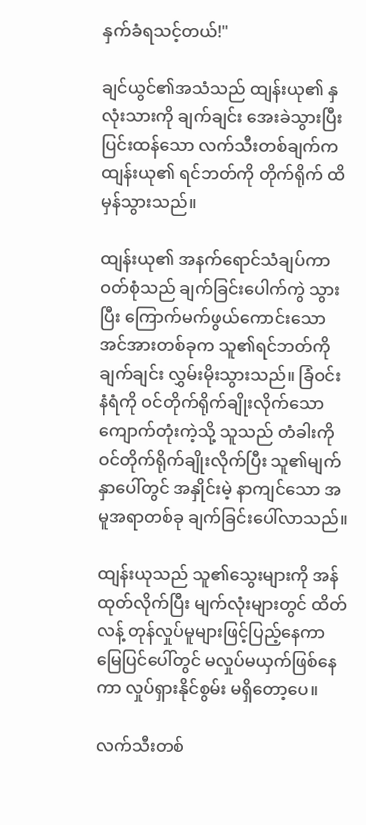နှက်ခံရသင့်တယ်!"

ချင်ယွင်၏အသံသည် ထျန်းယု၏ နှလုံးသားကို ချက်ချင်း အေးခဲသွားပြီး ပြင်းထန်သော လက်သီးတစ်ချက်က ထျန်းယု၏ ရင်ဘတ်ကို တိုက်ရိုက် ထိမှန်သွားသည်။

ထျန်းယု၏ အနက်ရောင်သံချပ်ကာဝတ်စုံသည် ချက်ခြင်းပေါက်ကွဲ သွားပြီး ကြောက်မက်ဖွယ်ကောင်းသော အင်အားတစ်ခုက သူ၏ရင်ဘတ်ကို ချက်ချင်း လွှမ်းမိုးသွားသည်။ ခြံဝင်းနံရံကို ဝင်တိုက်ရိုက်ချိုးလိုက်သော ကျောက်တုံးကဲ့သို့ သူသည် တံခါးကို ဝင်တိုက်ရိုက်ချိုးလိုက်ပြီး သူ၏မျက်နှာပေါ်တွင် အနှိုင်းမဲ့ နာကျင်သော အမူအရာတစ်ခု ချက်ခြင်းပေါ်လာသည်။

ထျန်းယုသည် သူ၏သွေးများကို အန်ထုတ်လိုက်ပြီး မျက်လုံးများတွင် ထိတ်လန့် တုန်လှုပ်မူများဖြင့်ပြည့်နေကာ မြေပြင်ပေါ်တွင် မလှုပ်မယှက်ဖြစ်နေကာ လှုပ်ရှားနိုင်စွမ်း မရှိတော့ပေ။

လက်သီးတစ်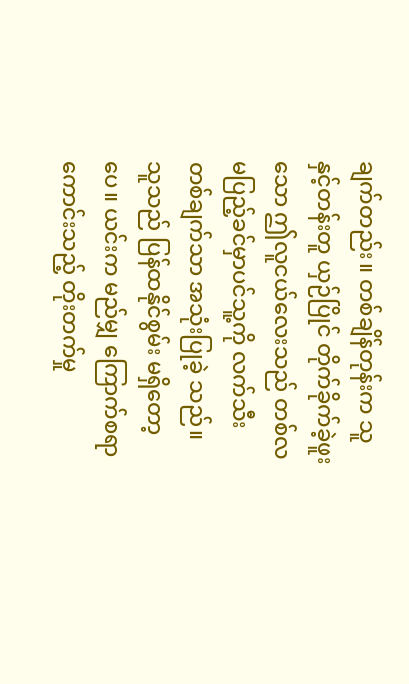ချက်တည်း။ တစ်ချိန်တုန်းက သူနှင့်တန်းတူ ယှဉ်ပြိုင် တိုက်ခိုက်ခဲ့ဖူးသော ဤလူငယ်လေးသည် တစ်လမပြည့်ခင်မှာပင်သူ့ကို လက်သီးတစ်ချက်သာ အသုံးပြုခဲ့ သည်။ သူသည် ပြန်ထနိုင်စွမ်း မရှိတော့ပေ။ ယင်းက မည်မျှ ကြောက်စရာ ကောင်းသည့် တိုးတက်မှု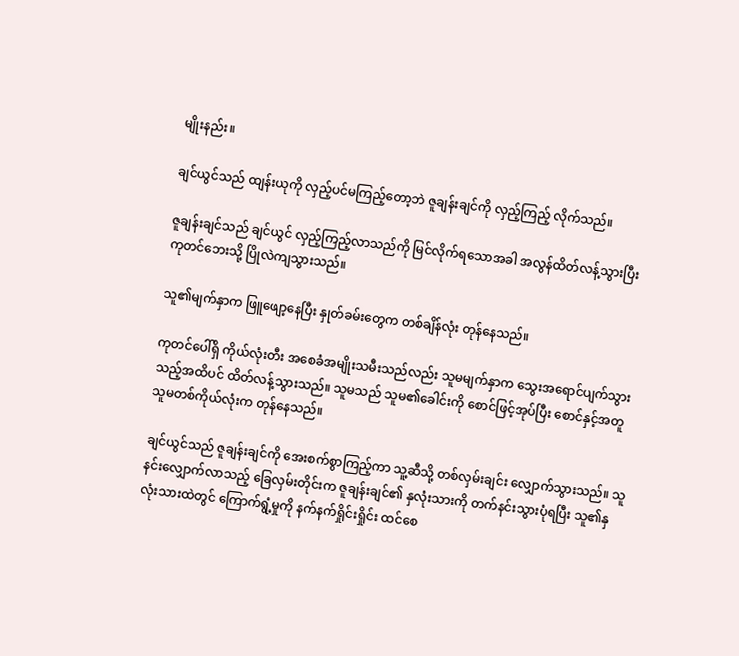မျိုးနည်း။

ချင်ယွင်သည် ထျန်းယုကို လှည့်ပင်မကြည့်တော့ဘဲ ဇူချန်းချင်ကို လှည့်ကြည့် လိုက်သည်။

ဇူချန်းချင်သည် ချင်ယွင် လှည့်ကြည့်လာသည်ကို မြင်လိုက်ရသောအခါ အလွန်ထိတ်လန့်သွားပြီး ကုတင်ဘေးသို့ ပြိုလဲကျသွားသည်။

သူ၏မျက်နှာက ဖြူဖျော့နေပြီး နှုတ်ခမ်းတွေက တစ်ချိန်လုံး တုန်နေသည်။

ကုတင်ပေါ်ရှိ ကိုယ်လုံးတီး အစေခံအမျိုးသမီးသည်လည်း သူမမျက်နှာက သွေးအရောင်ပျက်သွားသည့်အထိပင် ထိတ်လန့်သွားသည်။ သူမသည် သူမ၏ခေါင်းကို စောင်ဖြင့်အုပ်ပြီး စောင်နှင့်အတူ သူမတစ်ကိုယ်လုံးက တုန်နေသည်။

ချင်ယွင်သည် ဇူချန်းချင်ကို အေးစက်စွာကြည့်ကာ သူ့ဆီသို့ တစ်လှမ်းချင်း လျှောက်သွားသည်။ သူနင်းလျှောက်လာသည့် ခြေလှမ်းတိုင်းက ဇူချန်းချင်၏ နှလုံးသားကို တက်နင်းသွားပုံရပြီး သူ၏နှလုံးသားထဲတွင် ကြောက်ရွံ့မှုကို နက်နက်ရှိုင်းရှိုင်း ထင်စေ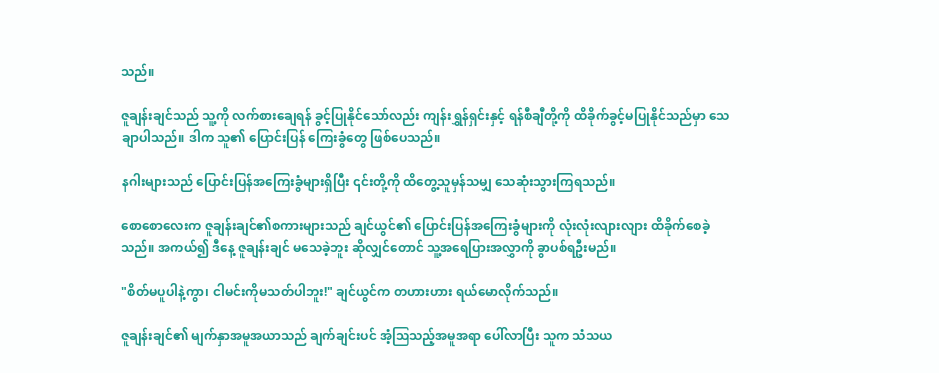သည်။

ဇူချန်းချင်သည် သူ့ကို လက်စားချေရန် ခွင့်ပြုနိုင်သော်လည်း ကျန်းရွှန်ရှင်းနှင့် ရန်စီချီတို့ကို ထိခိုက်ခွင့်မပြုနိုင်သည်မှာ သေချာပါသည်။ ဒါက သူ၏ ပြောင်းပြန် ကြေးခွံတွေ ဖြစ်ပေသည်။

နဂါးများသည် ပြောင်းပြန်အကြေးခွံများရှိပြီး ၎င်းတို့ကို ထိတွေ့သူမှန်သမျှ သေဆုံးသွားကြရသည်။

စောစောလေးက ဇူချန်းချင်၏စကားများသည် ချင်ယွင်၏ ပြောင်းပြန်အကြေးခွံများကို လုံးလုံးလျားလျား ထိခိုက်စေခဲ့သည်။ အကယ်၍ ဒီနေ့ ဇူချန်းချင် မသေခဲ့ဘူး ဆိုလျှင်တောင် သူ့အရေပြားအလွှာကို ခွာပစ်ရဦးမည်။

"စိတ်မပူပါနဲ့ကွာ၊ ငါမင်းကိုမသတ်ပါဘူး!" ချင်ယွင်က တဟားဟား ရယ်မောလိုက်သည်။

ဇူချန်းချင်၏ မျက်နှာအမူအယာသည် ချက်ချင်းပင် အံ့ဩသည့်အမူအရာ ပေါ်လာပြီး သူက သံသယ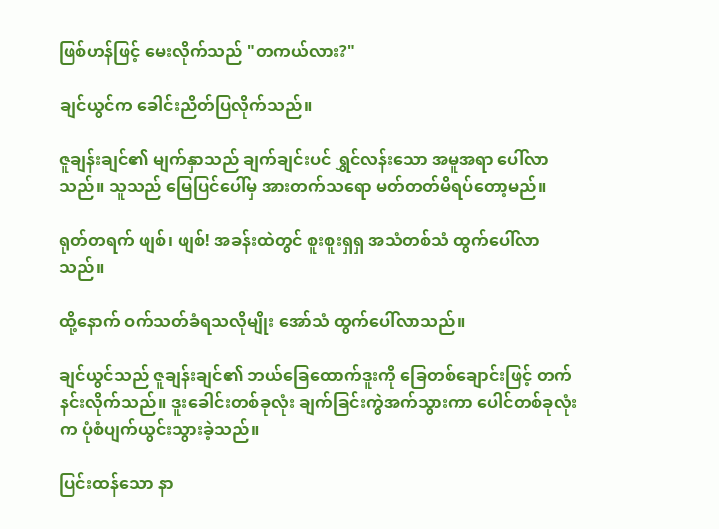ဖြစ်ဟန်ဖြင့် မေးလိုက်သည် "တကယ်လား?"

ချင်ယွင်က ခေါင်းညိတ်ပြလိုက်သည်။

ဇူချန်းချင်၏ မျက်နှာသည် ချက်ချင်းပင် ရွှင်လန်းသော အမူအရာ ပေါ်လာသည်။ သူသည် မြေပြင်ပေါ်မှ အားတက်သရော မတ်တတ်မိရပ်တော့မည်။

ရုတ်တရက် ဖျစ်၊ ဖျစ်! အခန်းထဲတွင် စူးစူးရှရှ အသံတစ်သံ ထွက်ပေါ်လာသည်။

ထို့နောက် ဝက်သတ်ခံရသလိုမျိုး အော်သံ ထွက်ပေါ်လာသည်။

ချင်ယွင်သည် ဇူချန်းချင်၏ ဘယ်ခြေထောက်ဒူးကို ခြေတစ်ချောင်းဖြင့် တက်နင်းလိုက်သည်။ ဒူးခေါင်းတစ်ခုလုံး ချက်ခြင်းကွဲအက်သွားကာ ပေါင်တစ်ခုလုံးက ပုံစံပျက်ယွင်းသွားခဲ့သည်။

ပြင်းထန်သော နာ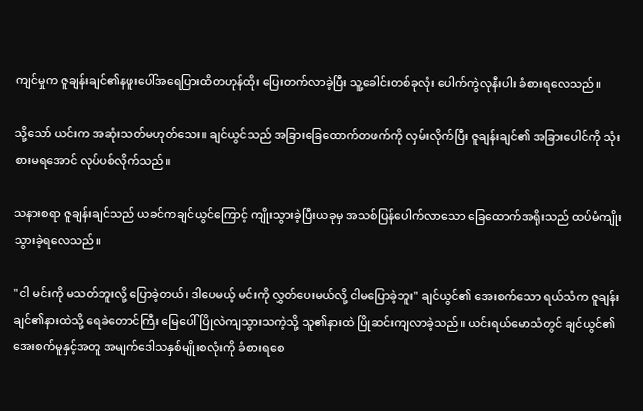ကျင်မှုက ဇူချန်းချင်၏နဖူးပေါ်အရေပြားထိတဟုန်ထိုး ပြေးတက်လာခဲ့ပြီး သူ့ခေါင်းတစ်ခုလုံး ပေါက်ကွဲလုနီးပါး ခံစားရလေသည်။

သို့သော် ယင်းက အဆုံးသတ်မဟုတ်သေး။ ချင်ယွင်သည် အခြားခြေထောက်တဖက်ကို လှမ်းလိုက်ပြီး ဇူချန်းချင်၏ အခြားပေါင်ကို သုံးစားမရအောင် လုပ်ပစ်လိုက်သည်။

သနားစရာ ဇူချန်းချင်သည် ယခင်ကချင်ယွင်ကြောင့် ကျိုးသွားခဲ့ပြီးယခုမှ အသစ်ပြန်ပေါက်လာသော ခြေထောက်အရိုးသည် ထပ်မံကျိုးသွားခဲ့ရလေသည်။

"ငါ မင်းကို မသတ်ဘူးလို့ ပြောခဲ့တယ်၊ ဒါပေမယ့် မင်းကို လွှတ်ပေးမယ်လို့ ငါမပြောခဲ့ဘူး" ချင်ယွင်၏ အေးစက်သော ရယ်သံက ဇူချန်းချင်၏နားထဲသို့ ရေခဲတောင်ကြီး မြေပေါ်ပြိုလဲကျသွားသကဲ့သို့ သူ၏နားထဲ ပြိုဆင်းကျလာခဲ့သည်။ ယင်းရယ်မောသံတွင် ချင်ယွင်၏ အေးစက်မူနှင့်အတူ အမျက်ဒေါသနှစ်မျိုးစလုံးကို ခံစားရစေ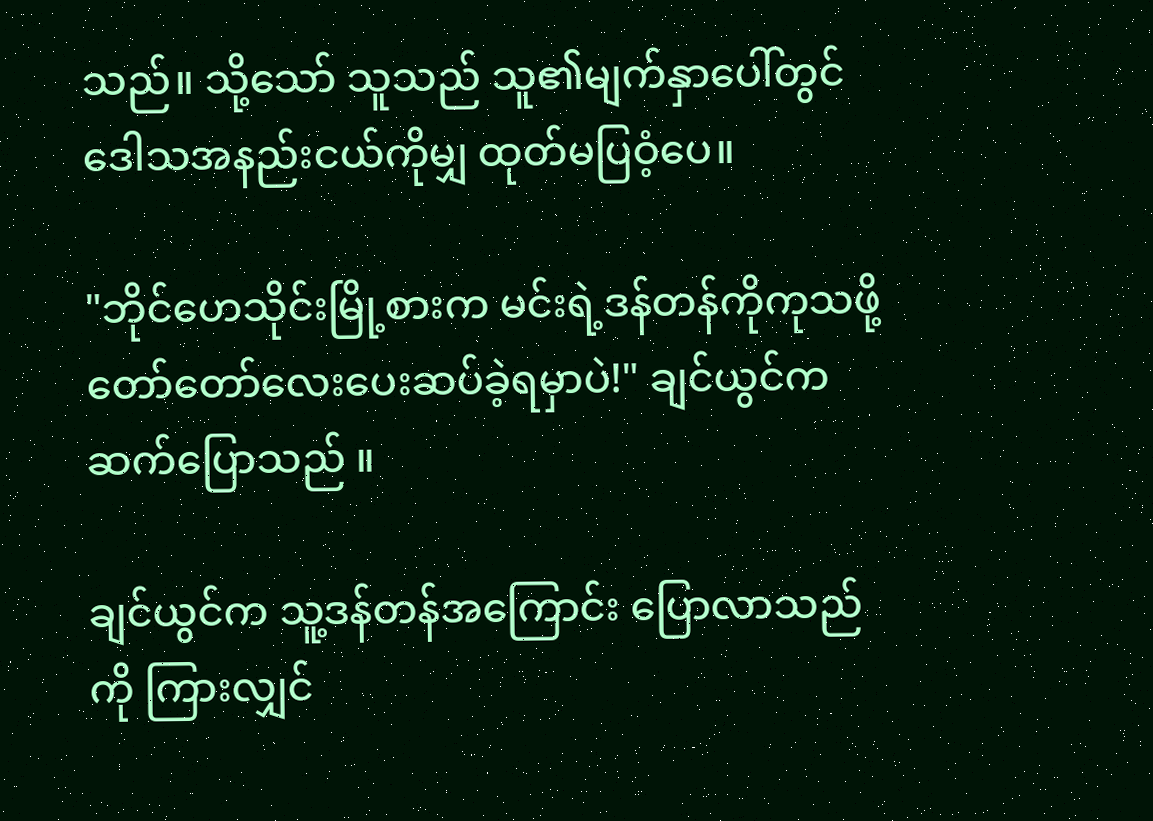သည်။ သို့သော် သူသည် သူ၏မျက်နှာပေါ်တွင် ဒေါသအနည်းငယ်ကိုမျှ ထုတ်မပြဝံ့ပေ။

"ဘိုင်ဟေသိုင်းမြို့စားက မင်းရဲ့ဒန်တန်ကိုကုသဖို့ တော်တော်လေးပေးဆပ်ခဲ့ရမှာပဲ!" ချင်ယွင်က ဆက်ပြောသည် ။

ချင်ယွင်က သူ့ဒန်တန်အကြောင်း ပြောလာသည်ကို ကြားလျှင်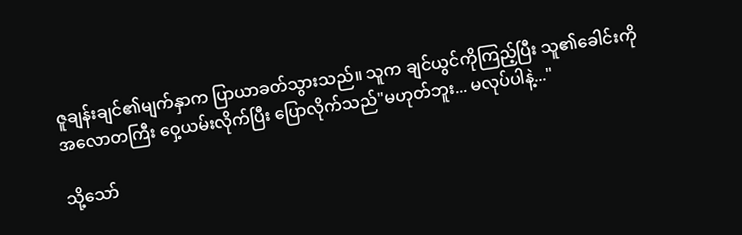ဇူချန်းချင်၏မျက်နှာက ပြာယာခတ်သွားသည်။ သူက ချင်ယွင်ကိုကြည့်ပြီး သူ၏ခေါင်းကို အလောတကြီး ဝှေ့ယမ်းလိုက်ပြီး ပြောလိုက်သည်"မဟုတ်ဘူး... မလုပ်ပါနဲ့..."

သို့သော်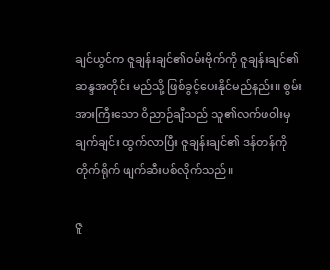ချင်ယွင်က ဇူချန်းချင်၏ဝမ်းဗိုက်ကို ဇူချန်းချင်၏ဆန္ဒအတိုင်း မည်သို့ ဖြစ်ခွင့်ပေးနိုင်မည်နည်း။ စွမ်းအားကြီးသော ဝိညာဉ်ချီသည် သူ၏လက်ဖဝါးမှ ချက်ချင်း ထွက်လာပြီး ဇူချန်းချင်၏ ဒန်တန်ကို တိုက်ရိုက် ဖျက်ဆီးပစ်လိုက်သည်။

ဇူ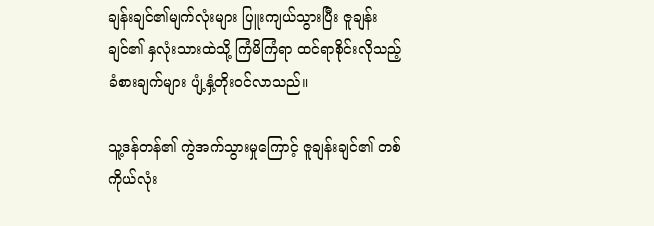ချန်းချင်၏မျက်လုံးများ ပြူးကျယ်သွားပြီး ဇူချန်းချင်၏ နှလုံးသားထဲသို့ ကြံမိကြံရာ ထင်ရာစိုင်းလိုသည့် ခံစားချက်များ ပျံ့နှံ့တိုးဝင်လာသည်။

သူ့ဒန်တန်၏ ကွဲအက်သွားမှုကြောင့် ဇူချန်းချင်၏ တစ်ကိုယ်လုံး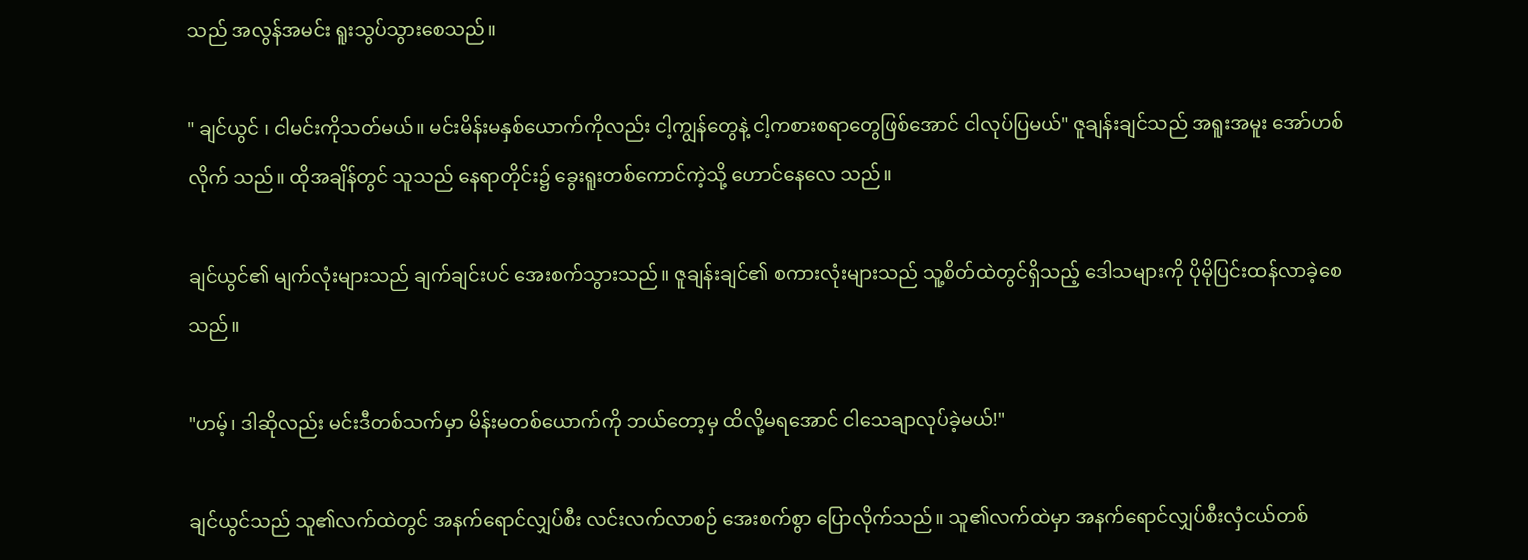သည် အလွန်အမင်း ရူးသွပ်သွားစေသည်။

" ချင်ယွင် ၊ ငါမင်းကိုသတ်မယ်။ မင်းမိန်းမနှစ်ယောက်ကိုလည်း ငါ့ကျွန်တွေနဲ့ ငါ့ကစားစရာတွေဖြစ်အောင် ငါလုပ်ပြမယ်" ဇူချန်းချင်သည် အရူးအမူး အော်ဟစ်လိုက် သည်။ ထိုအချိန်တွင် သူသည် နေရာတိုင်း၌ ခွေးရူးတစ်ကောင်ကဲ့သို့ ဟောင်နေလေ သည်။

ချင်ယွင်၏ မျက်လုံးများသည် ချက်ချင်းပင် အေးစက်သွားသည်။ ဇူချန်းချင်၏ စကားလုံးများသည် သူ့စိတ်ထဲတွင်ရှိသည့် ဒေါသများကို ပိုမိုပြင်းထန်လာခဲ့စေသည်။

"ဟမ့်၊ ဒါဆိုလည်း မင်းဒီတစ်သက်မှာ မိန်းမတစ်ယောက်ကို ဘယ်တော့မှ ထိလို့မရအောင် ငါသေချာလုပ်ခဲ့မယ်!"

ချင်ယွင်သည် သူ၏လက်ထဲတွင် အနက်ရောင်လျှပ်စီး လင်းလက်လာစဉ် အေးစက်စွာ ပြောလိုက်သည်။ သူ၏လက်ထဲမှာ အနက်ရောင်လျှပ်စီးလှံငယ်တစ်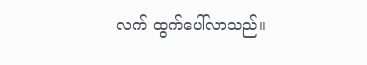လက် ထွက်ပေါ်လာသည်။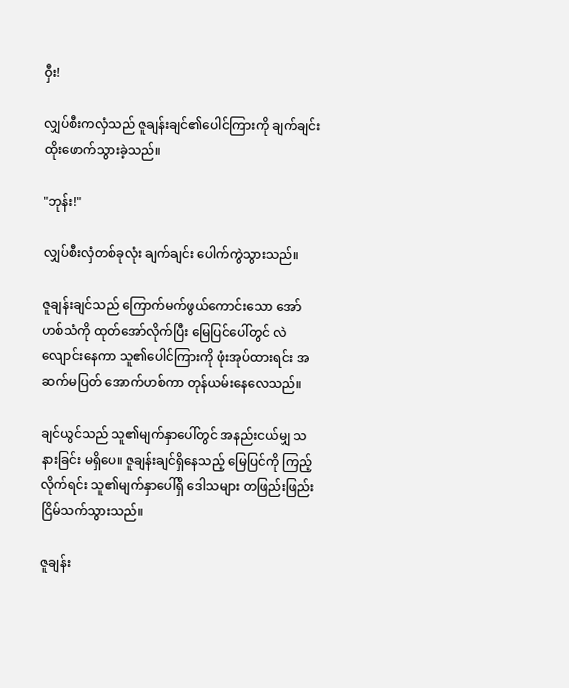ဝှီး!

လျှပ်စီးကလှံသည် ဇူချန်းချင်၏ပေါင်ကြားကို ချက်ချင်း ထိုးဖောက်သွားခဲ့သည်။

"ဘုန်း!"

လျှပ်စီးလှံတစ်ခုလုံး ချက်ချင်း ပေါက်ကွဲသွားသည်။

ဇူချန်းချင်သည် ကြောက်မက်ဖွယ်ကောင်းသော အော်ဟစ်သံကို ထုတ်အော်လိုက်ပြီး မြေပြင်ပေါ်တွင် လဲလျောင်းနေကာ သူ၏ပေါင်ကြားကို ဖုံးအုပ်ထားရင်း အဆက်မပြတ် အောက်ဟစ်ကာ တုန်ယမ်းနေလေသည်။

ချင်ယွင်သည် သူ၏မျက်နှာပေါ်တွင် အနည်းငယ်မျှ သနားခြင်း မရှိပေ။ ဇူချန်းချင်ရှိနေသည့် မြေပြင်ကို ကြည့်လိုက်ရင်း သူ၏မျက်နှာပေါ်ရှိ ဒေါသများ တဖြည်းဖြည်း ငြိမ်သက်သွားသည်။

ဇူချန်း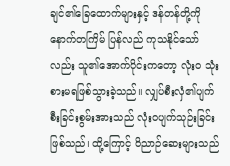ချင်၏ခြေထောက်များနှင့် ဒန်တန်တို့ကို နောက်တကြိမ် ပြန်လည် ကုသနိုင်သော်လည်း သူ၏အောက်ပိုင်းကတော့ လုံးဝ သုံးစားမရဖြစ်သွားခဲ့သည်။ လျှပ်စီးလှံ၏ပျက်စီးခြင်းစွမ်းအားသည် လုံးဝပျက်သုဉ်းခြင်းဖြစ်သည်၊ ထို့ကြောင့် ဝိညာဉ်ဆေးများသည်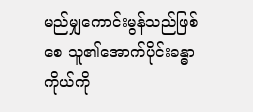မည်မျှကောင်းမွန်သည်ဖြစ်စေ သူ၏အောက်ပိုင်းခန္ဓာကိုယ်ကို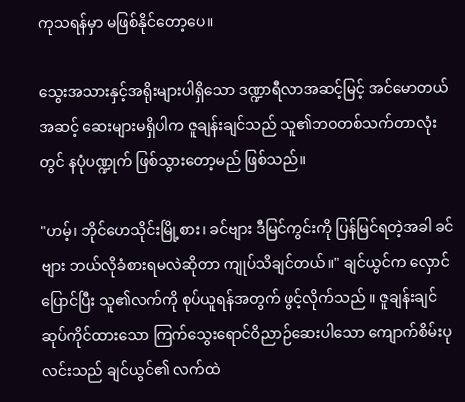ကုသရန်မှာ မဖြစ်နိုင်တော့ပေ။

သွေးအသားနှင့်အရိုးများပါရှိသော ဒဏ္ဍာရီလာအဆင့်မြင့် အင်မောတယ်အဆင့် ဆေးများမရှိပါက ဇူချန်းချင်သည် သူ၏ဘဝတစ်သက်တာလုံးတွင် နပုံပဏ္ဍုက် ဖြစ်သွားတော့မည် ဖြစ်သည်။

"ဟမ့်၊ ဘိုင်ဟေသိုင်းမြို့စား၊ ခင်ဗျား ဒီမြင်ကွင်းကို ပြန်မြင်ရတဲ့အခါ ခင်ဗျား ဘယ်လိုခံစားရမလဲဆိုတာ ကျုပ်သိချင်တယ်။" ချင်ယွင်က လှောင်ပြောင်ပြီး သူ၏လက်ကို စုပ်ယူရန်အတွက် ဖွင့်လိုက်သည် ။ ဇူချန်းချင် ဆုပ်ကိုင်ထားသော ကြက်သွေးရောင်ဝိညာဉ်ဆေးပါသော ကျောက်စိမ်းပုလင်းသည် ချင်ယွင်၏ လက်ထဲ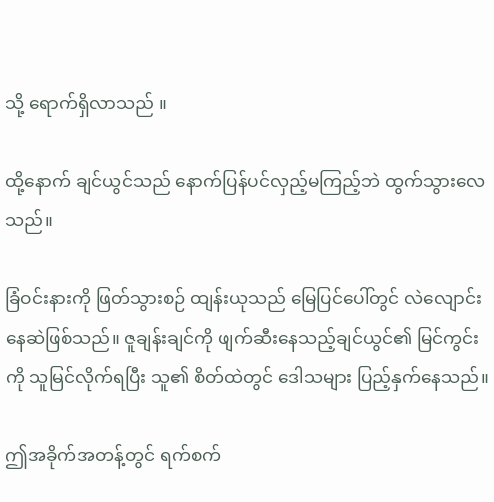သို့ ရောက်ရှိလာသည် ။

ထို့နောက် ချင်ယွင်သည် နောက်ပြန်ပင်လှည့်မကြည့်ဘဲ ထွက်သွားလေသည်။

ခြံဝင်းနားကို ဖြတ်သွားစဉ် ထျန်းယုသည် မြေပြင်ပေါ်တွင် လဲလျောင်းနေဆဲဖြစ်သည်။ ဇူချန်းချင်ကို ဖျက်ဆီးနေသည့်ချင်ယွင်၏ မြင်ကွင်းကို သူမြင်လိုက်ရပြီး သူ၏ စိတ်ထဲတွင် ဒေါသများ ပြည့်နှက်နေသည်။

ဤအခိုက်အတန့်တွင် ရက်စက်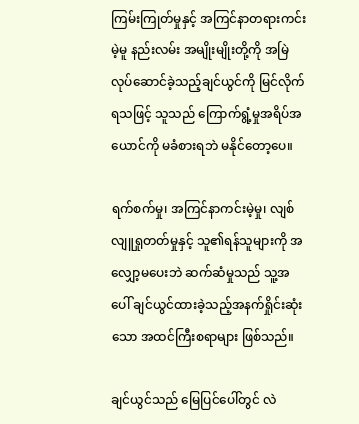ကြမ်းကြုတ်မှုနှင့် အကြင်နာတရားကင်းမဲ့မူ နည်းလမ်း အမျိုးမျိုးတို့ကို အမြဲလုပ်ဆောင်ခဲ့သည့်ချင်ယွင်ကို မြင်လိုက်ရသဖြင့် သူသည် ကြောက်ရွံ့မှုအရိပ်အယောင်ကို မခံစားရဘဲ မနိုင်တော့ပေ။

ရက်စက်မှု၊ အကြင်နာကင်းမဲ့မှု၊ လျစ်လျူရှုတတ်မှုနှင့် သူ၏ရန်သူများကို အလျှော့မပေးဘဲ ဆက်ဆံမှုသည် သူ့အပေါ် ချင်ယွင်ထားခဲ့သည့်အနက်ရှိုင်းဆုံးသော အထင်ကြီးစရာများ ဖြစ်သည်။

ချင်ယွင်သည် မြေပြင်ပေါ်တွင် လဲ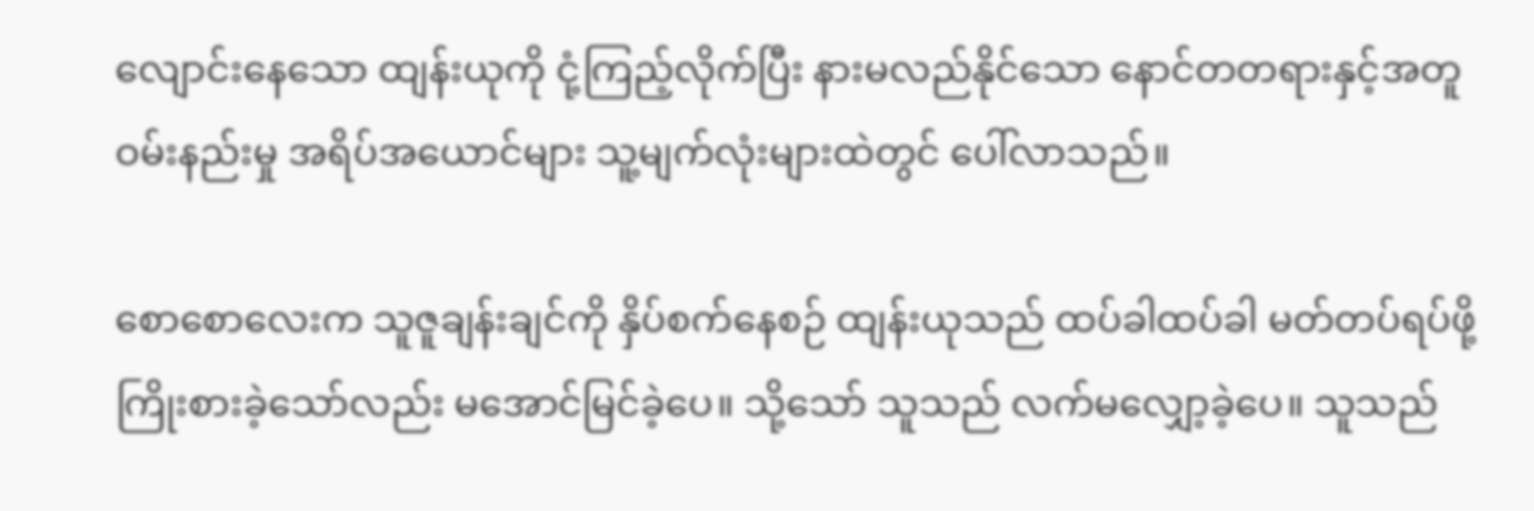လျောင်းနေသော ထျန်းယုကို ငုံ့ကြည့်လိုက်ပြီး နားမလည်နိုင်သော နောင်တတရားနှင့်အတူ ဝမ်းနည်းမှု အရိပ်အယောင်များ သူ့မျက်လုံးများထဲတွင် ပေါ်လာသည်။

စောစောလေးက သူဇူချန်းချင်ကို နှိပ်စက်နေစဉ် ထျန်းယုသည် ထပ်ခါထပ်ခါ မတ်တပ်ရပ်ဖို့ ကြိုးစားခဲ့သော်လည်း မအောင်မြင်ခဲ့ပေ။ သို့သော် သူသည် လက်မလျှော့ခဲ့ပေ။ သူသည်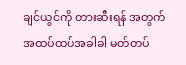ချင်ယွင်ကို တားဆီးရန် အတွက် အထပ်ထပ်အခါခါ မတ်တပ်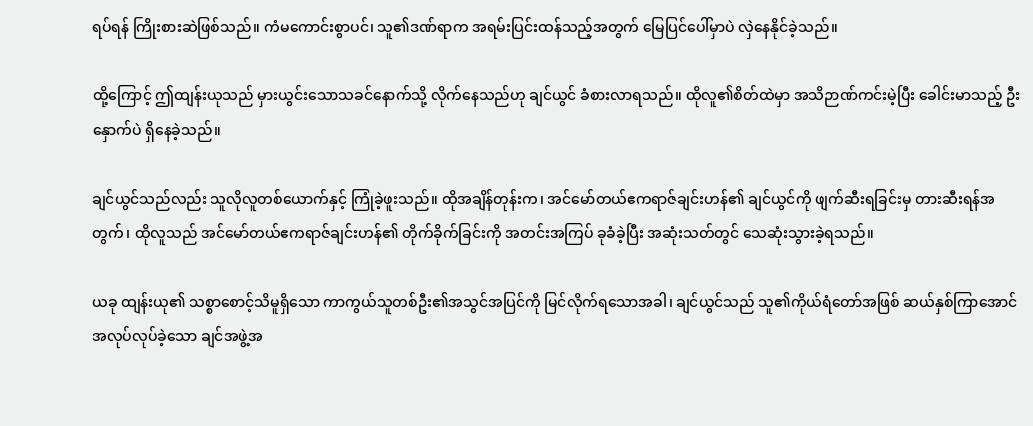ရပ်ရန် ကြိုးစားဆဲဖြစ်သည်။ ကံမကောင်းစွာပင်၊ သူ၏ဒဏ်ရာက အရမ်းပြင်းထန်သည့်အတွက် မြေပြင်ပေါ်မှာပဲ လှဲနေနိုင်ခဲ့သည်။

ထို့ကြောင့် ဤထျန်းယုသည် မှားယွင်းသောသခင်နောက်သို့ လိုက်နေသည်ဟု ချင်ယွင် ခံစားလာရသည်။ ထိုလူ၏စိတ်ထဲမှာ အသိဉာဏ်ကင်းမဲ့ပြီး ခေါင်းမာသည့် ဦးနှောက်ပဲ ရှိနေခဲ့သည်။

ချင်ယွင်သည်လည်း သူလိုလူတစ်ယောက်နှင့် ကြုံခဲ့ဖူးသည်။ ထိုအချိန်တုန်းက၊ အင်မော်တယ်ဧကရာဇ်ချင်းဟန်၏ ချင်ယွင်ကို ဖျက်ဆီးရခြင်းမှ တားဆီးရန်အတွက်၊ ထိုလူသည် အင်မော်တယ်ဧကရာဇ်ချင်းဟန်၏ တိုက်ခိုက်ခြင်းကို အတင်းအကြပ် ခုခံခဲ့ပြီး အဆုံးသတ်တွင် သေဆုံးသွားခဲ့ရသည်။

ယခု ထျန်းယု၏ သစ္စာစောင့်သိမူရှိသော ကာကွယ်သူတစ်ဦး၏အသွင်အပြင်ကို မြင်လိုက်ရသောအခါ၊ ချင်ယွင်သည် သူ၏ကိုယ်ရံတော်အဖြစ် ဆယ်နှစ်ကြာအောင် အလုပ်လုပ်ခဲ့သော ချင်အဖွဲ့အ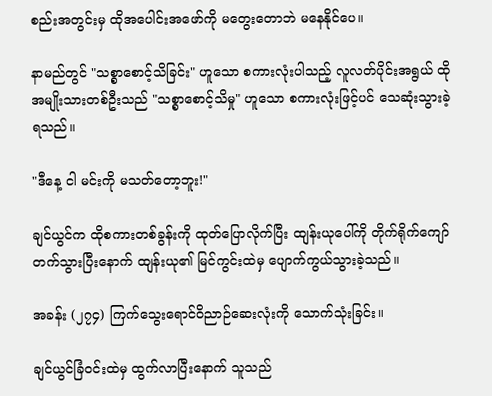စည်းအတွင်းမှ ထိုအပေါင်းအဖော်ကို မတွေးတောဘဲ မနေနိုင်ပေ။

နာမည်တွင် "သစ္စာစောင့်သိခြင်း" ဟူသော စကားလုံးပါသည့် လူလတ်ပိုင်းအရွယ် ထိုအမျိုးသားတစ်ဦးသည် "သစ္စာစောင့်သိမှု" ဟူသော စကားလုံးဖြင့်ပင် သေဆုံးသွားခဲ့ရသည်။

"ဒီနေ့ ငါ မင်းကို မသတ်တော့ဘူး!"

ချင်ယွင်က ထိုစကားတစ်ခွန်းကို ထုတ်ပြောလိုက်ပြီး ထျန်းယုပေါ်ကို တိုက်ရိုက်ကျော် တက်သွားပြီးနောက် ထျန်းယု၏ မြင်ကွင်းထဲမှ ပျောက်ကွယ်သွားခဲ့သည်။

အခန်း (၂၇၄) ကြက်သွေးရောင်ဝိညာဉ်ဆေးလုံးကို သောက်သုံးခြင်း။

ချင်ယွင်ခြံဝင်းထဲမှ ထွက်လာပြီးနောက် သူသည်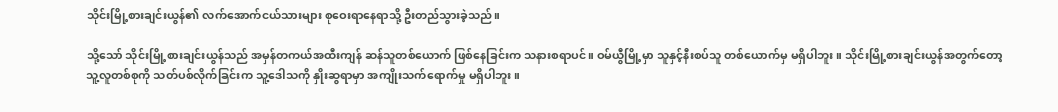သိုင်းမြို့စားချင်းယွန်၏ လက်အောက်ငယ်သားများ စုဝေးရာနေရာသို့ ဦးတည်သွားခဲ့သည်။

သို့သော် သိုင်းမြို့စားချင်းယွန်သည် အမှန်တကယ်အထီးကျန် ဆန်သူတစ်ယောက် ဖြစ်နေခြင်းက သနားစရာပင်။ ဝမ်ယွီမြို့မှာ သူနှင့်နီးစပ်သူ တစ်ယောက်မှ မရှိပါဘူး။ သိုင်းမြို့စားချင်းယွန်အတွက်တော့ သူ့လူတစ်စုကို သတ်ပစ်လိုက်ခြင်းက သူ့ဒေါသကို နှိုးဆွရာမှာ အကျိုးသက်ရောက်မှု မရှိပါဘူး။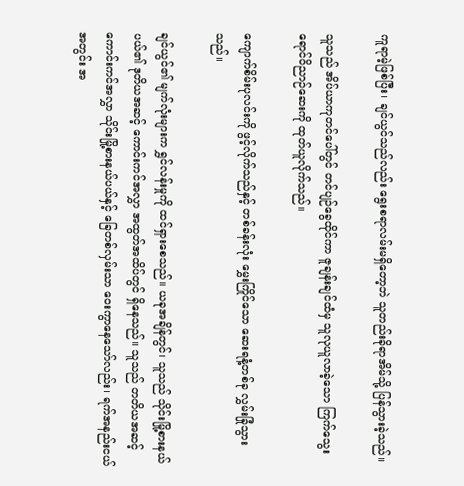ကူရာမဲ့ဖြစ်ပြီး၊ ချင်ယွင်သည်လည်း ရွေးစရာလမ်းမရှိတော့ဘဲ သူတည်းခိုရာအိမ်သို့ ပြန်သွားခဲ့သည်။

သူသည် အိပ်ယာကုတင်ပေါ်တွင် တင်ပျဉ်ခွေထိုင်ကာ ဇူချန်းချင်ထံမှ သူလုယူလာခဲ့သော ကြက်သွေးရောင်ဝိညာဉ်ဆေးကို ထုတ်ယူလိုက်သည်။

ကျောက်စိမ်းပုလင်းကို ဖွင့်လိုက်သည်နှင့် တစ်ခန်းလုံး မွှေးကြိုင်သော ဆေးရနံ့တစ်ခု လွှမ်းခြုံသွားသည်။

ချင်ယွင်၏ မျက်လုံးများက ရွှင်လန်းမှုကို ထင်ရှားစေသည်။ ယခုအချိန်တွင်၊ သူသည် သိုင်းမြို့စားနယ်ပယ်၏ ဒုတိယအဆင့် ကောင်းကင်အလွှာ အထွတ်အထိပ်တွင် ရှိနေသည်။ သူသည် တတိယအဆင့် ကောင်းကင်အလွှာ သိုင်းမြို့စားနယ်ပယ်နှင့် ခြေတစ်လှမ်းသာ ဝေးကွာနေသော်လည်း၊ ရက်အနည်းငယ်အတွင်း အ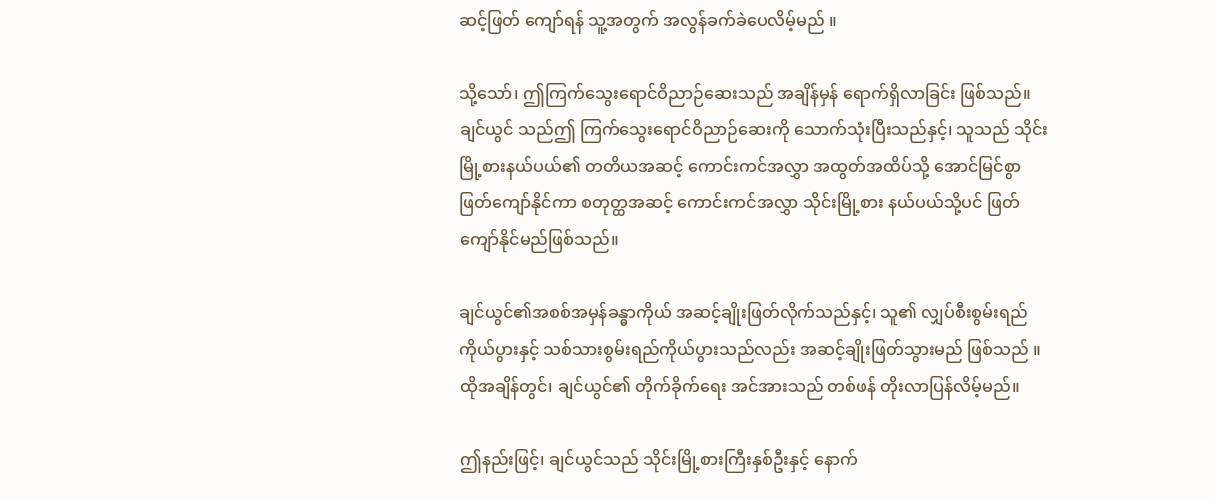ဆင့်ဖြတ် ကျော်ရန် သူ့အတွက် အလွန်ခက်ခဲပေလိမ့်မည် ။

သို့သော်၊ ဤကြက်သွေးရောင်ဝိညာဉ်ဆေးသည် အချိန်မှန် ရောက်ရှိလာခြင်း ဖြစ်သည်။ ချင်ယွင် သည်ဤ ကြက်သွေးရောင်ဝိညာဉ်ဆေးကို သောက်သုံးပြီးသည်နှင့်၊ သူသည် သိုင်းမြို့စားနယ်ပယ်၏ တတိယအဆင့် ကောင်းကင်အလွှာ အထွတ်အထိပ်သို့ အောင်မြင်စွာ ဖြတ်ကျော်နိုင်ကာ စတုတ္ထအဆင့် ကောင်းကင်အလွှာ သိုင်းမြို့စား နယ်ပယ်သို့ပင် ဖြတ်ကျော်နိုင်မည်ဖြစ်သည်။

ချင်ယွင်၏အစစ်အမှန်ခန္ဓာကိုယ် အဆင့်ချိုးဖြတ်လိုက်သည်နှင့်၊ သူ၏ လျှပ်စီးစွမ်းရည် ကိုယ်ပွားနှင့် သစ်သားစွမ်းရည်ကိုယ်ပွားသည်လည်း အဆင့်ချိုးဖြတ်သွားမည် ဖြစ်သည် ။ ထိုအချိန်တွင်၊ ချင်ယွင်၏ တိုက်ခိုက်ရေး အင်အားသည် တစ်ဖန် တိုးလာပြန်လိမ့်မည်။

ဤနည်းဖြင့်၊ ချင်ယွင်သည် သိုင်းမြို့စားကြီးနှစ်ဦးနှင့် နောက်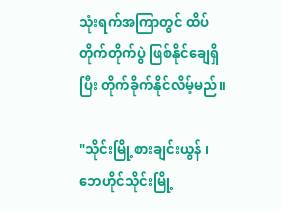သုံးရက်အကြာတွင် ထိပ်တိုက်တိုက်ပွဲ ဖြစ်နိုင်ချေရှိပြီး တိုက်ခိုက်နိုင်လိမ့်မည်။

"သိုင်းမြို့စားချင်းယွန် ၊ ဘေဟိုင်သိုင်းမြို့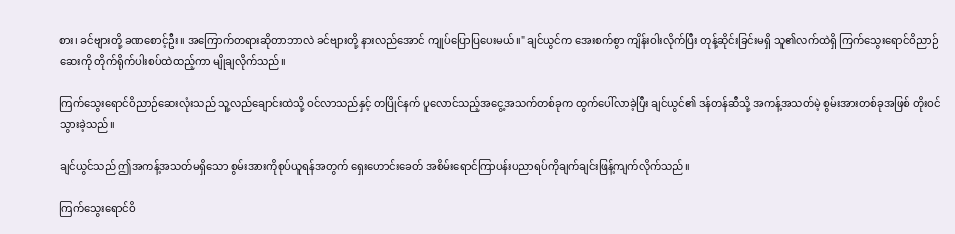စား၊ ခင်ဗျားတို့ ခဏစောင့်ဦး။ အကြောက်တရားဆိုတာဘာလဲ ခင်ဗျားတို့ နားလည်အောင် ကျုပ်ပြောပြပေးမယ်။" ချင်ယွင်က အေးစက်စွာ ကျိန်းဝါးလိုက်ပြီး တုန့်ဆိုင်းခြင်းမရှိ သူ၏လက်ထဲရှိ ကြက်သွေးရောင်ဝိညာဉ်ဆေးကို တိုက်ရိုက်ပါးစပ်ထဲထည့်ကာ မျိုချလိုက်သည်။

ကြက်သွေးရောင်ဝိညာဉ်ဆေးလုံးသည် သူ့လည်ချောင်းထဲသို့ ဝင်လာသည်နှင့် တပြိုင်နက် ပူလောင်သည့်အငွေ့အသက်တစ်ခုက ထွက်ပေါ်လာခဲ့ပြီး ချင်ယွင်၏ ဒန်တန်ဆီသို့ အကန့်အသတ်မဲ့ စွမ်းအားတစ်ခုအဖြစ် တိုးဝင်သွားခဲ့သည်။

ချင်ယွင်သည် ဤအကန့်အသတ်မရှိသော စွမ်းအားကိုစုပ်ယူရန်အတွက် ရှေးဟောင်းခေတ် အစိမ်းရောင်ကြာပန်းပညာရပ်ကိုချက်ချင်းဖြန့်ကျက်လိုက်သည်။

ကြက်သွေးရောင်ဝိ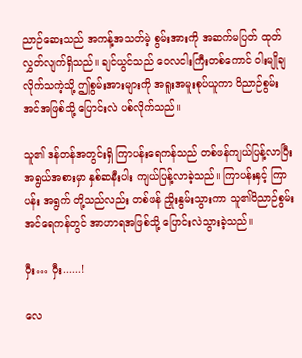ညာဉ်ဆေးသည် အကန့်အသတ်မဲ့ စွမ်းအားကို အဆက်မပြတ် ထုတ်လွှတ်လျက်ရှိသည်။ ချင်ယွင်သည် ဝေလငါးကြီးတစ်ကောင် ဝါးမျိုချလိုက်သကဲ့သို့ ဤစွမ်းအားများကို အရူးအမူးစုပ်ယူကာ ဝိညာဉ်စွမ်းအင်အဖြစ်သို့ ပြောင်းလဲ ပစ်လိုက်သည်။

သူ၏ ဒန်တန်အတွင်းရှိ ကြာပန်းရေကန်သည် တစ်ဖန်ကျယ်ပြန့်လာပြီး အရွယ်အစားမှာ နှစ်ဆနီးပါး ကျယ်ပြန့်လာခဲ့သည်။ ကြာပန်းနှင့် ကြာပန်း အရွက် တို့သည်လည်း တစ်ဖန် ညှိုးနွမ်းသွားကာ သူ၏ဝိညာဉ်စွမ်းအင်ရေကန်တွင် အာဟာရအဖြစ်သို့ ပြောင်းလဲသွားခဲ့သည်။

ဝှီး… ဝှီး......!

လေ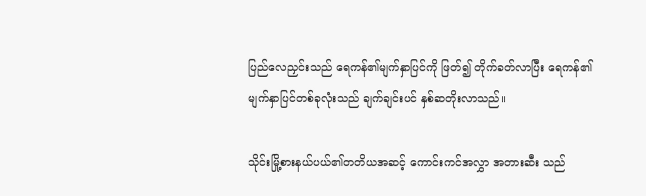ပြည်လေညှင်းသည် ရေကန်၏မျက်နှာပြင်ကို ဖြတ်၍ တိုက်ခတ်လာပြီး ရေကန်၏ မျက်နှာပြင်တစ်ခုလုံးသည် ချက်ချင်းပင် နှစ်ဆတိုးလာသည်။

သိုင်းမြို့စားနယ်ပယ်၏တတိယအဆင့် ကောင်းကင်အလွှာ အတားဆီး သည်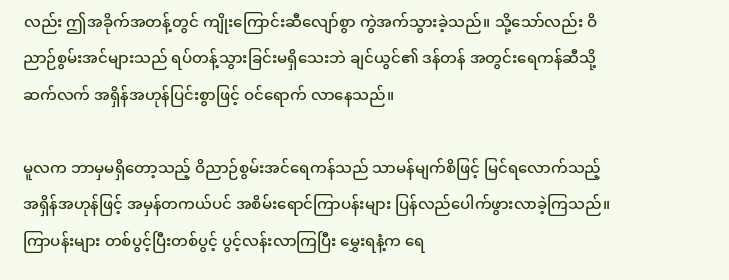လည်း ဤအခိုက်အတန့်တွင် ကျိုးကြောင်းဆီလျော်စွာ ကွဲအက်သွားခဲ့သည်။ သို့သော်လည်း ဝိညာဉ်စွမ်းအင်များသည် ရပ်တန့်သွားခြင်းမရှိသေးဘဲ ချင်ယွင်၏ ဒန်တန် အတွင်းရေကန်ဆီသို့ ဆက်လက် အရှိန်အဟုန်ပြင်းစွာဖြင့် ဝင်ရောက် လာနေသည်။

မူလက ဘာမှမရှိတော့သည့် ဝိညာဉ်စွမ်းအင်ရေကန်သည် သာမန်မျက်စိဖြင့် မြင်ရလောက်သည့်အရှိန်အဟုန်ဖြင့် အမှန်တကယ်ပင် အစိမ်းရောင်ကြာပန်းများ ပြန်လည်ပေါက်ဖွားလာခဲ့ကြသည်။ ကြာပန်းများ တစ်ပွင့်ပြီးတစ်ပွင့် ပွင့်လန်းလာကြပြီး မွှေးရနံ့က ရေ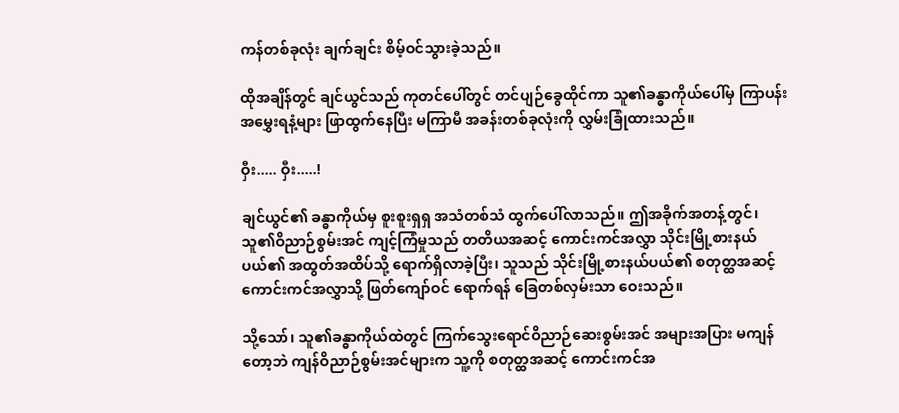ကန်တစ်ခုလုံး ချက်ချင်း စိမ့်ဝင်သွားခဲ့သည်။

ထိုအချိန်တွင် ချင်ယွင်သည် ကုတင်ပေါ်တွင် တင်ပျဉ်ခွေထိုင်ကာ သူ၏ခန္ဓာကိုယ်ပေါ်မှ ကြာပန်းအမွှေးရနံ့များ ဖြာထွက်နေပြီး မကြာမီ အခန်းတစ်ခုလုံးကို လွှမ်းခြုံထားသည်။

ဝှီး..... ဝှီး.....!

ချင်ယွင်၏ ခန္ဓာကိုယ်မှ စူးစူးရှရှ အသံတစ်သံ ထွက်ပေါ်လာသည်။ ဤအခိုက်အတန့်တွင်၊ သူ၏ဝိညာဉ်စွမ်းအင် ကျင့်ကြံမှုသည် တတိယအဆင့် ကောင်းကင်အလွှာ သိုင်းမြို့စားနယ်ပယ်၏ အထွတ်အထိပ်သို့ ရောက်ရှိလာခဲ့ပြီး၊ သူသည် သိုင်းမြို့စားနယ်ပယ်၏ စတုတ္ထအဆင့် ကောင်းကင်အလွှာသို့ ဖြတ်ကျော်ဝင် ရောက်ရန် ခြေတစ်လှမ်းသာ ဝေးသည်။

သို့သော်၊ သူ၏ခန္ဓာကိုယ်ထဲတွင် ကြက်သွေးရောင်ဝိညာဉ်ဆေးစွမ်းအင် အများအပြား မကျန်တော့ဘဲ ကျန်ဝိညာဉ်စွမ်းအင်များက သူ့ကို စတုတ္ထအဆင့် ကောင်းကင်အ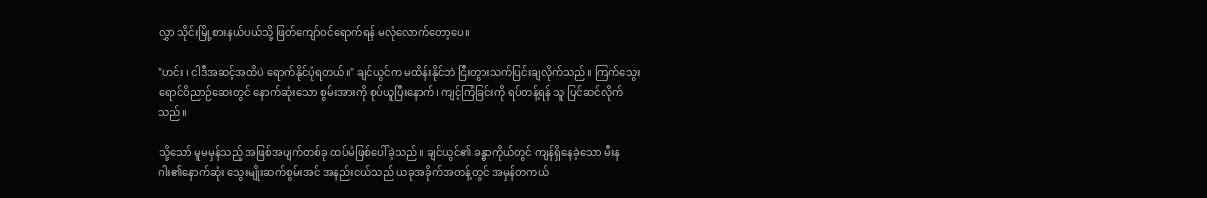လွှာ သိုင်းမြို့စားနယ်ပယ်သို့ ဖြတ်ကျော်ဝင်ရောက်ရန် မလုံလောက်တော့ပေ။

"ဟင်း ၊ ငါဒီအဆင့်အထိပဲ ရောက်နိုင်ပုံရတယ်။" ချင်ယွင်က မထိန်းနိုင်ဘဲ ငြီးတွားသက်ပြင်းချလိုက်သည်။ ကြက်သွေးရောင်ဝိညာဉ်ဆေးတွင် နောက်ဆုံးသော စွမ်းအားကို စုပ်ယူပြီးနောက်၊ ကျင့်ကြံခြင်းကို ရပ်တန့်ရန် သူ ပြင်ဆင်လိုက်သည်။

သို့သော် မူမမှန်သည့် အဖြစ်အပျက်တစ်ခု ထပ်မံဖြစ်ပေါ်ခဲ့သည်။ ချင်ယွင်၏ ခန္ဓာကိုယ်တွင် ကျန်ရှိနေခဲ့သော မီးနဂါး၏နောက်ဆုံး သွေးမျိုးဆက်စွမ်းအင် အနည်းငယ်သည် ယခုအခိုက်အတန့်တွင် အမှန်တကယ်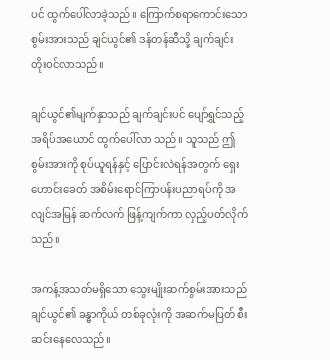ပင် ထွက်ပေါ်လာခဲ့သည်။ ကြောက်စရာကောင်းသော စွမ်းအားသည် ချင်ယွင်၏ ဒန်တန်ဆီသို့ ချက်ချင်း တိုးဝင်လာသည်။

ချင်ယွင်၏မျက်နှာသည် ချက်ချင်းပင် ပျော်ရွှင်သည့်အရိပ်အယောင် ထွက်ပေါ်လာ သည်။ သူသည် ဤစွမ်းအားကို စုပ်ယူရန်နှင့် ပြောင်းလဲရန်အတွက် ရှေးဟောင်းခေတ် အစိမ်းရောင်ကြာပန်းပညာရပ်ကို အလျင်အမြန် ဆက်လက် ဖြန့်ကျက်ကာ လှည့်ပတ်လိုက်သည်။

အကန့်အသတ်မရှိသော သွေးမျိုးဆက်စွမ်းအားသည် ချင်ယွင်၏ ခန္ဓာကိုယ် တစ်ခုလုံးကို အဆက်မပြတ် စီးဆင်းနေလေသည်။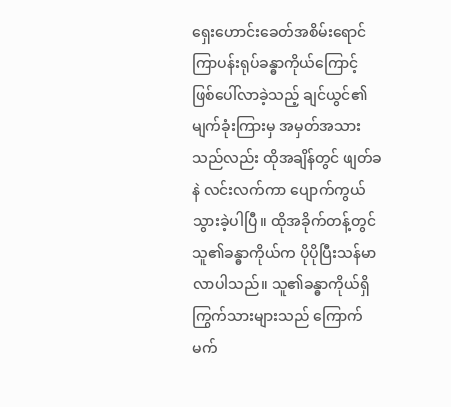ရှေးဟောင်းခေတ်အစိမ်းရောင်ကြာပန်းရုပ်ခန္ဓာကိုယ်ကြောင့် ဖြစ်ပေါ်လာခဲ့သည့် ချင်ယွင်၏ မျက်ခုံးကြားမှ အမှတ်အသားသည်လည်း ထိုအချိန်တွင် ဖျတ်ခနဲ လင်းလက်ကာ ပျောက်ကွယ်သွားခဲ့ပါပြီ။ ထိုအခိုက်တန့်တွင် သူ၏ခန္ဓာကိုယ်က ပိုပိုပြီးသန်မာ လာပါသည်။ သူ၏ခန္ဓာကိုယ်ရှိ ကြွက်သားများသည် ကြောက်မက်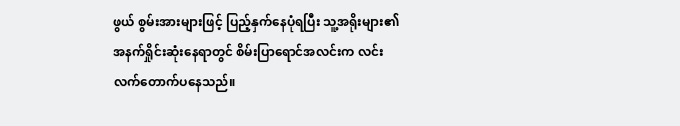ဖွယ် စွမ်းအားများဖြင့် ပြည့်နှက်နေပုံရပြီး သူ့အရိုးများ၏အနက်ရှိုင်းဆုံးနေရာတွင် စိမ်းပြာရောင်အလင်းက လင်းလက်တောက်ပနေသည်။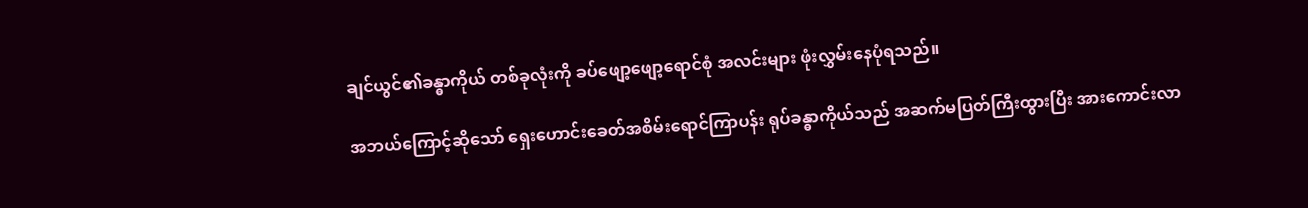ချင်ယွင်၏ခန္ဓာကိုယ် တစ်ခုလုံးကို ခပ်ဖျော့ဖျော့ရောင်စုံ အလင်းများ ဖုံးလွှမ်းနေပုံရသည်။

အဘယ်ကြောင့်ဆိုသော် ရှေးဟောင်းခေတ်အစိမ်းရောင်ကြာပန်း ရုပ်ခန္ဓာကိုယ်သည် အဆက်မပြတ်ကြီးထွားပြီး အားကောင်းလာ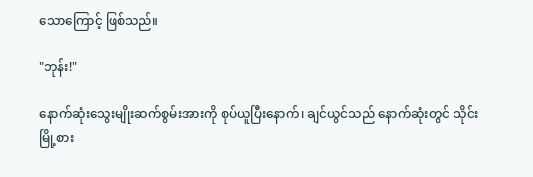သောကြောင့် ဖြစ်သည်။

"ဘုန်း!"

နောက်ဆုံးသွေးမျိုးဆက်စွမ်းအားကို စုပ်ယူပြီးနောက်၊ ချင်ယွင်သည် နောက်ဆုံးတွင် သိုင်းမြို့စား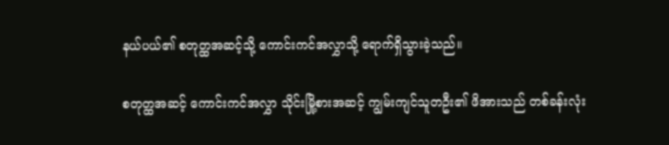နယ်ပယ်၏ စတုတ္ထအဆင့်သို့ ကောင်းကင်အလွှာသို့ ရောက်ရှိသွားခဲ့သည်။

စတုတ္ထအဆင့် ကောင်းကင်အလွှာ သိုင်းမြို့စားအဆင့် ကျွမ်းကျင်သူတဦး၏ ဖိအားသည် တစ်ခန်းလုံး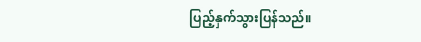ပြည့်နှက်သွားပြန်သည်။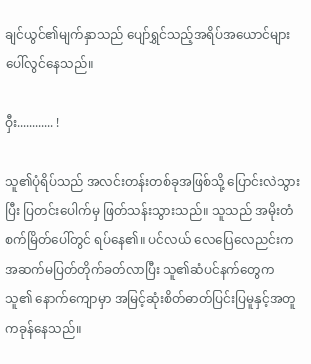ချင်ယွင်၏မျက်နှာသည် ပျော်ရွှင်သည့်အရိပ်အယောင်များ ပေါ်လွင်နေသည်။

ဝှီး............ !

သူ၏ပုံရိပ်သည် အလင်းတန်းတစ်ခုအဖြစ်သို့ ပြောင်းလဲသွားပြီး ပြတင်းပေါက်မှ ဖြတ်သန်းသွားသည်။ သူသည် အမိုးတံစက်မြိတ်ပေါ်တွင် ရပ်နေ၏။ ပင်လယ် လေပြေလေညင်းက အဆက်မပြတ်တိုက်ခတ်လာပြီး သူ၏ဆံပင်နက်တွေက သူ၏ နောက်ကျောမှာ အမြင့်ဆုံးစိတ်ဓာတ်ပြင်းပြမူနှင့်အတူ ကခုန်နေသည်။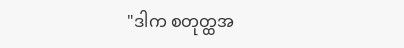"ဒါက စတုတ္ထအ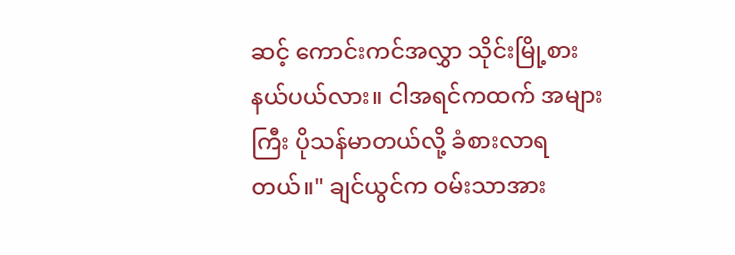ဆင့် ကောင်းကင်အလွှာ သိုင်းမြို့စားနယ်ပယ်လား။ ငါအရင်ကထက် အများကြီး ပိုသန်မာတယ်လို့ ခံစားလာရတယ်။" ချင်ယွင်က ဝမ်းသာအား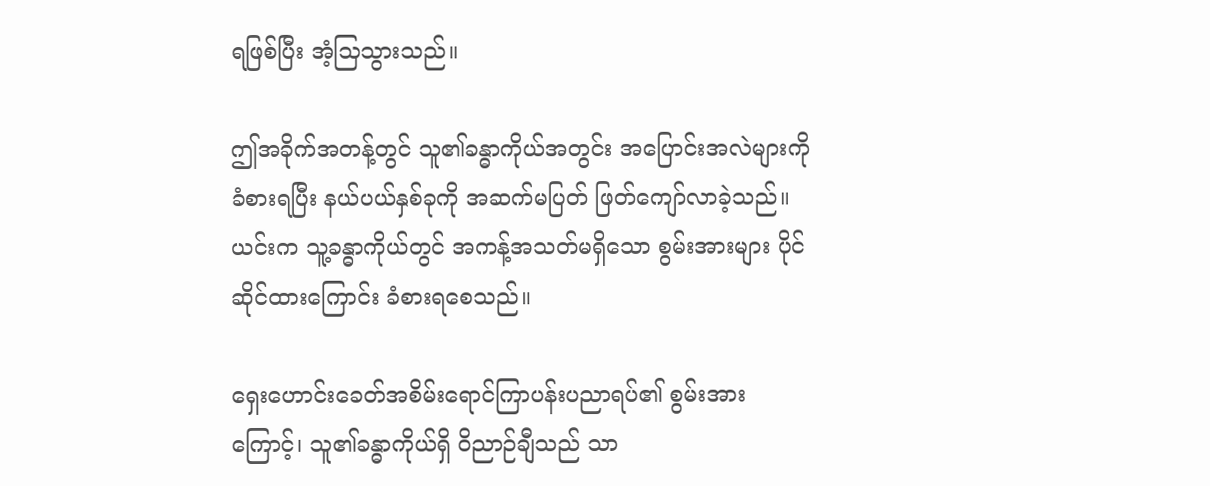ရဖြစ်ပြီး အံ့သြသွားသည်။

ဤအခိုက်အတန့်တွင် သူ၏ခန္ဓာကိုယ်အတွင်း အပြောင်းအလဲများကို ခံစားရပြီး နယ်ပယ်နှစ်ခုကို အဆက်မပြတ် ဖြတ်ကျော်လာခဲ့သည်။ ယင်းက သူ့ခန္ဓာကိုယ်တွင် အကန့်အသတ်မရှိသော စွမ်းအားများ ပိုင်ဆိုင်ထားကြောင်း ခံစားရစေသည်။

ရှေးဟောင်းခေတ်အစိမ်းရောင်ကြာပန်းပညာရပ်၏ စွမ်းအားကြောင့်၊ သူ၏ခန္ဓာကိုယ်ရှိ ဝိညာဉ်ချီသည် သာ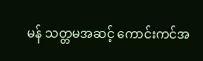မန် သတ္တမအဆင့် ကောင်းကင်အ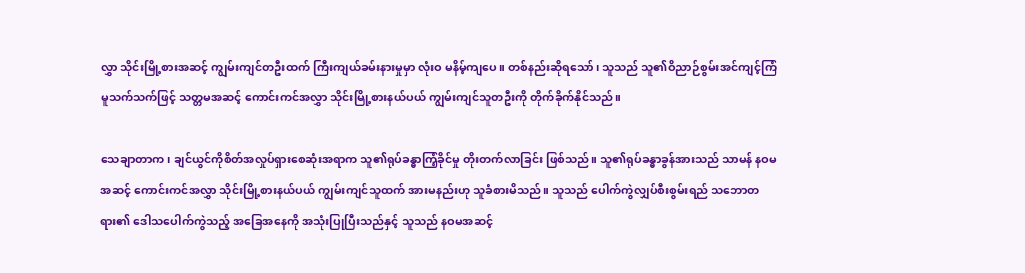လွှာ သိုင်းမြို့စားအဆင့် ကျွမ်းကျင်တဦးထက် ကြီးကျယ်ခမ်းနားမှုမှာ လုံးဝ မနိမ့်ကျပေ။ တစ်နည်းဆိုရသော်၊ သူသည် သူ၏ဝိညာဉ်စွမ်းအင်ကျင့်ကြံ မူသက်သက်ဖြင့် သတ္တမအဆင့် ကောင်းကင်အလွှာ သိုင်းမြို့စားနယ်ပယ် ကျွမ်းကျင်သူတဦးကို တိုက်ခိုက်နိုင်သည်။

သေချာတာက၊ ချင်ယွင်ကိုစိတ်အလှုပ်ရှားစေဆုံးအရာက သူ၏ရုပ်ခန္ဓာကြံ့ခိုင်မှု တိုးတက်လာခြင်း ဖြစ်သည်။ သူ၏ရုပ်ခန္ဓာခွန်အားသည် သာမန် နဝမအဆင့် ကောင်းကင်အလွှာ သိုင်းမြို့စားနယ်ပယ် ကျွမ်းကျင်သူထက် အားမနည်းဟု သူခံစားမိသည်။ သူသည် ပေါက်ကွဲလျှပ်စီးစွမ်းရည် သဘောတရား၏ ဒေါသပေါက်ကွဲသည့် အခြေအနေကို အသုံးပြုပြီးသည်နှင့် သူသည် နဝမအဆင့်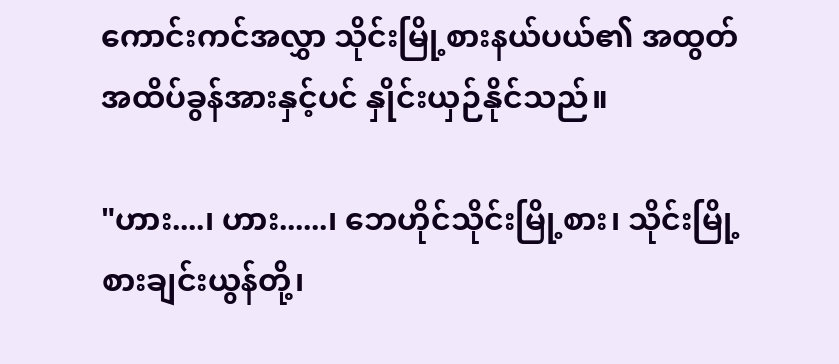ကောင်းကင်အလွှာ သိုင်းမြို့စားနယ်ပယ်၏ အထွတ်အထိပ်ခွန်အားနှင့်ပင် နှိုင်းယှဉ်နိုင်သည်။

"ဟား....၊ ဟား......၊ ဘေဟိုင်သိုင်းမြို့စား၊ သိုင်းမြို့စားချင်းယွန်တို့၊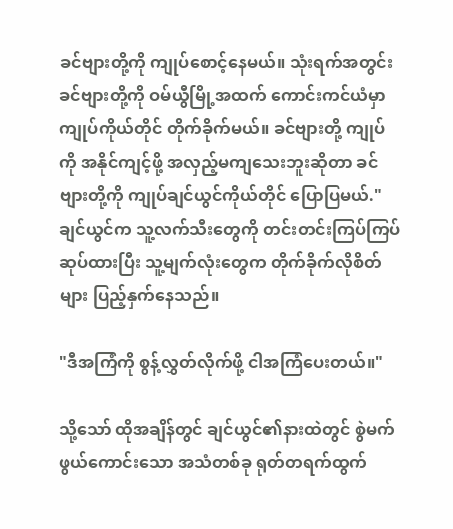ခင်ဗျားတို့ကို ကျုပ်စောင့်နေမယ်။ သုံးရက်အတွင်း ခင်ဗျားတို့ကို ဝမ်ယွီမြို့အထက် ကောင်းကင်ယံမှာ ကျုပ်ကိုယ်တိုင် တိုက်ခိုက်မယ်။ ခင်ဗျားတို့ ကျုပ်ကို အနိုင်ကျင့်ဖို့ အလှည့်မကျသေးဘူးဆိုတာ ခင်ဗျားတို့ကို ကျုပ်ချင်ယွင်ကိုယ်တိုင် ပြောပြမယ်." ချင်ယွင်က သူ့လက်သီးတွေကို တင်းတင်းကြပ်ကြပ် ဆုပ်ထားပြီး သူ့မျက်လုံးတွေက တိုက်ခိုက်လိုစိတ်များ ပြည့်နှက်နေသည်။

"ဒီအကြံကို စွန့်လွှတ်လိုက်ဖို့ ငါအကြံပေးတယ်။"

သို့သော် ထိုအချိန်တွင် ချင်ယွင်၏နားထဲတွင် စွဲမက်ဖွယ်ကောင်းသော အသံတစ်ခု ရုတ်တရက်ထွက်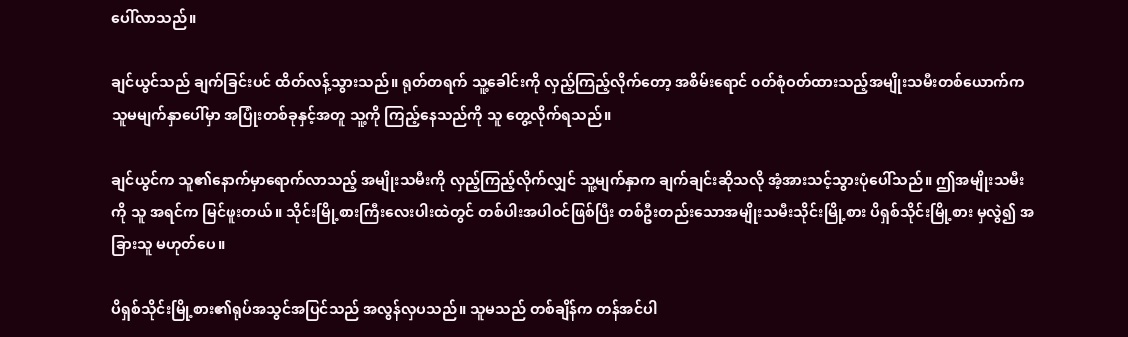ပေါ်လာသည်။

ချင်ယွင်သည် ချက်ခြင်းပင် ထိတ်လန့်သွားသည်။ ရုတ်တရက် သူ့ခေါင်းကို လှည့်ကြည့်လိုက်တော့ အစိမ်းရောင် ၀တ်စုံဝတ်ထားသည့်အမျိုးသမီးတစ်ယောက်က သူမမျက်နှာပေါ်မှာ အပြုံးတစ်ခုနှင့်အတူ သူ့ကို ကြည့်နေသည်ကို သူ တွေ့လိုက်ရသည်။

ချင်ယွင်က သူ၏နောက်မှာရောက်လာသည့် အမျိုးသမီးကို လှည့်ကြည့်လိုက်လျှင် သူ့မျက်နှာက ချက်ချင်းဆိုသလို အံ့အားသင့်သွားပုံပေါ်သည်။ ဤအမျိုးသမီးကို သူ အရင်က မြင်ဖူးတယ်။ သိုင်းမြို့စားကြီးလေးပါးထဲတွင် တစ်ပါးအပါဝင်ဖြစ်ပြီး တစ်ဦးတည်းသောအမျိုးသမီးသိုင်းမြို့စား ပိရှစ်သိုင်းမြို့စား မှလွဲ၍ အခြားသူ မဟုတ်ပေ။

ပိရှစ်သိုင်းမြို့စား၏ရုပ်အသွင်အပြင်သည် အလွန်လှပသည်။ သူမသည် တစ်ချိန်က တန်အင်ပါ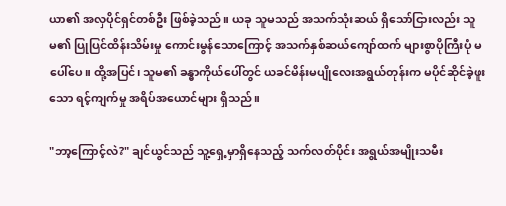ယာ၏ အလှပိုင်ရှင်တစ်ဦး ဖြစ်ခဲ့သည်။ ယခု သူမသည် အသက်သုံးဆယ် ရှိသော်ငြားလည်း သူမ၏ ပြုပြင်ထိန်းသိမ်းမှု ကောင်းမွန်သောကြောင့် အသက်နှစ်ဆယ်ကျော်ထက် များစွာပိုကြီးပုံ မပေါ်ပေ။ ထို့အပြင်၊ သူမ၏ ခန္ဓာကိုယ်ပေါ်တွင် ယခင်မိန်းမပျိုလေးအရွယ်တုန်းက မပိုင်ဆိုင်ခဲ့ဖူးသော ရင့်ကျက်မှု အရိပ်အယောင်များ ရှိသည်။

"ဘာ့ကြောင့်လဲ?" ချင်ယွင်သည် သူ့ရှေ့မှာရှိနေသည့် သက်လတ်ပိုင်း အရွယ်အမျိုးသမီး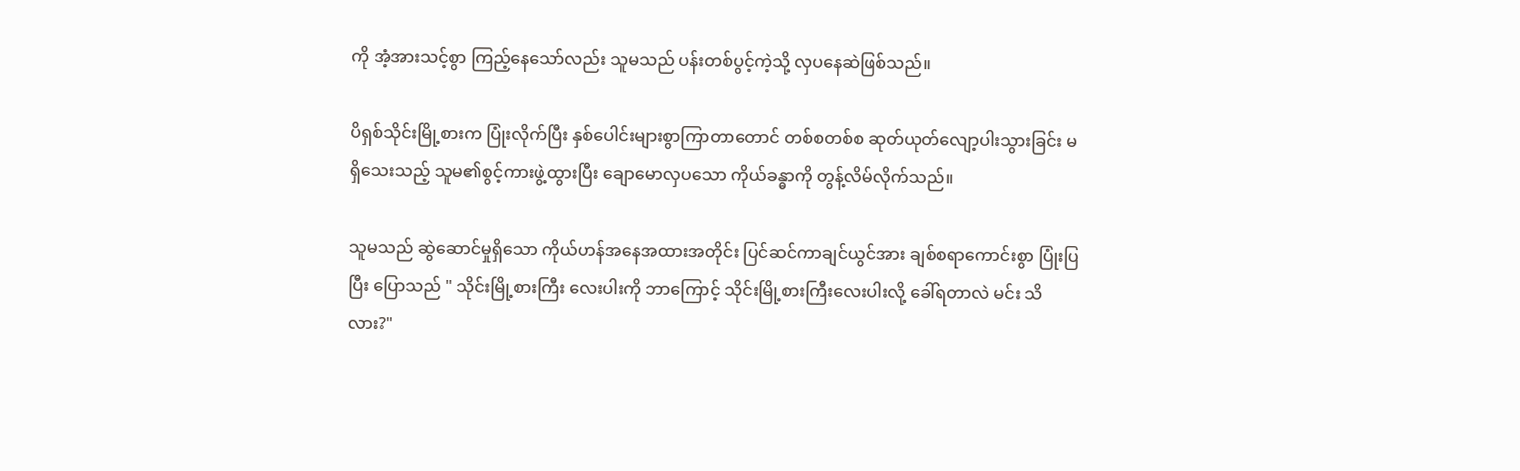ကို အံ့အားသင့်စွာ ကြည့်နေသော်လည်း သူမသည် ပန်းတစ်ပွင့်ကဲ့သို့ လှပနေဆဲဖြစ်သည်။

ပိရှစ်သိုင်းမြို့စားက ပြုံးလိုက်ပြီး နှစ်ပေါင်းများစွာကြာတာတောင် တစ်စတစ်စ ဆုတ်ယုတ်လျော့ပါးသွားခြင်း မရှိသေးသည့် သူမ၏စွင့်ကားဖွဲ့ထွားပြီး ချောမောလှပသော ကိုယ်ခန္ဓာကို တွန့်လိမ်လိုက်သည်။

သူမသည် ဆွဲဆောင်မှုရှိသော ကိုယ်ဟန်အနေအထားအတိုင်း ပြင်ဆင်ကာချင်ယွင်အား ချစ်စရာကောင်းစွာ ပြုံးပြပြီး ပြောသည် " သိုင်းမြို့စားကြီး လေးပါးကို ဘာကြောင့် သိုင်းမြို့စားကြီးလေးပါးလို့ ခေါ်ရတာလဲ မင်း သိလား?"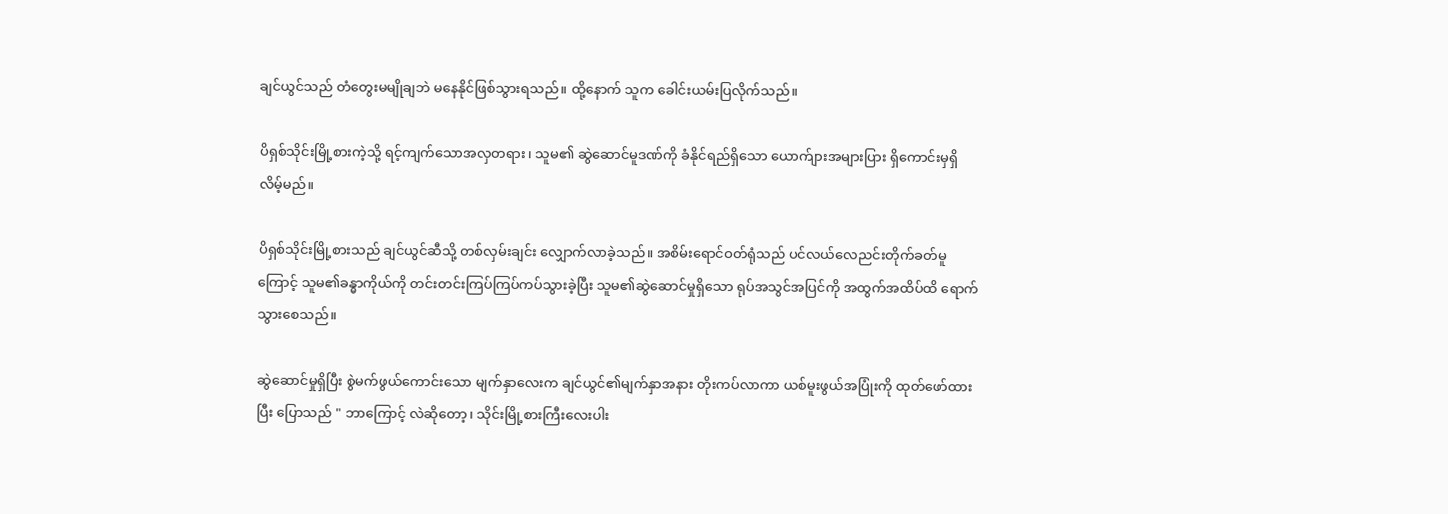ချင်ယွင်သည် တံတွေးမမျိုချဘဲ မနေနိုင်ဖြစ်သွားရသည်။ ထို့နောက် သူက ခေါင်းယမ်းပြလိုက်သည်။

ပိရှစ်သိုင်းမြို့စားကဲ့သို့ ရင့်ကျက်သောအလှတရား၊ သူမ၏ ဆွဲဆောင်မူဒဏ်ကို ခံနိုင်ရည်ရှိသော ယောက်ျားအများပြား ရှိကောင်းမှရှိလိမ့်မည်။

ပိရှစ်သိုင်းမြို့စားသည် ချင်ယွင်ဆီသို့ တစ်လှမ်းချင်း လျှောက်လာခဲ့သည်။ အစိမ်းရောင်ဝတ်ရုံသည် ပင်လယ်လေညင်းတိုက်ခတ်မူကြောင့် သူမ၏ခန္ဓာကိုယ်ကို တင်းတင်းကြပ်ကြပ်ကပ်သွားခဲ့ပြီး သူမ၏ဆွဲဆောင်မှုရှိသော ရုပ်အသွင်အပြင်ကို အထွက်အထိပ်ထိ ရောက်သွားစေသည်။

ဆွဲဆောင်မှုရှိပြီး စွဲမက်ဖွယ်ကောင်းသော မျက်နှာလေးက ချင်ယွင်၏မျက်နှာအနား တိုးကပ်လာကာ ယစ်မူးဖွယ်အပြုံးကို ထုတ်ဖော်ထားပြီး ပြောသည် " ဘာကြောင့် လဲဆိုတော့၊ သိုင်းမြို့စားကြီးလေးပါး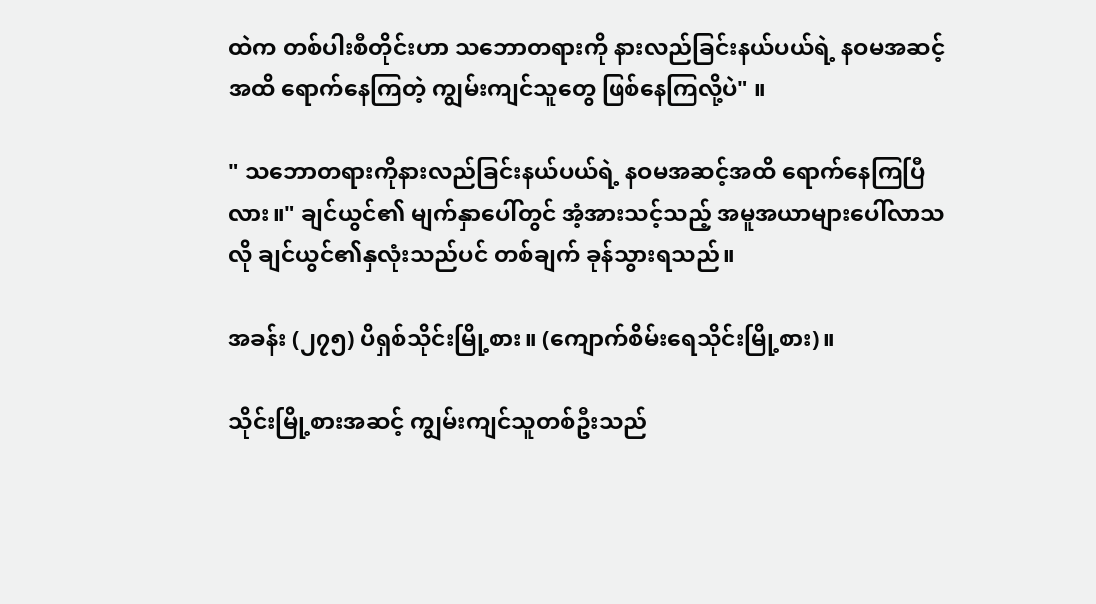ထဲက တစ်ပါးစီတိုင်းဟာ သဘောတရားကို နားလည်ခြင်းနယ်ပယ်ရဲ့ နဝမအဆင့်အထိ ရောက်နေကြတဲ့ ကျွမ်းကျင်သူတွေ ဖြစ်နေကြလို့ပဲ" ။

" သဘောတရားကိုနားလည်ခြင်းနယ်ပယ်ရဲ့ နဝမအဆင့်အထိ ရောက်နေကြပြီလား။" ချင်ယွင်၏ မျက်နှာပေါ်တွင် အံ့အားသင့်သည့် အမူအယာများပေါ်လာသလို ချင်ယွင်၏နှလုံးသည်ပင် တစ်ချက် ခုန်သွားရသည်။

အခန်း (၂၇၅) ပိရှစ်သိုင်းမြို့စား။ (ကျောက်စိမ်းရေသိုင်းမြို့စား)။

သိုင်းမြို့စားအဆင့် ကျွမ်းကျင်သူတစ်ဦးသည်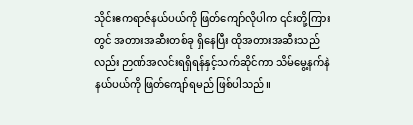သိုင်းဧကရာဇ်နယ်ပယ်ကို ဖြတ်ကျော်လိုပါက ၎င်းတို့ကြားတွင် အတားအဆီးတစ်ခု ရှိနေပြီး ထိုအတားအဆီးသည်လည်း ဉာဏ်အလင်းရရှိရန်နှင့်သက်ဆိုင်ကာ သိမ်မွေ့နက်နဲ နယ်ပယ်ကို ဖြတ်ကျော်ရမည် ဖြစ်ပါသည်။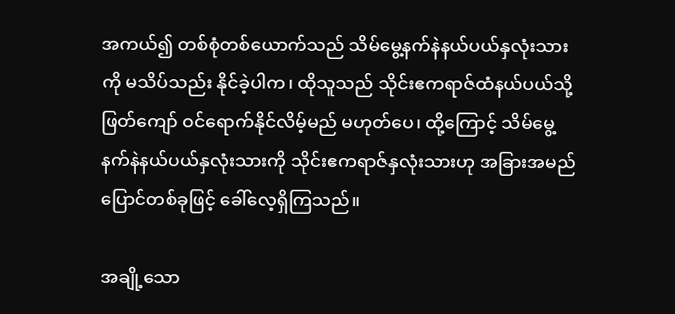အကယ်၍ တစ်စုံတစ်ယောက်သည် သိမ်မွေ့နက်နဲနယ်ပယ်နှလုံးသားကို မသိပ်သည်း နိုင်ခဲ့ပါက၊ ထိုသူသည် သိုင်းဧကရာဇ်ထံနယ်ပယ်သို့ ဖြတ်ကျော် ဝင်ရောက်နိုင်လိမ့်မည် မဟုတ်ပေ၊ ထို့ကြောင့် သိမ်မွေ့နက်နဲနယ်ပယ်နှလုံးသားကို သိုင်းဧကရာဇ်နှလုံးသားဟု အခြားအမည်ပြောင်တစ်ခုဖြင့် ခေါ်လေ့ရှိကြသည်။

အချို့သော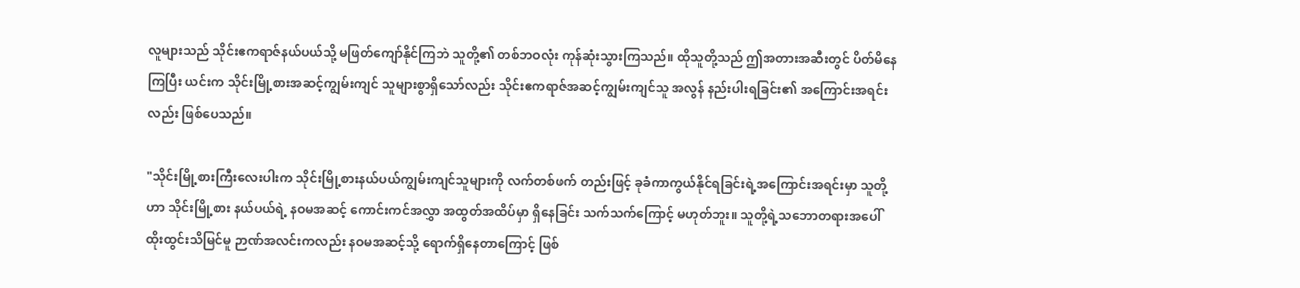လူများသည် သိုင်းဧကရာဇ်နယ်ပယ်သို့ မဖြတ်ကျော်နိုင်ကြဘဲ သူတို့၏ တစ်ဘဝလုံး ကုန်ဆုံးသွားကြသည်။ ထိုသူတို့သည် ဤအတားအဆီးတွင် ပိတ်မိနေကြပြီး ယင်းက သိုင်းမြို့စားအဆင့်ကျွမ်းကျင် သူများစွာရှိသော်လည်း သိုင်းဧကရာဇ်အဆင့်ကျွမ်းကျင်သူ အလွန် နည်းပါးရခြင်း၏ အကြောင်းအရင်းလည်း ဖြစ်ပေသည်။

"သိုင်းမြို့စားကြီးလေးပါးက သိုင်းမြို့စားနယ်ပယ်ကျွမ်းကျင်သူများကို လက်တစ်ဖက် တည်းဖြင့် ခုခံကာကွယ်နိုင်ရခြင်းရဲ့အကြောင်းအရင်းမှာ သူတို့ဟာ သိုင်းမြို့စား နယ်ပယ်ရဲ့ နဝမအဆင့် ကောင်းကင်အလွှာ အထွတ်အထိပ်မှာ ရှိနေခြင်း သက်သက်ကြောင့် မဟုတ်ဘူး။ သူတို့ရဲ့သဘောတရားအပေါ် ထိုးထွင်းသိမြင်မူ ဉာဏ်အလင်းကလည်း နဝမအဆင့်သို့ ရောက်ရှိနေတာကြောင့် ဖြစ်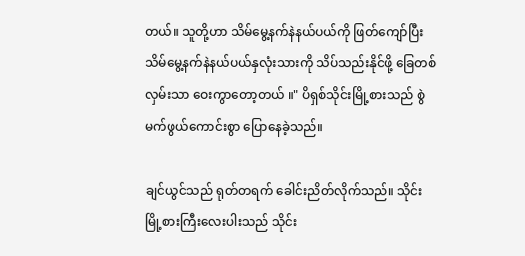တယ်။ သူတို့ဟာ သိမ်မွေ့နက်နဲနယ်ပယ်ကို ဖြတ်ကျော်ပြီး သိမ်မွေ့နက်နဲနယ်ပယ်နှလုံးသားကို သိပ်သည်းနိုင်ဖို့ ခြေတစ်လှမ်းသာ ဝေးကွာတော့တယ် ။" ပိရှစ်သိုင်းမြို့စားသည် စွဲမက်ဖွယ်ကောင်းစွာ ပြောနေခဲ့သည်။

ချင်ယွင်သည် ရုတ်တရက် ခေါင်းညိတ်လိုက်သည်။ သိုင်းမြို့စားကြီးလေးပါးသည် သိုင်း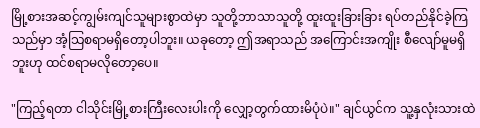မြို့စားအဆင့်ကျွမ်းကျင်သူများစွာထဲမှာ သူတို့ဘာသာသူတို့ ထူးထူးခြားခြား ရပ်တည်နိုင်ခဲ့ကြသည်မှာ အံ့သြစရာမရှိတော့ပါဘူး။ ယခုတော့ ဤအရာသည် အကြောင်းအကျိုး စီလျော်မူမရှိဘူးဟု ထင်စရာမလိုတော့ပေ။

"ကြည့်ရတာ ငါသိုင်းမြို့စားကြီးလေးပါးကို လျှော့တွက်ထားမိပုံပဲ။" ချင်ယွင်က သူ့နှလုံးသားထဲ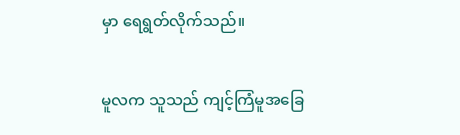မှာ ရေရွတ်လိုက်သည်။

မူလက သူသည် ကျင့်ကြံမူအခြေ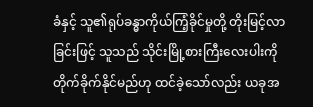ခံနှင့် သူ၏ရုပ်ခန္ဓာကိုယ်ကြံ့ခိုင်မှုတို့ တိုးမြင့်လာ ခြင်းဖြင့် သူသည် သိုင်းမြို့စားကြီးလေးပါးကို တိုက်ခိုက်နိုင်မည်ဟု ထင်ခဲ့သော်လည်း ယခုအ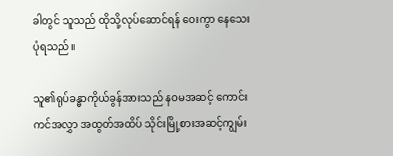ခါတွင် သူသည် ထိုသို့လုပ်ဆောင်ရန် ဝေးကွာ နေသေးပုံရသည်။

သူ၏ရုပ်ခန္ဓာကိုယ်ခွန်အားသည် နဝမအဆင့် ကောင်းကင်အလွှာ အထွတ်အထိပ် သိုင်းမြို့စားအဆင့်ကျွမ်း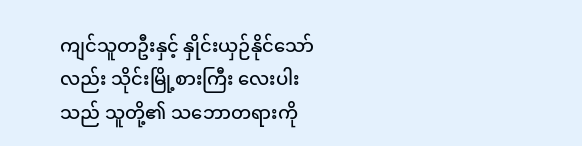ကျင်သူတဦးနှင့် နှိုင်းယှဉ်နိုင်သော်လည်း သိုင်းမြို့စားကြီး လေးပါးသည် သူတို့၏ သဘောတရားကို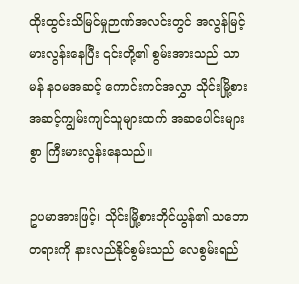ထိုးထွင်းသိမြင်မှုဉာဏ်အလင်းတွင် အလွန်မြင့်မားလွန်းနေပြီး ၎င်းတို့၏ စွမ်းအားသည် သာမန် နဝမအဆင့် ကောင်းကင်အလွှာ သိုင်းမြို့စားအဆင့်ကျွမ်းကျင်သူများထက် အဆပေါင်းများစွာ ကြီးမားလွန်းနေသည်။

ဥပမာအားဖြင့်၊ သိုင်းမြို့စားဘိုင်ယွန်၏ သဘောတရားကို နားလည်နိုင်စွမ်းသည် လေစွမ်းရည်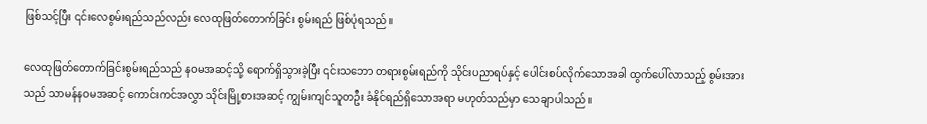ဖြစ်သင့်ပြီး ၎င်းလေစွမ်းရည်သည်လည်း လေထုဖြတ်တောက်ခြင်း စွမ်းရည် ဖြစ်ပုံရသည်။

လေထုဖြတ်တောက်ခြင်းစွမ်းရည်သည် နဝမအဆင့်သို့ ရောက်ရှိသွားခဲ့ပြီး ၎င်းသဘော တရားစွမ်းရည်ကို သိုင်းပညာရပ်နှင့် ပေါင်းစပ်လိုက်သောအခါ ထွက်ပေါ်လာသည့် စွမ်းအားသည် သာမန်နဝမအဆင့် ကောင်းကင်အလွှာ သိုင်းမြို့စားအဆင့် ကျွမ်းကျင်သူတဦး ခံနိုင်ရည်ရှိသောအရာ မဟုတ်သည်မှာ သေချာပါသည်။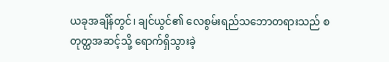ယခုအချိန်တွင်၊ ချင်ယွင်၏ လေစွမ်းရည်သဘောတရားသည် စတုတ္ထအဆင့်သို့ ရောက်ရှိသွားခဲ့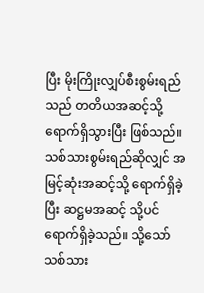ပြီး မိုးကြိုးလျှပ်စီးစွမ်းရည်သည် တတိယအဆင့်သို့ ရောက်ရှိသွားပြီး ဖြစ်သည်။ သစ်သားစွမ်းရည်ဆိုလျှင် အမြင့်ဆုံးအဆင့်သို့ ရောက်ရှိခဲ့ပြီး ဆဋ္ဌမအဆင့် သို့ပင် ရောက်ရှိခဲ့သည်။ သို့သော် သစ်သား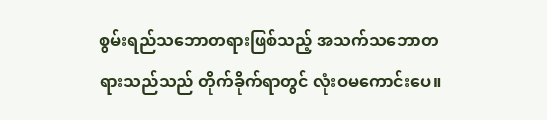စွမ်းရည်သဘောတရားဖြစ်သည့် အသက်သဘောတရားသည်သည် တိုက်ခိုက်ရာတွင် လုံးဝမကောင်းပေ။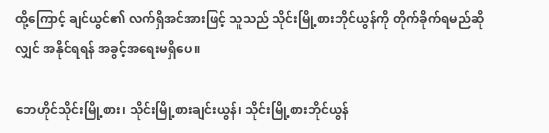ထို့ကြောင့် ချင်ယွင်၏ လက်ရှိအင်အားဖြင့် သူသည် သိုင်းမြို့စားဘိုင်ယွန်ကို တိုက်ခိုက်ရမည်ဆိုလျှင် အနိုင်ရရန် အခွင့်အရေးမရှိပေ။

ဘေဟိုင်သိုင်းမြို့စား၊ သိုင်းမြို့စားချင်းယွန်၊ သိုင်းမြို့စားဘိုင်ယွန်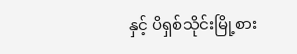နှင့် ပိရှစ်သိုင်းမြို့စား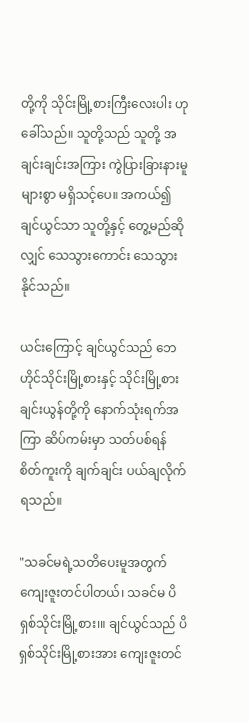တို့ကို သိုင်းမြို့စားကြီးလေးပါး ဟုခေါ်သည်။ သူတို့သည် သူတို့ အချင်းချင်းအကြား ကွဲပြားခြားနားမူများစွာ မရှိသင့်ပေ။ အကယ်၍ ချင်ယွင်သာ သူတို့နှင့် တွေ့မည်ဆိုလျှင် သေသွားကောင်း သေသွားနိုင်သည်။

ယင်းကြောင့် ချင်ယွင်သည် ဘေဟိုင်သိုင်းမြို့စားနှင့် သိုင်းမြို့စားချင်းယွန်တို့ကို နောက်သုံးရက်အကြာ ဆိပ်ကမ်းမှာ သတ်ပစ်ရန်စိတ်ကူးကို ချက်ချင်း ပယ်ချလိုက် ရသည်။

"သခင်မရဲ့သတိပေးမူအတွက် ကျေးဇူးတင်ပါတယ်၊ သခင်မ ပိရှစ်သိုင်းမြို့စား၊။ ချင်ယွင်သည် ပိရှစ်သိုင်းမြို့စားအား ကျေးဇူးတင်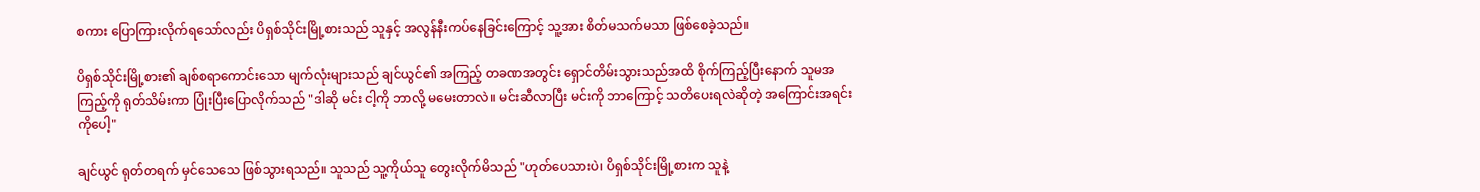စကား ပြောကြားလိုက်ရသော်လည်း ပိရှစ်သိုင်းမြို့စားသည် သူနှင့် အလွန်နီးကပ်နေခြင်းကြောင့် သူ့အား စိတ်မသက်မသာ ဖြစ်စေခဲ့သည်။

ပိရှစ်သိုင်းမြို့စား၏ ချစ်စရာကောင်းသော မျက်လုံးများသည် ချင်ယွင်၏ အကြည့် တခဏအတွင်း ရှောင်တိမ်းသွားသည်အထိ စိုက်ကြည့်ပြီးနောက် သူမအကြည့်ကို ရုတ်သိမ်းကာ ပြုံးပြီးပြောလိုက်သည် "ဒါဆို မင်း ငါ့ကို ဘာလို့ မမေးတာလဲ။ မင်းဆီလာပြီး မင်းကို ဘာကြောင့် သတိပေးရလဲဆိုတဲ့ အကြောင်းအရင်းကိုပေါ့"

ချင်ယွင် ရုတ်တရက် မှင်သေသေ ဖြစ်သွားရသည်။ သူသည် သူ့ကိုယ်သူ တွေးလိုက်မိသည် "ဟုတ်ပေသားပဲ၊ ပိရှစ်သိုင်းမြို့စားက သူနဲ့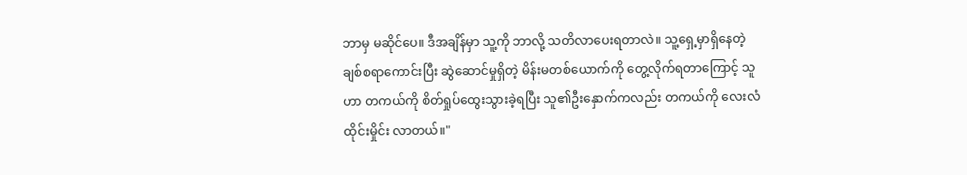ဘာမှ မဆိုင်ပေ။ ဒီအချိန်မှာ သူ့ကို ဘာလို့ သတိလာပေးရတာလဲ။ သူ့ရှေ့မှာရှိနေတဲ့ ချစ်စရာကောင်းပြီး ဆွဲဆောင်မှုရှိတဲ့ မိန်းမတစ်ယောက်ကို တွေ့လိုက်ရတာကြောင့် သူဟာ တကယ်ကို စိတ်ရှုပ်ထွေးသွားခဲ့ရပြီး သူ၏ဦးနှောက်ကလည်း တကယ်ကို လေးလံထိုင်းမှိုင်း လာတယ်။"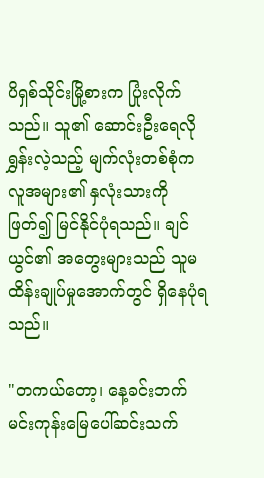ပိရှစ်သိုင်းမြို့စားက ပြုံးလိုက်သည်။ သူ၏ ဆောင်းဦးရေလိုရွှန်းလဲ့သည့် မျက်လုံးတစ်စုံက လူအများ၏ နှလုံးသားကို ဖြတ်၍ မြင်နိုင်ပုံရသည်။ ချင်ယွင်၏ အတွေးများသည် သူမထိန်းချုပ်မှုအောက်တွင် ရှိနေပုံရသည်။

"တကယ်တော့၊ နေ့ခင်းဘက် မင်းကုန်းမြေပေါ်ဆင်းသက်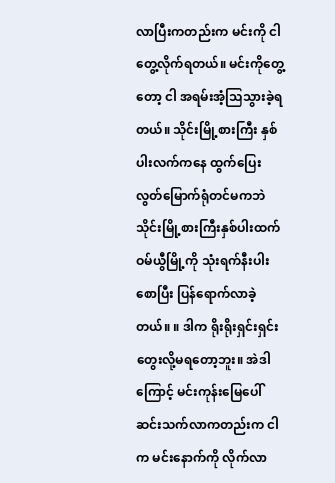လာပြီးကတည်းက မင်းကို ငါတွေ့လိုက်ရတယ်။ မင်းကိုတွေ့တော့ ငါ အရမ်းအံ့သြသွားခဲ့ရတယ်။ သိုင်းမြို့စားကြီး နှစ်ပါးလက်ကနေ ထွက်ပြေးလွတ်မြောက်ရုံတင်မကဘဲ သိုင်းမြို့စားကြီးနှစ်ပါးထက် ဝမ်ယွီမြို့ကို သုံးရက်နီးပါးစောပြီး ပြန်ရောက်လာခဲ့တယ်။ ။ ဒါက ရိုးရိုးရှင်းရှင်း တွေးလို့မရတော့ဘူး။ အဲဒါကြောင့် မင်းကုန်းမြေပေါ် ဆင်းသက်လာကတည်းက ငါက မင်းနောက်ကို လိုက်လာ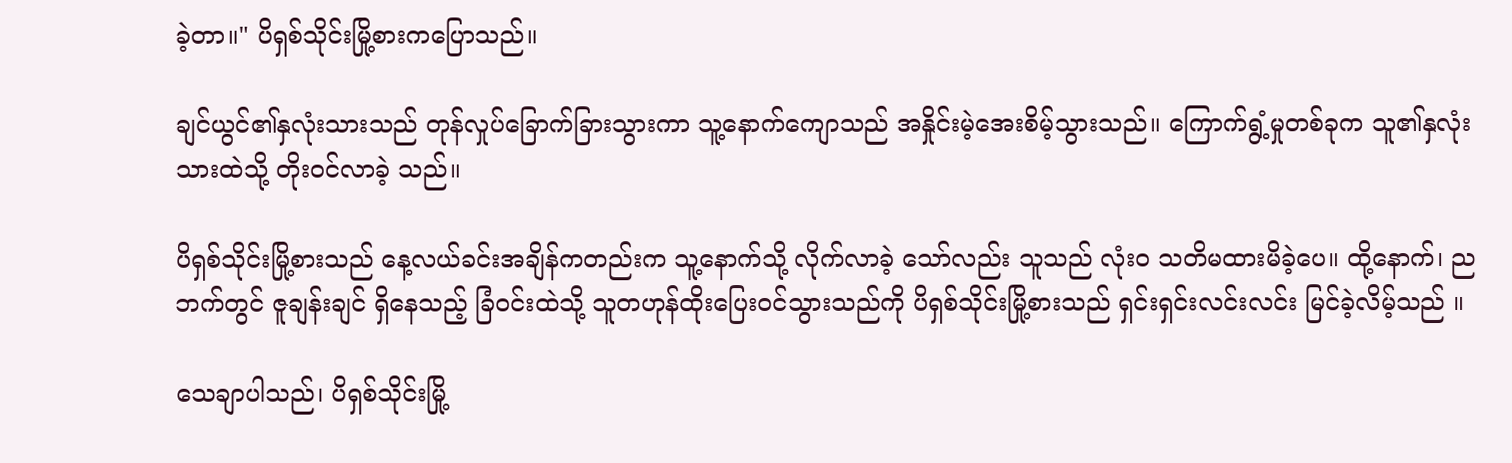ခဲ့တာ။" ပိရှစ်သိုင်းမြို့စားကပြောသည်။

ချင်ယွင်၏နှလုံးသားသည် တုန်လှုပ်ခြောက်ခြားသွားကာ သူ့နောက်ကျောသည် အနှိုင်းမဲ့အေးစိမ့်သွားသည်။ ကြောက်ရွံ့မှုတစ်ခုက သူ၏နှလုံးသားထဲသို့ တိုးဝင်လာခဲ့ သည်။

ပိရှစ်သိုင်းမြို့စားသည် နေ့လယ်ခင်းအချိန်ကတည်းက သူ့နောက်သို့ လိုက်လာခဲ့ သော်လည်း သူသည် လုံးဝ သတိမထားမိခဲ့ပေ။ ထို့နောက်၊ ညဘက်တွင် ဇူချန်းချင် ရှိနေသည့် ခြံဝင်းထဲသို့ သူတဟုန်ထိုးပြေးဝင်သွားသည်ကို ပိရှစ်သိုင်းမြို့စားသည် ရှင်းရှင်းလင်းလင်း မြင်ခဲ့လိမ့်သည် ။

သေချာပါသည်၊ ပိရှစ်သိုင်းမြို့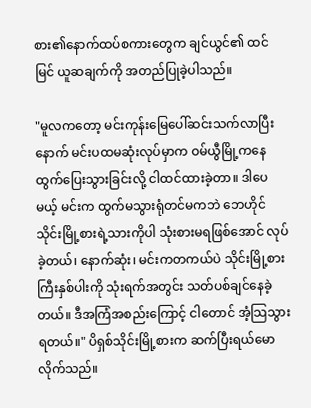စား၏နောက်ထပ်စကားတွေက ချင်ယွင်၏ ထင်မြင် ယူဆချက်ကို အတည်ပြုခဲ့ပါသည်။

"မူလကတော့ မင်းကုန်းမြေပေါ်ဆင်းသက်လာပြီးနောက် မင်းပထမဆုံးလုပ်မှာက ဝမ်ယွီမြို့ကနေ ထွက်ပြေးသွားခြင်းလို့ ငါထင်ထားခဲ့တာ။ ဒါပေမယ့် မင်းက ထွက်မသွားရုံတင်မကဘဲ ဘေဟိုင်သိုင်းမြို့စားရဲ့သားကိုပါ သုံးစားမရဖြစ်အောင် လုပ်ခဲ့တယ်၊ နောက်ဆုံး၊ မင်းကတကယ်ပဲ သိုင်းမြို့စားကြီးနှစ်ပါးကို သုံးရက်အတွင်း သတ်ပစ်ချင်နေခဲ့တယ်။ ဒီအကြံအစည်းကြောင့် ငါတောင် အံ့သြသွားရတယ်။" ပိရှစ်သိုင်းမြို့စားက ဆက်ပြီးရယ်မောလိုက်သည်။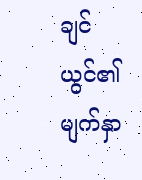ချင်ယွင်၏ မျက်နှာ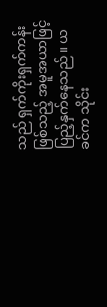သည် ရှက်ကိုးရှက်ကန်းဖြစ်သည့် အမူအယာဖြင့် ပြည့်နှက်နေသည်။ ယခင်က သိုင်း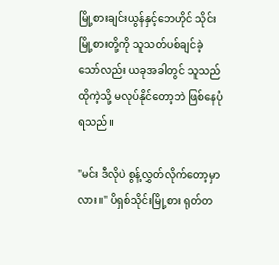မြို့စားချင်းယွန်နှင့်ဘေဟိုင် သိုင်းမြို့စားတို့ကို သူသတ်ပစ်ချင်ခဲ့ သော်လည်း ယခုအခါတွင် သူသည် ထိုကဲ့သို့ မလုပ်နိုင်တော့ဘဲ ဖြစ်နေပုံရသည်။

"မင်း ဒီလိုပဲ စွန့်လွှတ်လိုက်တော့မှာလား။" ပိရှစ်သိုင်းမြို့စား ရုတ်တ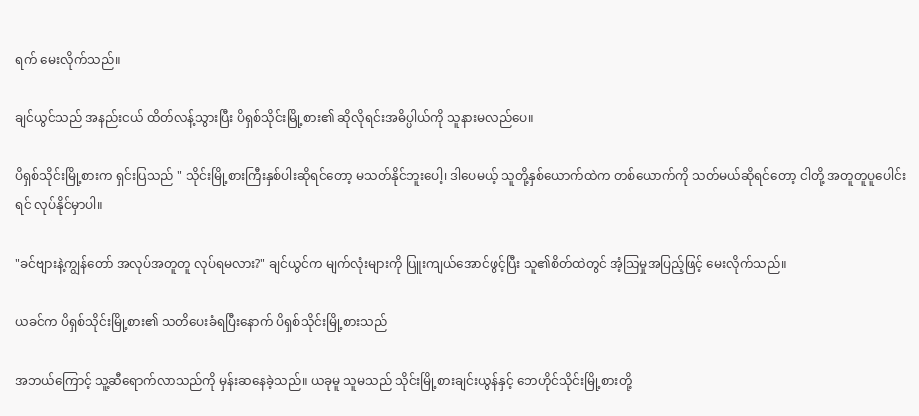ရက် မေးလိုက်သည်။

ချင်ယွင်သည် အနည်းငယ် ထိတ်လန့်သွားပြီး ပိရှစ်သိုင်းမြို့စား၏ ဆိုလိုရင်းအဓိပ္ပါယ်ကို သူနားမလည်ပေ။

ပိရှစ်သိုင်းမြို့စားက ရှင်းပြသည် " သိုင်းမြို့စားကြီးနှစ်ပါးဆိုရင်တော့ မသတ်နိုင်ဘူးပေါ့၊ ဒါပေမယ့် သူတို့နှစ်ယောက်ထဲက တစ်ယောက်ကို သတ်မယ်ဆိုရင်တော့ ငါတို့ အတူတူပူပေါင်းရင် လုပ်နိုင်မှာပါ။

"ခင်ဗျားနဲ့ကျွန်တော် အလုပ်အတူတူ လုပ်ရမလား?" ချင်ယွင်က မျက်လုံးများကို ပြူးကျယ်အောင်ဖွင့်ပြီး သူ၏စိတ်ထဲတွင် အံ့သြမှုအပြည့်ဖြင့် မေးလိုက်သည်။

ယခင်က ပိရှစ်သိုင်းမြို့စား၏ သတိပေးခံရပြီးနောက် ပိရှစ်သိုင်းမြို့စားသည်

အဘယ်ကြောင့် သူ့ဆီရောက်လာသည်ကို မှန်းဆနေခဲ့သည်။ ယခုမူ သူမသည် သိုင်းမြို့စားချင်းယွန်နှင့် ဘေဟိုင်သိုင်းမြို့စားတို့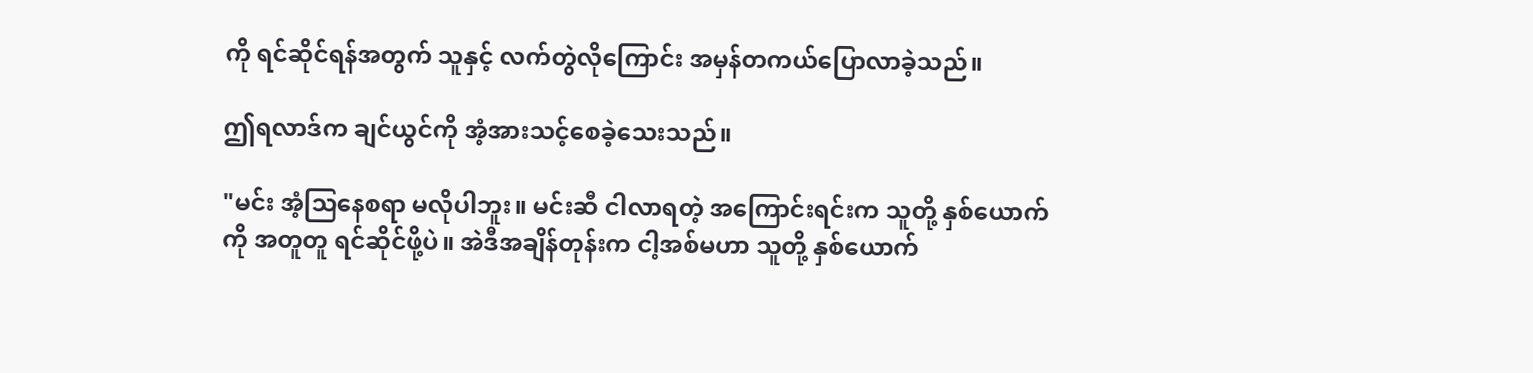ကို ရင်ဆိုင်ရန်အတွက် သူနှင့် လက်တွဲလိုကြောင်း အမှန်တကယ်ပြောလာခဲ့သည်။

ဤရလာဒ်က ချင်ယွင်ကို အံ့အားသင့်စေခဲ့သေးသည်။

"မင်း အံ့သြနေစရာ မလိုပါဘူး။ မင်းဆီ ငါလာရတဲ့ အကြောင်းရင်းက သူတို့ နှစ်ယောက်ကို အတူတူ ရင်ဆိုင်ဖို့ပဲ။ အဲဒီအချိန်တုန်းက ငါ့အစ်မဟာ သူတို့ နှစ်ယောက်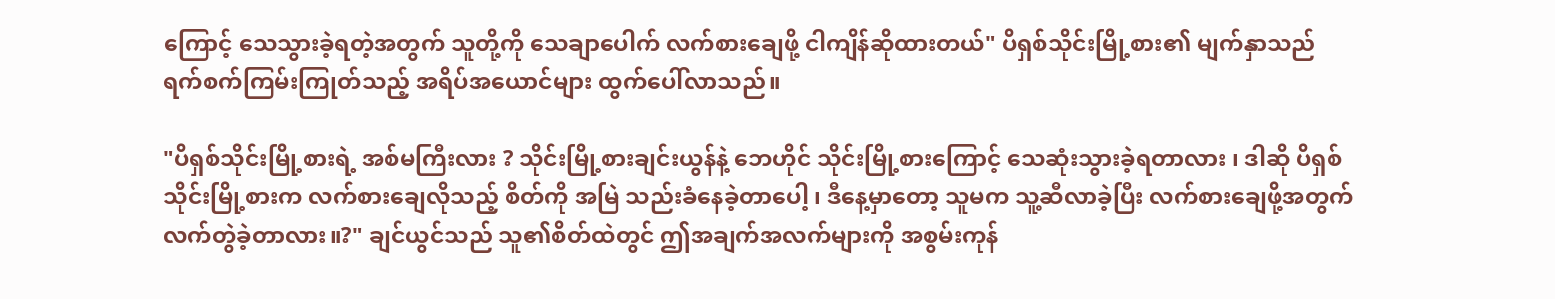ကြောင့် သေသွားခဲ့ရတဲ့အတွက် သူတို့ကို သေချာပေါက် လက်စားချေဖို့ ငါကျိန်ဆိုထားတယ်" ပိရှစ်သိုင်းမြို့စား၏ မျက်နှာသည် ရက်စက်ကြမ်းကြုတ်သည့် အရိပ်အယောင်များ ထွက်ပေါ်လာသည်။

"ပိရှစ်သိုင်းမြို့စားရဲ့ အစ်မကြီးလား ? သိုင်းမြို့စားချင်းယွန်နဲ့ ဘေဟိုင် သိုင်းမြို့စားကြောင့် သေဆုံးသွားခဲ့ရတာလား ၊ ဒါဆို ပိရှစ်သိုင်းမြို့စားက လက်စားချေလိုသည့် စိတ်ကို အမြဲ သည်းခံနေခဲ့တာပေါ့ ၊ ဒီနေ့မှာတော့ သူမက သူ့ဆီလာခဲ့ပြီး လက်စားချေဖို့အတွက် လက်တွဲခဲ့တာလား။?" ချင်ယွင်သည် သူ၏စိတ်ထဲတွင် ဤအချက်အလက်များကို အစွမ်းကုန်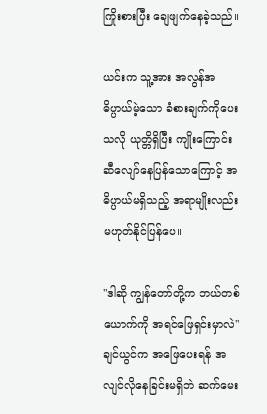ကြိုးစားပြီး ချေဖျက်နေခဲ့သည်။

ယင်းက သူ့အား အလွန်အဓိပ္ပာယ်မဲ့သော ခံစားချက်ကိုပေးသလို ယုတ္တိရှိပြီး ကျိုးကြောင်းဆီလျော်နေပြန်သောကြောင့် အဓိပ္ပာယ်မရှိသည့် အရာမျိုးလည်း မဟုတ်နိုင်ပြန်ပေ။

"ဒါဆို ကျွန်တော်တို့က ဘယ်တစ်ယောက်ကို အရင်ဖြေရှင်းမှာလဲ" ချင်ယွင်က အဖြေပေးရန် အလျင်လိုနေခြင်းမရှိဘဲ ဆက်မေး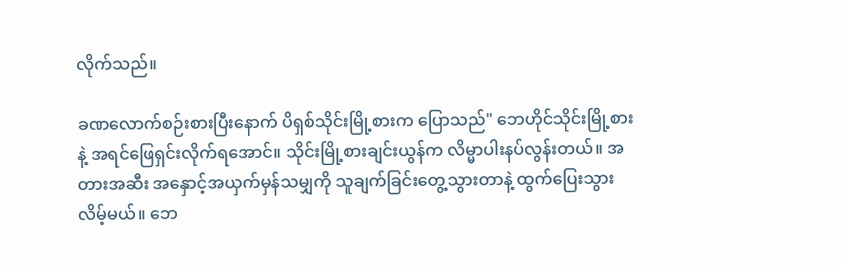လိုက်သည်။

ခဏလောက်စဉ်းစားပြီးနောက် ပိရှစ်သိုင်းမြို့စားက ပြောသည်" ဘေဟိုင်သိုင်းမြို့စားနဲ့ အရင်ဖြေရှင်းလိုက်ရအောင်။ သိုင်းမြို့စားချင်းယွန်က လိမ္မာပါးနပ်လွန်းတယ်။ အတားအဆီး အနှောင့်အယှက်မှန်သမျှကို သူချက်ခြင်းတွေ့သွားတာနဲ့ ထွက်ပြေးသွား လိမ့်မယ်။ ဘေ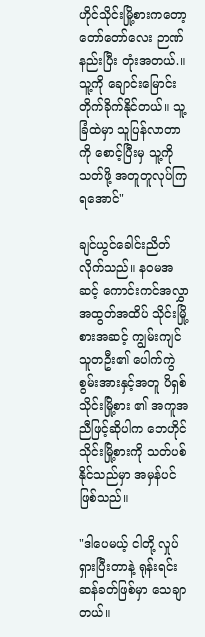ဟိုင်သိုင်းမြို့စားကတော့ တော်တော်လေး ဉာဏ်နည်းပြီး တုံးအတယ်.။ သူ့ကို ချောင်းမြောင်းတိုက်ခိုက်နိုင်တယ်။ သူ့ခြံထဲမှာ သူပြန်လာတာကို စောင့်ပြီးမှ သူ့ကိုသတ်ဖို့ အတူတူလုပ်ကြရအောင်"

ချင်ယွင်ခေါင်းညိတ်လိုက်သည်။ နဝမအဆင့် ကောင်းကင်အလွှာ အထွတ်အထိပ် သိုင်းမြို့စားအဆင့် ကျွမ်းကျင်သူတဦး၏ ပေါက်ကွဲစွမ်းအားနှင့်အတူ ပိရှစ် သိုင်းမြို့စား ၏ အကူအညီဖြင့်ဆိုပါက ဘေဟိုင်သိုင်းမြို့စားကို သတ်ပစ်နိုင်သည်မှာ အမှန်ပင် ဖြစ်သည်။

"ဒါပေမယ့် ငါတို့ လှုပ်ရှားပြီးတာနဲ့ ရုန်းရင်းဆန်ခတ်ဖြစ်မှာ သေချာတယ်။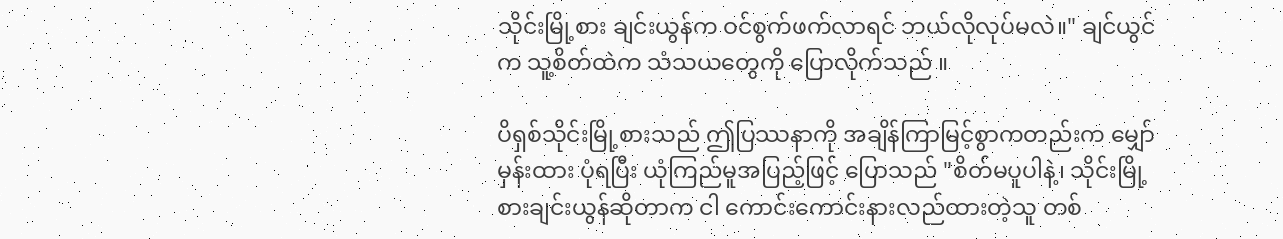သိုင်းမြို့စား ချင်းယွန်က ဝင်စွက်ဖက်လာရင် ဘယ်လိုလုပ်မလဲ။" ချင်ယွင်က သူ့စိတ်ထဲက သံသယတွေကို ပြောလိုက်သည် ။

ပိရှစ်သိုင်းမြို့စားသည် ဤပြဿနာကို အချိန်ကြာမြင့်စွာကတည်းက မျှော်မှန်းထား ပုံရပြီး ယုံကြည်မူအပြည့်ဖြင့် ပြောသည် "စိတ်မပူပါနဲ့၊ သိုင်းမြို့စားချင်းယွန်ဆိုတာက ငါ ကောင်းကောင်းနားလည်ထားတဲ့သူ တစ်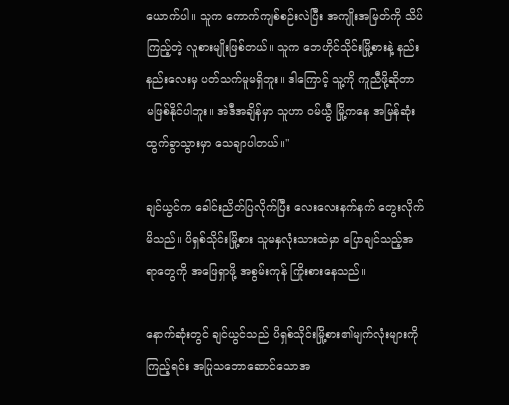ယောက်ပါ။ သူက ကောက်ကျစ်စဉ်းလဲပြီး အကျိုးအမြတ်ကို သိပ်ကြည့်တဲ့ လူစားမျိုးဖြစ်တယ်။ သူက ဘေဟိုင်သိုင်းမြို့စားနဲ့ နည်းနည်းလေးမှ ပတ်သက်မူမရှိဘူး။ ဒါကြောင့် သူ့ကို ကူညီဖို့ဆိုတာ မဖြစ်နိုင်ပါဘူး။ အဲဒီအချိန်မှာ သူဟာ ဝမ်ယွီ မြို့ကနေ အမြန်ဆုံးထွက်ခွာသွားမှာ သေချာပါတယ်။"

ချင်ယွင်က ခေါင်းညိတ်ပြလိုက်ပြီး လေးလေးနက်နက် တွေးလိုက်မိသည်။ ပိရှစ်သိုင်းမြို့စား သူမနှလုံးသားထဲမှာ ပြောချင်သည့်အရာတွေကို အဖြေရှာဖို့ အစွမ်းကုန် ကြိုးစားနေသည်။

နောက်ဆုံးတွင် ချင်ယွင်သည် ပိရှစ်သိုင်းမြို့စား၏မျက်လုံးများကိုကြည့်ရင်း အပြုသဘောဆောင်သောအ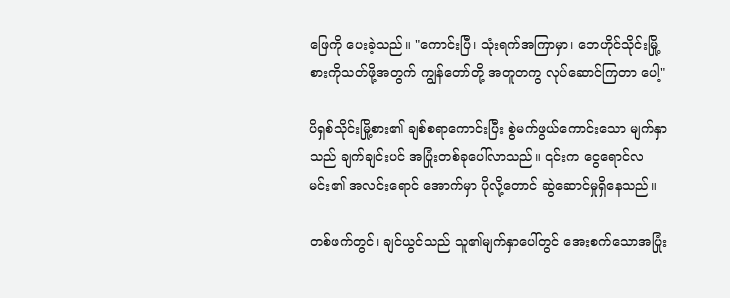ဖြေကို ပေးခဲ့သည်။ "ကောင်းပြီ၊ သုံးရက်အကြာမှာ၊ ဘေဟိုင်သိုင်းမြို့စားကိုသတ်ဖို့အတွက် ကျွန်တော်တို့ အတူတကွ လုပ်ဆောင်ကြတာ ပေါ့"

ပိရှစ်သိုင်းမြို့စား၏ ချစ်စရာကောင်းပြီး စွဲမက်ဖွယ်ကောင်းသော မျက်နှာသည် ချက်ချင်းပင် အပြုံးတစ်ခုပေါ်လာသည်။ ၎င်းက ငွေရောင်လမင်း၏ အလင်းရောင် အောက်မှာ ပိုလို့တောင် ဆွဲဆောင်မှုရှိနေသည်။

တစ်ဖက်တွင်၊ ချင်ယွင်သည် သူ၏မျက်နှာပေါ်တွင် အေးစက်သောအပြုံး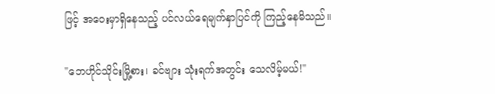ဖြင့် အဝေးမှာရှိနေသည့် ပင်လယ်ရေမျက်နှာပြင်ကို ကြည့်နေမိသည်။

"ဘေဟိုင်သိုင်းမြို့စား၊ ခင်ဗျား သုံးရက်အတွင်း သေလိမ့်မယ်!"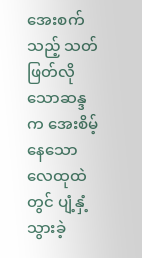အေးစက်သည့် သတ်ဖြတ်လိုသောဆန္ဒက အေးစိမ့်နေသောလေထုထဲတွင် ပျံ့နှံ့သွားခဲ့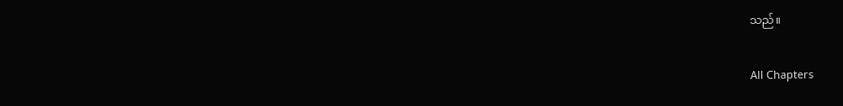သည်။

All Chapters